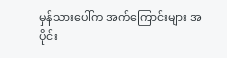မှန်သားပေါ်က အက်ကြောင်းများ အပိုင်း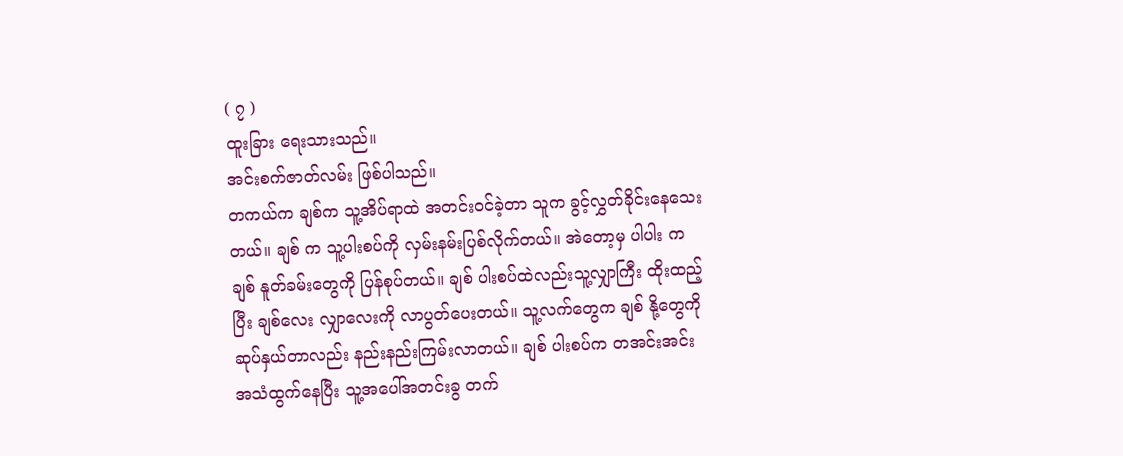( ၇ )
ထူးခြား ရေးသားသည်။
အင်းစက်ဇာတ်လမ်း ဖြစ်ပါသည်။
တကယ်က ချစ်က သူ့အိပ်ရာထဲ အတင်းဝင်ခဲ့တာ သူက ခွင့်လွှတ်ခိုင်းနေသေးတယ်။ ချစ် က သူ့ပါးစပ်ကို လှမ်းနမ်းပြစ်လိုက်တယ်။ အဲတော့မှ ပါပါး က ချစ် နူတ်ခမ်းတွေကို ပြန်စုပ်တယ်။ ချစ် ပါးစပ်ထဲလည်းသူ့လျှာကြီး ထိုးထည့်ပြီး ချစ်လေး လျှာလေးကို လာပွတ်ပေးတယ်။ သူ့လက်တွေက ချစ် နို့တွေကို ဆုပ်နှယ်တာလည်း နည်းနည်းကြမ်းလာတယ်။ ချစ် ပါးစပ်က တအင်းအင်း အသံထွက်နေပြီး သူ့အပေါ်အတင်းခွ တက်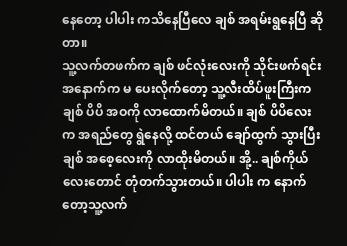နေတော့ ပါပါး ကသိနေပြီလေ ချစ် အရမ်းရွနေပြီ ဆိုတာ။
သူ့လက်တဖက်က ချစ် ဖင်လုံးလေးကို သိုင်းဖက်ရင်း အနောက်က မ ပေးလိုက်တော့ သူ့လီးထိပ်ဖူးကြီးက ချစ် ပိပိ အဝကို လာထောက်မိတယ်။ ချစ် ပိပိလေး က အရည်တွေ ရွဲနေလို့ ထင်တယ် ချော်ထွက် သွားပြီး ချစ် အစေ့လေးကို လာထိုးမိတယ်။ အို့.. ချစ်ကိုယ်လေးတောင် တုံတက်သွားတယ်။ ပါပါး က နောက်တော့သူ့လက်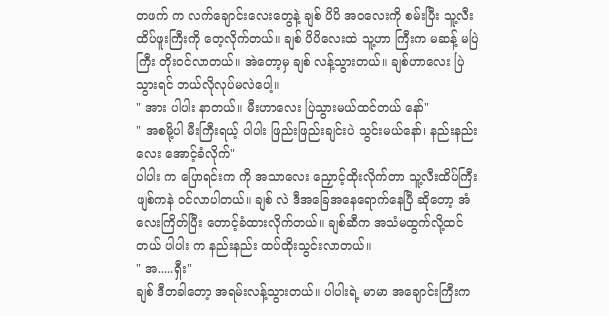တဖက် က လက်ချောင်းလေးတွေနဲ့ ချစ် ပိပိ အဝလေးကို စမ်းပြီး သူ့လီးထိပ်ဖူးကြီးကို တေ့လိုက်တယ်။ ချစ် ပိပိလေးထဲ သူ့ဟာ ကြီးက မဆန့် မပြဲ ကြီး တိုးဝင်လာတယ်။ အဲတော့မှ ချစ် လန့်သွားတယ်။ ချစ်ဟာလေး ပြဲသွားရင် ဘယ်လိုလုပ်မလဲပေါ့။
" အား ပါပါး နာတယ်။ မီးဟာလေး ပြဲသွားမယ်ထင်တယ် နော်"
" အစမို့ပါ မီးကြီးရယ့် ပါပါး ဖြည်းဖြည်းချင်းပဲ သွင်းမယ်နော်၊ နည်းနည်းလေး အောင့်ခံလိုက်"
ပါပါး က ပြောရင်းက ကို အသာလေး ညှောင့်ထိုးလိုက်တာ သူ့လီးထိပ်ကြီး ဖျစ်ကနဲ ဝင်လာပါတယ်။ ချစ် လဲ ဒီအခြေအနေရောက်နေပြီ ဆိုတော့ အံလေးကြိတ်ပြီး တောင့်ခံထားလိုက်တယ်။ ချစ်ဆီက အသံမထွက်လို့ထင်တယ် ပါပါး က နည်းနည်း ထပ်ထိုးသွင်းလာတယ်။
" အ.....ရှီး"
ချစ် ဒီတခါတော့ အရမ်းလန့်သွားတယ်။ ပါပါးရဲ့ မာမာ အချောင်းကြီးက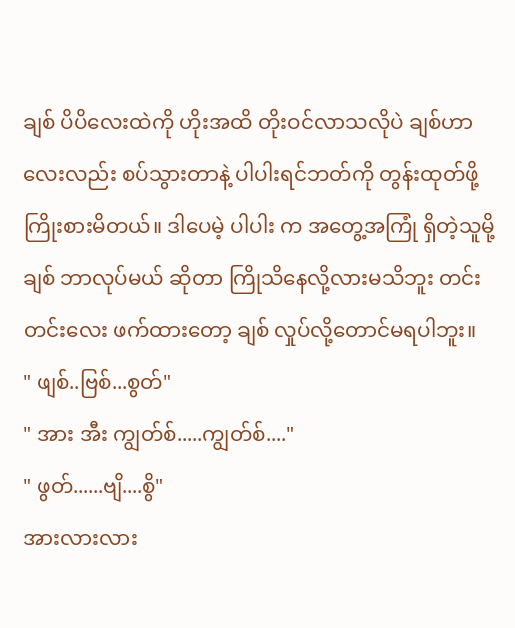ချစ် ပိပိလေးထဲကို ဟိုးအထိ တိုးဝင်လာသလိုပဲ ချစ်ဟာလေးလည်း စပ်သွားတာနဲ့ ပါပါးရင်ဘတ်ကို တွန်းထုတ်ဖို့ ကြိုးစားမိတယ်။ ဒါပေမဲ့ ပါပါး က အတွေ့အကြုံ ရှိတဲ့သူမို့ ချစ် ဘာလုပ်မယ် ဆိုတာ ကြိုသိနေလို့လားမသိဘူး တင်းတင်းလေး ဖက်ထားတော့ ချစ် လှုပ်လို့တောင်မရပါဘူး။
" ဖျစ်..ဗြစ်...စွတ်"
" အား အီး ကျွတ်စ်.....ကျွတ်စ်...."
" ဖွတ်......ဗျိ....စွိ"
အားလားလား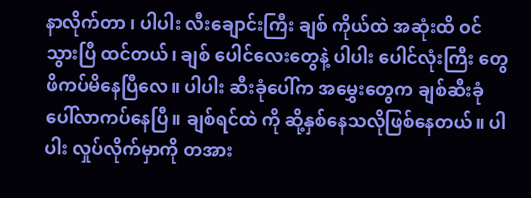နာလိုက်တာ ၊ ပါပါး လီးချောင်းကြီး ချစ် ကိုယ်ထဲ အဆုံးထိ ဝင်သွားပြီ ထင်တယ်၊ ချစ် ပေါင်လေးတွေနဲ့ ပါပါး ပေါင်လုံးကြီး တွေ ဖိကပ်မိနေပြီလေ။ ပါပါး ဆီးခုံပေါ်က အမွှေးတွေက ချစ်ဆီးခုံပေါ်လာကပ်နေပြီ။ ချစ်ရင်ထဲ ကို ဆို့နှစ်နေသလိုဖြစ်နေတယ်။ ပါပါး လှုပ်လိုက်မှာကို တအား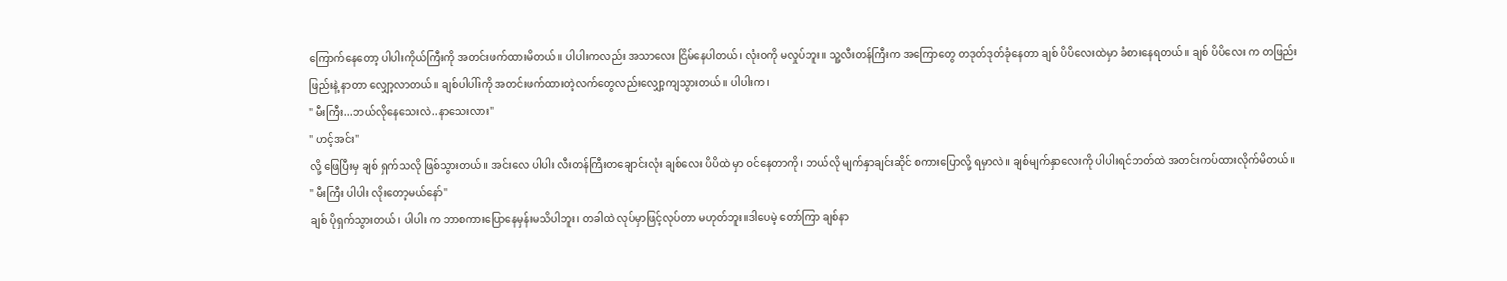ကြောက်နေတော့ ပါပါးကိုယ်ကြီးကို အတင်းဖက်ထားမိတယ်။ ပါပါးကလည်း အသာလေး ငြိမ်နေပါတယ်၊ လုံးဝကို မလှုပ်ဘူး။ သူ့လီးတန်ကြီးက အကြောတွေ တဒုတ်ဒုတ်ခုံနေတာ ချစ် ပိပိလေးထဲမှာ ခံစားနေရတယ်။ ချစ် ပိပိလေး က တဖြည်းဖြည်းနဲ့ နာတာ လျှော့လာတယ်။ ချစ်ပါပါ်းကို အတင်းဖက်ထားတဲ့လက်တွေလည်းလျှော့ကျသွားတယ်။ ပါပါးက၊
" မီးကြီး...ဘယ်လိုနေသေးလဲ..နာသေးလား"
" ဟင့်အင်း"
လို့ ဖြေပြီးမှ ချစ် ရှက်သလို ဖြစ်သွားတယ်။ အင်းလေ ပါပါး လီးတန်ကြီးတချောင်းလုံး ချစ်လေး ပိပိထဲ မှာ ဝင်နေတာကို၊ ဘယ်လို မျက်နှာချင်းဆိုင် စကားပြောလို့ ရမှာလဲ။ ချစ်မျက်နှာလေးကို ပါပါးရင်ဘတ်ထဲ အတင်းကပ်ထားလိုက်မိတယ်။
" မီးကြီး ပါပါး လိုးတော့မယ်နော်"
ချစ် ပိုရှက်သွားတယ်၊ ပါပါး က ဘာစကားပြောနေမှန်းမသိပါဘူး၊ တခါထဲ လုပ်မှာဖြင့်လုပ်တာ မဟုတ်ဘူး။ဒါပေမဲ့ တော်ကြာ ချစ်နာ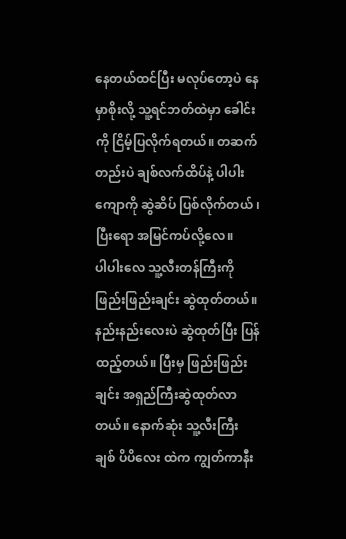နေတယ်ထင်ပြီး မလုပ်တော့ပဲ နေမှာစိုးလို့ သူ့ရင်ဘတ်ထဲမှာ ခေါင်းကို ငြိမ့်ပြလိုက်ရတယ်။ တဆက်တည်းပဲ ချစ်လက်ထိပ်နဲ့ ပါပါး ကျောကို ဆွဲဆိပ် ပြစ်လိုက်တယ် ၊ပြီးရော အမြင်ကပ်လို့လေ။
ပါပါးလေ သူ့လီးတန်ကြီးကို ဖြည်းဖြည်းချင်း ဆွဲထုတ်တယ်။ နည်းနည်းလေးပဲ ဆွဲထုတ်ပြီး ပြန်ထည့်တယ်။ ပြီးမှ ဖြည်းဖြည်းချင်း အရှည်ကြီးဆွဲထုတ်လာတယ်။ နောက်ဆုံး သူ့လီးကြီး ချစ် ပိပိလေး ထဲက ကျွတ်ကာနီး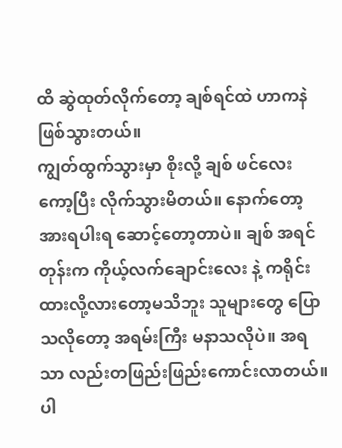ထိ ဆွဲထုတ်လိုက်တော့ ချစ်ရင်ထဲ ဟာကနဲ ဖြစ်သွားတယ်။
ကျွတ်ထွက်သွားမှာ စိုးလို့ ချစ် ဖင်လေး ကော့ပြီး လိုက်သွားမိတယ်။ နောက်တော့ အားရပါးရ ဆောင့်တော့တာပဲ။ ချစ် အရင်တုန်းက ကိုယ့်လက်ချောင်းလေး နဲ့ ကရိုင်းထားလို့လားတော့မသိဘူး သူများတွေ ပြောသလိုတော့ အရမ်းကြီး မနာသလိုပဲ။ အရသာ လည်းတဖြည်းဖြည်းကောင်းလာတယ်။ ပါ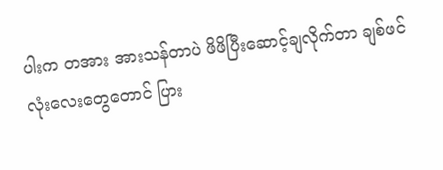ပါးက တအား အားသန်တာပဲ ဖိဖိပြီးဆောင့်ချလိုက်တာ ချစ်ဖင်လုံးလေးတွေတောင် ပြား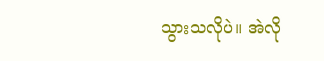သွားသလိုပဲ။ အဲလို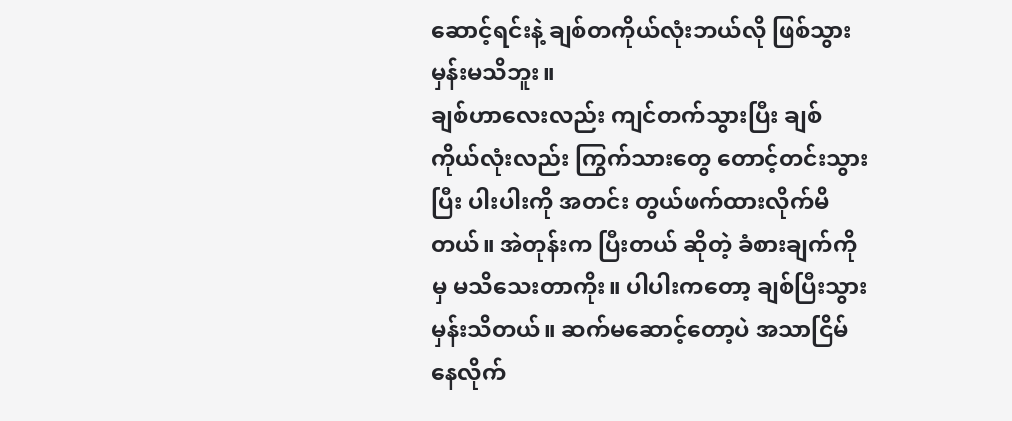ဆောင့်ရင်းနဲ့ ချစ်တကိုယ်လုံးဘယ်လို ဖြစ်သွားမှန်းမသိဘူး။
ချစ်ဟာလေးလည်း ကျင်တက်သွားပြီး ချစ်ကိုယ်လုံးလည်း ကြွက်သားတွေ တောင့်တင်းသွားပြီး ပါးပါးကို အတင်း တွယ်ဖက်ထားလိုက်မိတယ်။ အဲတုန်းက ပြီးတယ် ဆိုတဲ့ ခံစားချက်ကို မှ မသိသေးတာကိုး။ ပါပါးကတော့ ချစ်ပြီးသွားမှန်းသိတယ်။ ဆက်မဆောင့်တော့ပဲ အသာငြိမ်နေလိုက်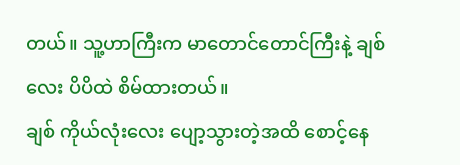တယ်။ သူ့ဟာကြီးက မာတောင်တောင်ကြီးနဲ့ ချစ်လေး ပိပိထဲ စိမ်ထားတယ်။
ချစ် ကိုယ်လုံးလေး ပျော့သွားတဲ့အထိ စောင့်နေ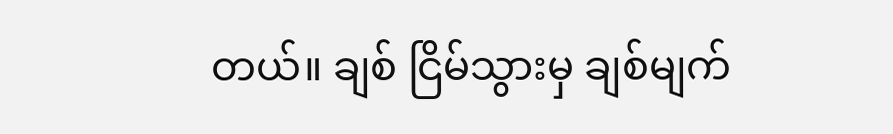တယ်။ ချစ် ငြိမ်သွားမှ ချစ်မျက်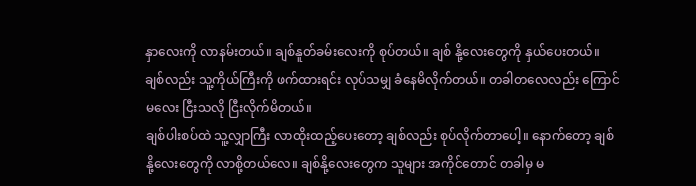နှာလေးကို လာနမ်းတယ်။ ချစ်နူတ်ခမ်းလေးကို စုပ်တယ်။ ချစ် နို့လေးတွေကို နှယ်ပေးတယ်။ ချစ်လည်း သူ့ကိုယ်ကြီးကို ဖက်ထားရင်း လုပ်သမျှ ခံနေမိလိုက်တယ်။ တခါတလေလည်း ကြောင်မလေး ငြီးသလို ငြီးလိုက်မိတယ်။
ချစ်ပါးစပ်ထဲ သူ့လျှာကြီး လာထိုးထည့်ပေးတော့ ချစ်လည်း စုပ်လိုက်တာပေါ့။ နောက်တော့ ချစ် နို့လေးတွေကို လာစို့တယ်လေ။ ချစ်နို့လေးတွေက သူများ အကိုင်တောင် တခါမှ မ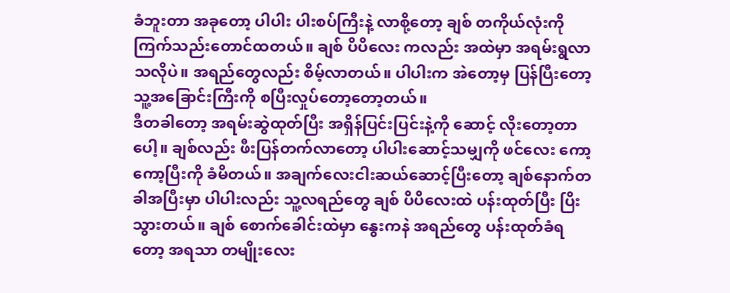ခံဘူးတာ အခုတော့ ပါပါး ပါးစပ်ကြီးနဲ့ လာစို့တော့ ချစ် တကိုယ်လုံးကို ကြက်သည်းတောင်ထတယ်။ ချစ် ပိပိလေး ကလည်း အထဲမှာ အရမ်းရွလာသလိုပဲ။ အရည်တွေလည်း စိမ့်လာတယ်။ ပါပါးက အဲတော့မှ ပြန်ပြီးတော့ သူ့အခြောင်းကြီးကို စပြီးလှုပ်တော့တော့တယ်။
ဒီတခါတော့ အရမ်းဆွဲထုတ်ပြီး အရှိန်ပြင်းပြင်းနဲ့ကို ဆောင့် လိုးတော့တာပေါ့။ ချစ်လည်း ဖီးပြန်တက်လာတော့ ပါပါးဆောင့်သမျှကို ဖင်လေး ကော့ကော့ပြီးကို ခံမိတယ်။ အချက်လေးငါးဆယ်ဆောင့်ပြီးတော့ ချစ်နောက်တခါအပြီးမှာ ပါပါးလည်း သူ့လရည်တွေ ချစ် ပိပိလေးထဲ ပန်းထုတ်ပြီး ပြိးသွားတယ်။ ချစ် စောက်ခေါင်းထဲမှာ နွေးကနဲ အရည်တွေ ပန်းထုတ်ခံရတော့ အရသာ တမျိုးလေး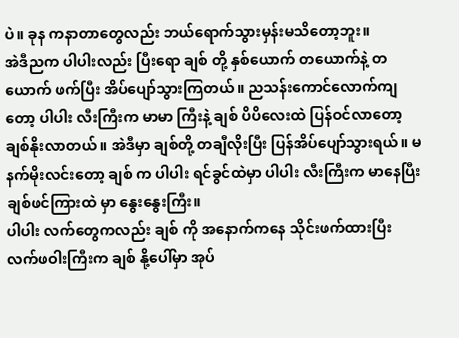ပဲ။ ခုန ကနာတာတွေလည်း ဘယ်ရောက်သွားမှန်းမသိတော့ဘူး။
အဲဒီညက ပါပါးလည်း ပြီးရော ချစ် တို့ နှစ်ယောက် တယောက်နဲ့ တယောက် ဖက်ပြီး အိပ်ပျော်သွားကြတယ်။ ညသန်းကောင်လောက်ကျတော့ ပါပါး လီးကြီးက မာမာ ကြီးနဲ့ ချစ် ပိပိလေးထဲ ပြန်ဝင်လာတော့ ချစ်နိုးလာတယ်။ အဲဒီမှာ ချစ်တို့ တချီလိုးပြီး ပြန်အိပ်ပျော်သွားရယ်။ မနက်မိုးလင်းတော့ ချစ် က ပါပါး ရင်ခွင်ထဲမှာ ပါပါး လီးကြီးက မာနေပြီး ချစ်ဖင်ကြားထဲ မှာ နွေးနွေးကြီး။
ပါပါး လက်တွေကလည်း ချစ် ကို အနောက်ကနေ သိုင်းဖက်ထားပြီး လက်ဖဝါးကြီးက ချစ် နို့ပေါ်မှာ အုပ်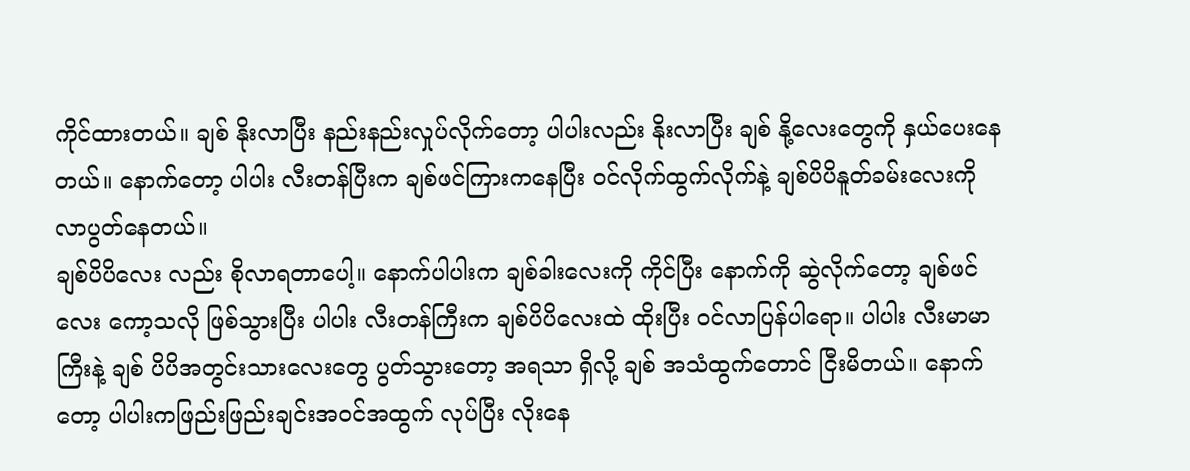ကိုင်ထားတယ်။ ချစ် နိုးလာပြီး နည်းနည်းလှုပ်လိုက်တော့ ပါပါးလည်း နိုးလာပြီး ချစ် နို့လေးတွေကို နှယ်ပေးနေတယ်။ နောက်တော့ ပါပါး လီးတန်ပြီးက ချစ်ဖင်ကြားကနေပြီး ဝင်လိုက်ထွက်လိုက်နဲ့ ချစ်ပိပိနူတ်ခမ်းလေးကို လာပွတ်နေတယ်။
ချစ်ပိပိလေး လည်း စိုလာရတာပေါ့။ နောက်ပါပါးက ချစ်ခါးလေးကို ကိုင်ပြီး နောက်ကို ဆွဲလိုက်တော့ ချစ်ဖင်လေး ကော့သလို ဖြစ်သွားပြီး ပါပါး လီးတန်ကြီးက ချစ်ပိပိလေးထဲ ထိုးပြီး ဝင်လာပြန်ပါရော။ ပါပါး လီးမာမာကြီးနဲ့ ချစ် ပိပိအတွင်းသားလေးတွေ ပွတ်သွားတော့ အရသာ ရှိလို့ ချစ် အသံထွက်တောင် ငြီးမိတယ်။ နောက်တော့ ပါပါးကဖြည်းဖြည်းချင်းအဝင်အထွက် လုပ်ပြီး လိုးနေ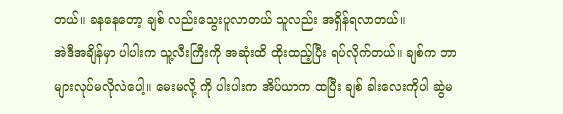တယ်။ ခနနေတော့ ချစ် လည်းသွေးပူလာတယ် သူလည်း အရှိန်ရလာတယ်။
အဲဒီအချိန်မှာ ပါပါးက သူ့လီးကြီးကို အဆုံးထိ ထိုးထည့်ပြီး ရပ်လိုက်တယ်။ ချစ်က ဘာများလုပ်မလိုလဲပေါ့။ မေးမလို့ ကို ပါးပါးက အိပ်ယာက ထပြီး ချစ် ခါးလေးကိုပါ ဆွဲမ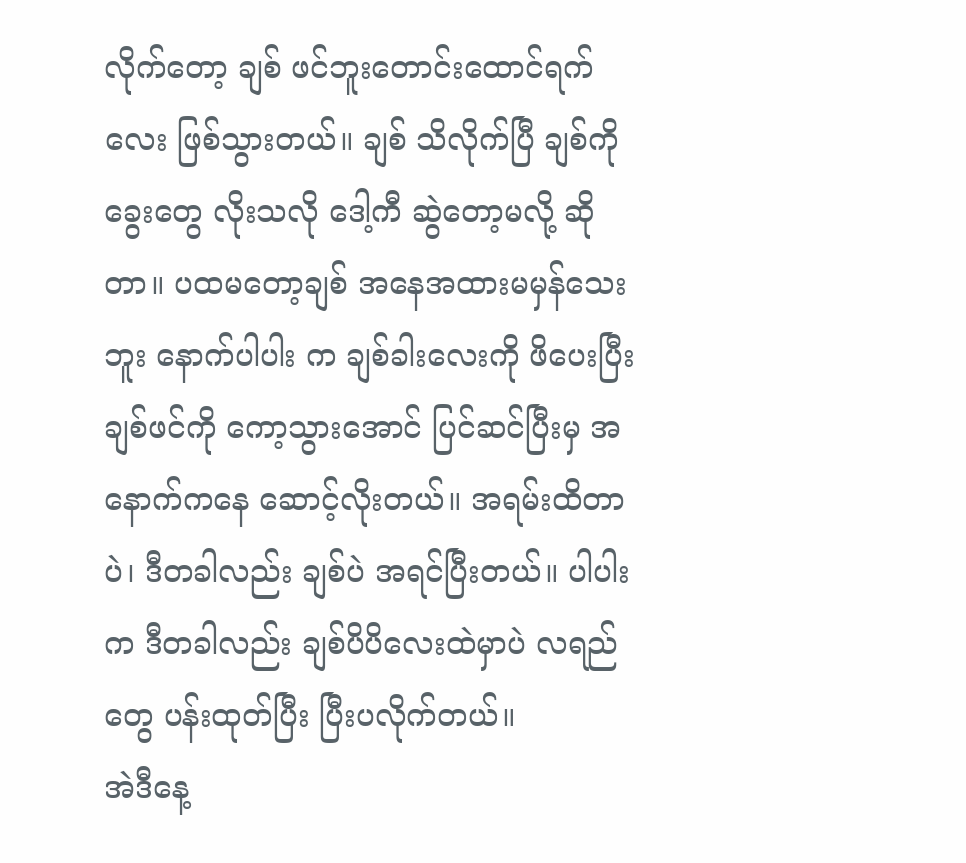လိုက်တော့ ချစ် ဖင်ဘူးတောင်းထောင်ရက်လေး ဖြစ်သွားတယ်။ ချစ် သိလိုက်ပြီ ချစ်ကို ခွေးတွေ လိုးသလို ဒေါ့ကီ ဆွဲတော့မလို့ ဆိုတာ။ ပထမတော့ချစ် အနေအထားမမှန်သေးဘူး နောက်ပါပါး က ချစ်ခါးလေးကို ဖိပေးပြီး ချစ်ဖင်ကို ကော့သွားအောင် ပြင်ဆင်ပြီးမှ အနောက်ကနေ ဆောင့်လိုးတယ်။ အရမ်းထိတာပဲ၊ ဒီတခါလည်း ချစ်ပဲ အရင်ပြီးတယ်။ ပါပါး က ဒီတခါလည်း ချစ်ပိပိလေးထဲမှာပဲ လရည်တွေ ပန်းထုတ်ပြီး ပြီးပလိုက်တယ်။
အဲဒီနေ့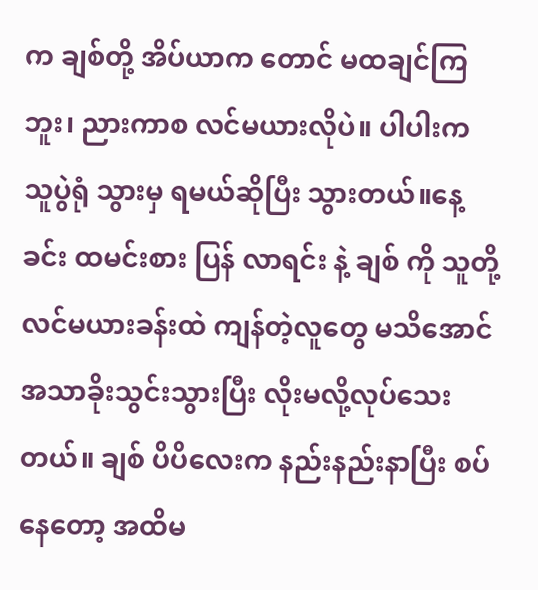က ချစ်တို့ အိပ်ယာက တောင် မထချင်ကြဘူး၊ ညားကာစ လင်မယားလိုပဲ။ ပါပါးက သူပွဲရုံ သွားမှ ရမယ်ဆိုပြီး သွားတယ်။နေ့ခင်း ထမင်းစား ပြန် လာရင်း နဲ့ ချစ် ကို သူတို့ လင်မယားခန်းထဲ ကျန်တဲ့လူတွေ မသိအောင် အသာခိုးသွင်းသွားပြီး လိုးမလို့လုပ်သေးတယ်။ ချစ် ပိပိလေးက နည်းနည်းနာပြီး စပ်နေတော့ အထိမ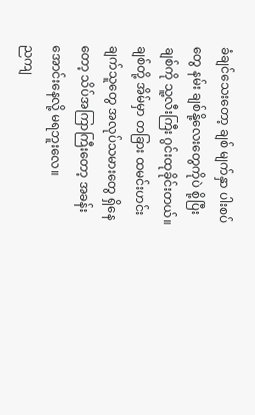ခံချင်သေးတော့ ချစ် မျက်နှာ ပါးစပ်တွေ နမ်း ချစ်နို့လေးတွေကိုပဲ စို့ပြီး ချစ်ကို သူ့လီးကြီး ဂွင်းထုခိုင်းတယ်။ ချစ်တို့ အိမ်မှာ တခြား ထမင်းဟင်းချက်သူတွေ အလုပ်သမားတွေ ရှိနေတော့ သိပ်အကြာကြီးတော့ အခန်းအောင်းနေလို့ မရဘူးလေ။
ညကျ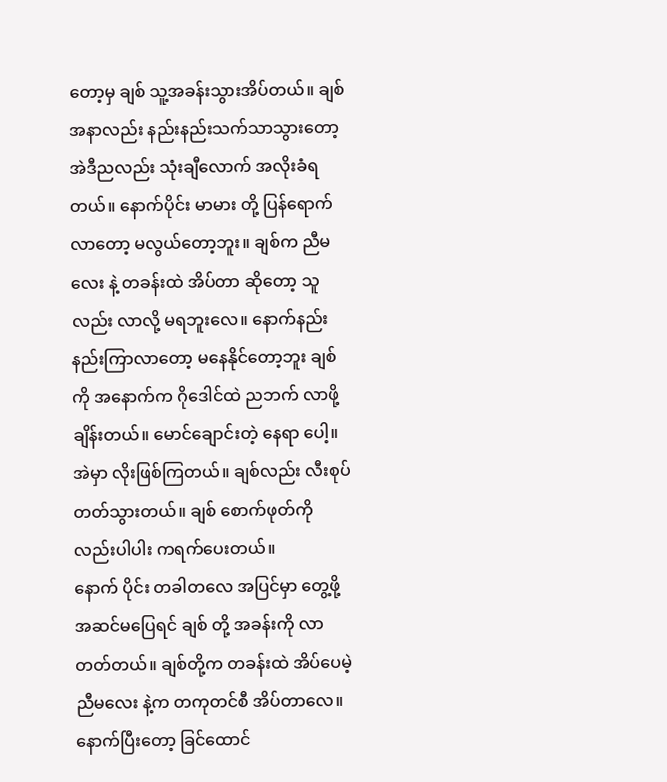တော့မှ ချစ် သူ့အခန်းသွားအိပ်တယ်။ ချစ်အနာလည်း နည်းနည်းသက်သာသွားတော့ အဲဒီညလည်း သုံးချီလောက် အလိုးခံရတယ်။ နောက်ပိုင်း မာမား တို့ ပြန်ရောက်လာတော့ မလွယ်တော့ဘူး။ ချစ်က ညီမလေး နဲ့ တခန်းထဲ အိပ်တာ ဆိုတော့ သူလည်း လာလို့ မရဘူးလေ။ နောက်နည်းနည်းကြာလာတော့ မနေနိုင်တော့ဘူး ချစ်ကို အနောက်က ဂိုဒေါင်ထဲ ညဘက် လာဖို့ ချိန်းတယ်။ မောင်ချောင်းတဲ့ နေရာ ပေါ့။ အဲမှာ လိုးဖြစ်ကြတယ်။ ချစ်လည်း လီးစုပ်တတ်သွားတယ်။ ချစ် စောက်ဖုတ်ကို လည်းပါပါး ကရက်ပေးတယ်။
နောက် ပိုင်း တခါတလေ အပြင်မှာ တွေ့ဖို့ အဆင်မပြေရင် ချစ် တို့ အခန်းကို လာတတ်တယ်။ ချစ်တို့က တခန်းထဲ အိပ်ပေမဲ့ ညီမလေး နဲ့က တကုတင်စီ အိပ်တာလေ။ နောက်ပြီးတော့ ခြင်ထောင်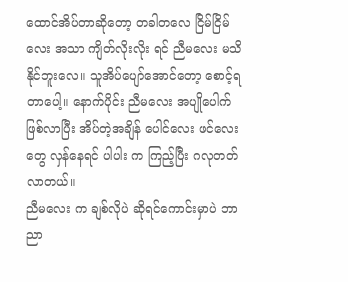ထောင်အိပ်တာဆိုတော့ တခါတလေ ငြိမ်ငြိမ်လေး အသာ ကျိတ်လိုးလိုး ရင် ညီမလေး မသိနိုင်ဘူးလေ။ သူအိပ်ပျော်အောင်တော့ စောင့်ရတာပေါ့။ နောက်ပိုင်း ညီမလေး အပျိုပေါက်ဖြစ်လာပြီး အိပ်တဲ့အချိန် ပေါင်လေး ဖင်လေးတွေ လှန်နေရင် ပါပါး က ကြည့်ပြီး ဂလုတတ်လာတယ်။
ညီမလေး က ချစ်လိုပဲ ဆိုရင်ကောင်းမှာပဲ ဘာညာ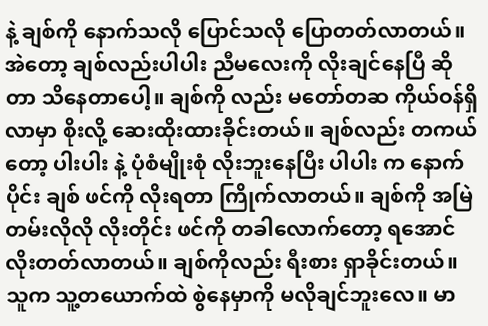နဲ့ ချစ်ကို နောက်သလို ပြောင်သလို ပြောတတ်လာတယ်။ အဲတော့ ချစ်လည်းပါပါး ညီမလေးကို လိုးချင်နေပြီ ဆိုတာ သိနေတာပေါ့။ ချစ်ကို လည်း မတော်တဆ ကိုယ်ဝန်ရှိလာမှာ စိုးလို့ ဆေးထိုးထားခိုင်းတယ်။ ချစ်လည်း တကယ်တော့ ပါးပါး နဲ့ ပုံစံမျိုးစုံ လိုးဘူးနေပြီး ပါပါး က နောက်ပိုင်း ချစ် ဖင်ကို လိုးရတာ ကြိုက်လာတယ်။ ချစ်ကို အမြဲတမ်းလိုလို လိုးတိုင်း ဖင်ကို တခါလောက်တော့ ရအောင်လိုးတတ်လာတယ်။ ချစ်ကိုလည်း ရီးစား ရှာခိုင်းတယ်။
သူက သူ့တယောက်ထဲ စွဲနေမှာကို မလိုချင်ဘူးလေ။ မာ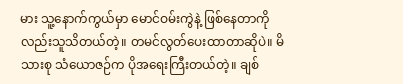မား သူ့နောက်ကွယ်မှာ မောင်ဝမ်းကွဲနဲ့ ဖြစ်နေတာကိုလည်းသူသိတယ်တဲ့။ တမင်လွတ်ပေးထာတာဆိုပဲ။ မိသားစု သံယောဇဉ်က ပိုအရေးကြီးတယ်တဲ့။ ချစ်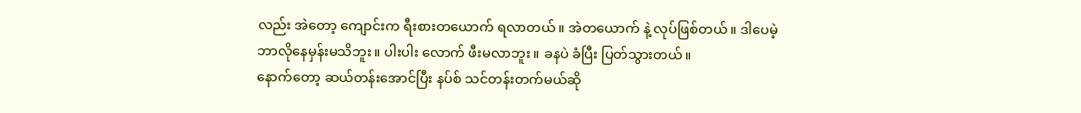လည်း အဲတော့ ကျောင်းက ရီးစားတယောက် ရလာတယ်။ အဲတယောက် နဲ့ လုပ်ဖြစ်တယ်။ ဒါပေမဲ့ ဘာလိုနေမှန်းမသိဘူး။ ပါးပါး လောက် ဖီးမလာဘူး။ ခနပဲ ခံပြီး ပြတ်သွားတယ်။
နောက်တော့ ဆယ်တန်းအောင်ပြီး နပ်စ် သင်တန်းတက်မယ်ဆို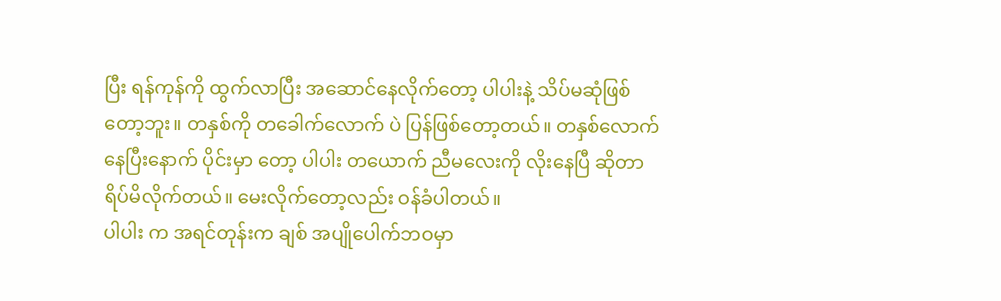ပြီး ရန်ကုန်ကို ထွက်လာပြီး အဆောင်နေလိုက်တော့ ပါပါးနဲ့ သိပ်မဆုံဖြစ်တော့ဘူး။ တနှစ်ကို တခေါက်လောက် ပဲ ပြန်ဖြစ်တော့တယ်။ တနှစ်လောက်နေပြီးနောက် ပိုင်းမှာ တော့ ပါပါး တယောက် ညီမလေးကို လိုးနေပြီ ဆိုတာ ရိပ်မိလိုက်တယ်။ မေးလိုက်တော့လည်း ဝန်ခံပါတယ်။
ပါပါး က အရင်တုန်းက ချစ် အပျိုပေါက်ဘဝမှာ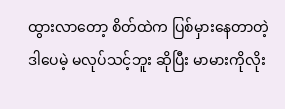ထွားလာတော့ စိတ်ထဲက ပြစ်မှားနေတာတဲ့ ဒါပေမဲ့ မလုပ်သင့်ဘူး ဆိုပြီး မာမားကိုလိုး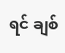ရင် ချစ်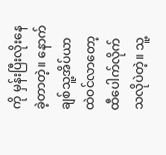ကို မှန်းပြီးလိုးနေခဲ့တာတဲ့။ နောက် ချစ်သူ့အိပ်ယာထဲဝင်လာတော့ ထီပေါက်လိုက်သလိုပဲတဲ့။ သူ့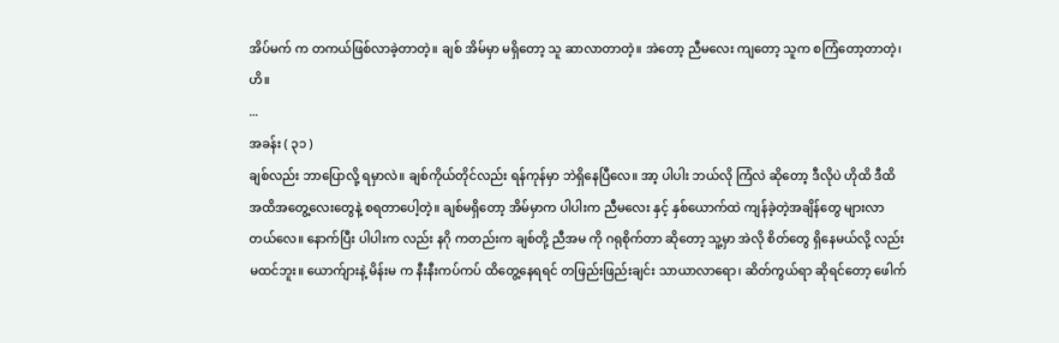အိပ်မက် က တကယ်ဖြစ်လာခဲ့တာတဲ့။ ချစ် အိမ်မှာ မရှိတော့ သူ ဆာလာတာတဲ့။ အဲတော့ ညီမလေး ကျတော့ သူက စကြံတော့တာတဲ့၊ ဟိ။
...
အခန်း ( ၃၁ )
ချစ်လည်း ဘာပြောလို့ ရမှာလဲ။ ချစ်ကိုယ်တိုင်လည်း ရန်ကုန်မှာ ဘဲရှိနေပြီလေ။ အာ့ ပါပါး ဘယ်လို ကြံလဲ ဆိုတော့ ဒီလိုပဲ ဟိုထိ ဒီထိ အထိအတွေ့လေးတွေနဲ့ စရတာပေါ့တဲ့။ ချစ်မရှိတော့ အိမ်မှာက ပါပါးက ညီမလေး နှင့် နှစ်ယောက်ထဲ ကျန်ခဲ့တဲ့အချိန်တွေ များလာတယ်လေ။ နောက်ပြီး ပါပါးက လည်း နဂို ကတည်းက ချစ်တို့ ညီအမ ကို ဂရုစိုက်တာ ဆိုတော့ သူ့မှာ အဲလို စိတ်တွေ ရှိနေမယ်လို့ လည်းမထင်ဘူး။ ယောက်ျားနဲ့ မိန်းမ က နီးနီးကပ်ကပ် ထိတွေ့နေရရင် တဖြည်းဖြည်းချင်း သာယာလာရော၊ ဆိတ်ကွယ်ရာ ဆိုရင်တော့ ဖေါက်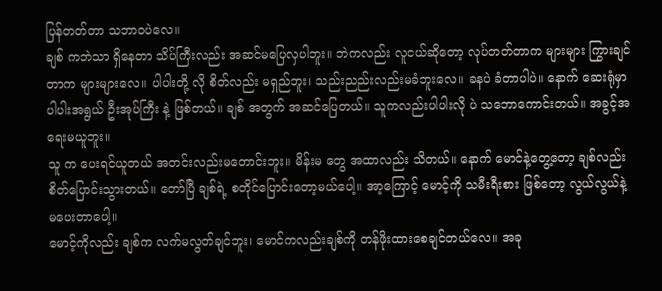ပြန်တတ်တာ သဘာဝပဲလေ။
ချစ် ကဘဲသာ ရှိနေတာ သိပ်ကြီးလည်း အဆင်မပြေလှပါဘူး။ ဘဲကလည်း လူငယ်ဆိုတော့ လုပ်တတ်တာက များများ ကြွားချင်တာက များများလေ။ ပါပါးတို့ လို စိတ်လည်း မရှည်ဘူး၊ သည်းညည်းလည်းမခံဘူးလေ။ ခနပဲ ခံတာပါပဲ။ နောက် ဆေးရုံမှာ ပါပါးအရွယ် ဦးအုပ်ကြီး နဲ့ ဖြစ်တယ်။ ချစ် အတွက် အဆင်ပြေတယ်။ သူကလည်းပါပါးလို ပဲ သဘောကောင်းတယ်။ အခွင့်အရေးမယူဘူး။
သူ က ပေးရင်ယူတယ် အတင်းလည်းမတောင်းဘူး။ မိန်းမ တွေ အထာလည်း သိတယ်။ နောက် မောင်နဲ့တွေ့တော့ ချစ်လည်း စိတ်ပြောင်းသွားတယ်။ တော်ပြီ ချစ်ရဲ့ စတိုင်ပြောင်းတော့မယ်ပေါ့။ အာ့ကြောင့် မောင့်ကို သမီးရီးစား ဖြစ်တော့ လွယ်လွယ်နဲ့ မပေးတာပေါ့။
မောင့်ကိုလည်း ချစ်က လက်မလွတ်ချင်ဘူး၊ မောင်ကလည်းချစ်ကို တန်ဖိုးထားစေချင်တယ်လေ။ အခု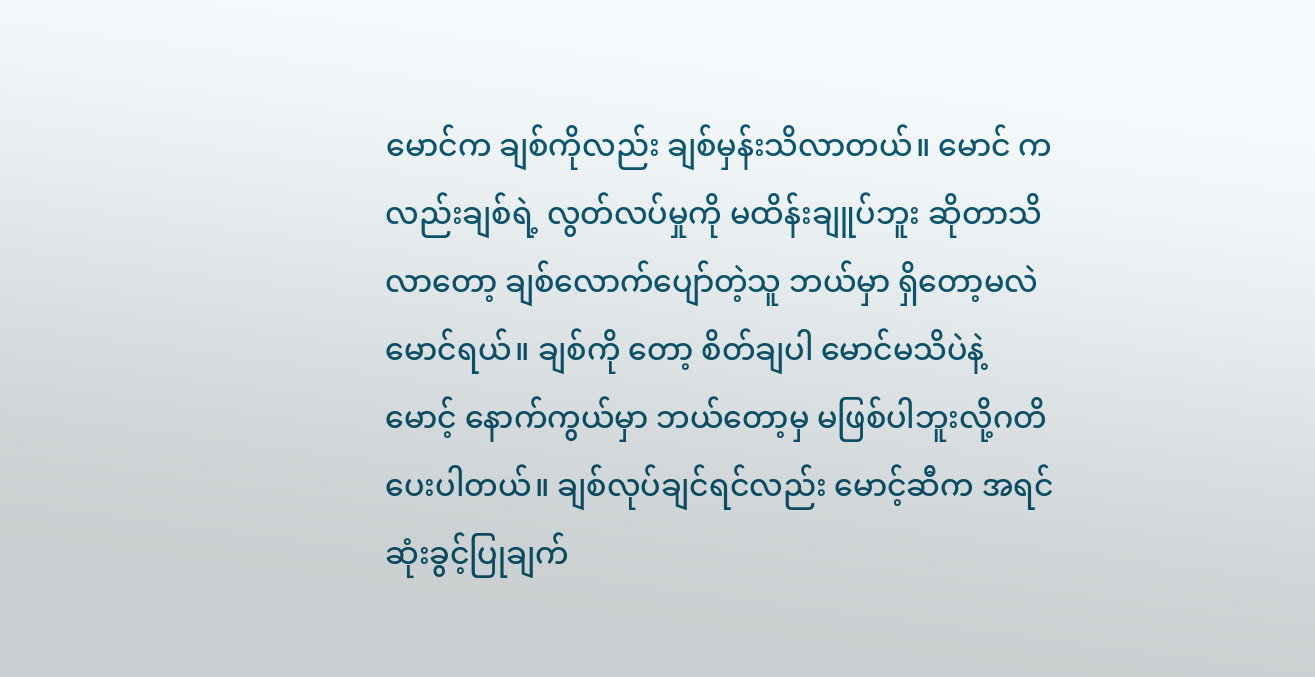မောင်က ချစ်ကိုလည်း ချစ်မှန်းသိလာတယ်။ မောင် ကလည်းချစ်ရဲ့ လွတ်လပ်မှုကို မထိန်းချူပ်ဘူး ဆိုတာသိလာတော့ ချစ်လောက်ပျော်တဲ့သူ ဘယ်မှာ ရှိတော့မလဲ မောင်ရယ်။ ချစ်ကို တော့ စိတ်ချပါ မောင်မသိပဲနဲ့ မောင့် နောက်ကွယ်မှာ ဘယ်တော့မှ မဖြစ်ပါဘူးလို့ဂတိပေးပါတယ်။ ချစ်လုပ်ချင်ရင်လည်း မောင့်ဆီက အရင်ဆုံးခွင့်ပြုချက်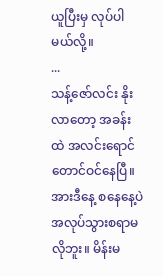ယူပြီးမှ လုပ်ပါမယ်လို့။
...
သန့်ဇော်လင်း နိုးလာတော့ အခန်းထဲ အလင်းရောင်တောင်ဝင်နေပြီ။ အားဒီနေ့ စနေနေ့ပဲ အလုပ်သွားစရာမလိုဘူး။ မိန်းမ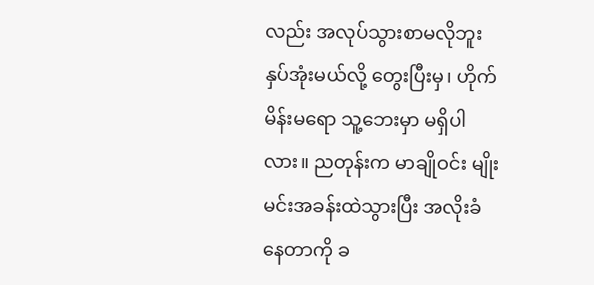လည်း အလုပ်သွားစာမလိုဘူး နှပ်အုံးမယ်လို့ တွေးပြီးမှ၊ ဟိုက် မိန်းမရော သူ့ဘေးမှာ မရှိပါလား။ ညတုန်းက မာချိုဝင်း မျိုးမင်းအခန်းထဲသွားပြီး အလိုးခံနေတာကို ခ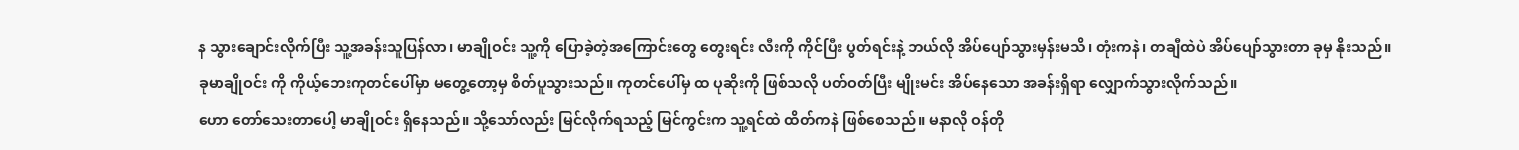န သွားချောင်းလိုက်ပြီး သူ့အခန်းသူပြန်လာ၊ မာချိုဝင်း သူ့ကို ပြောခဲ့တဲ့အကြောင်းတွေ တွေးရင်း လီးကို ကိုင်ပြီး ပွတ်ရင်းနဲ့ ဘယ်လို အိပ်ပျော်သွားမှန်းမသိ၊ တုံးကနဲ၊ တချီထဲပဲ အိပ်ပျော်သွားတာ ခုမှ နိုးသည်။ ခုမာချိုဝင်း ကို ကိုယ့်ဘေးကုတင်ပေါ်မှာ မတွေ့တော့မှ စိတ်ပူသွားသည်။ ကုတင်ပေါ်မှ ထ ပုဆိုးကို ဖြစ်သလို ပတ်ဝတ်ပြီး မျိုးမင်း အိပ်နေသော အခန်းရှိရာ လျှောက်သွားလိုက်သည်။
ဟော တော်သေးတာပေါ့ မာချိုဝင်း ရှိနေသည်။ သို့သော်လည်း မြင်လိုက်ရသည့် မြင်ကွင်းက သူ့ရင်ထဲ ထိတ်ကနဲ ဖြစ်စေသည်။ မနာလို ဝန်တို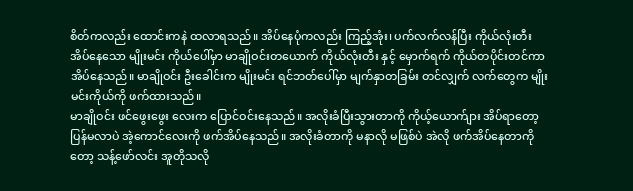စိတ်ကလည်း ထောင်းကနဲ ထလာရသည်။ အိပ်နေပုံကလည်း ကြည့်အုံး၊ ပက်လက်လန်ပြီး ကိုယ်လုံးတီး အိပ်နေသော မျိုးမင်း ကိုယ်ပေါ်မှာ မာချိုဝင်းတယောက် ကိုယ်လုံးတီး နှင့် မှောက်ရက် ကိုယ်တပိုင်းတင်ကာ အိပ်နေသည်။ မာချိုဝင်း ဦးခေါင်းက မျိုးမင်း ရင်ဘတ်ပေါ်မှာ မျက်နှာတခြမ်း တင်လျှက် လက်တွေက မျိုးမင်းကိုယ်ကို ဖက်ထားသည်။
မာချိုဝင်း ဖင်ဖွေးဖွေး လေးက ပြောင်ဝင်းနေသည်။ အလိုးခံပြီးသွားတာကို ကိုယ့်ယောက်ျား အိပ်ရာတော့ ပြန်မလာပဲ အဲ့ကောင်လေးကို ဖက်အိပ်နေသည်။ အလိုးခံတာကို မနာလို မဖြစ်ပဲ အဲလို ဖက်အိပ်နေတာကိုတော့ သန့်ဖော်လင်း အူတိုသလို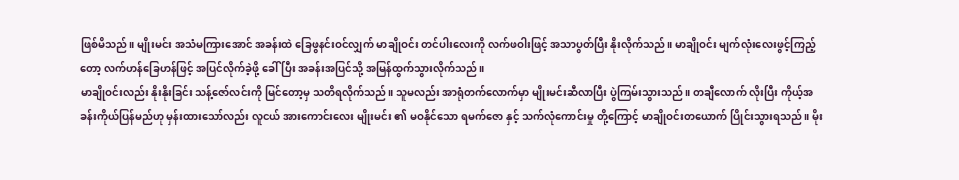ဖြစ်မိသည်။ မျိုးမင်း အသံမကြားအောင် အခန်းထဲ ခြေဖွနင်းဝင်လျှက် မာချိုဝင်း တင်ပါးလေးကို လက်ဖဝါးဖြင့် အသာပွတ်ပြီး နိုးလိုက်သည်။ မာချိုဝင်း မျက်လုံးလေးဖွင့်ကြည့်တော့ လက်ဟန်ခြေဟန်ဖြင့် အပြင်လိုက်ခဲ့ဖို့ ခေါ်ပြီး အခန်းအပြင်သို့ အမြန်ထွက်သွားလိုက်သည်။
မာချိုဝင်းလည်း နိုးနိုးခြင်း သန့်ဇော်လင်းကို မြင်တော့မှ သတိရလိုက်သည်။ သူမလည်း အာရုံတက်လောက်မှာ မျိုးမင်းဆီလာပြီး ပွဲကြမ်းသွားသည်။ တချီလောက် လိုးပြီး ကိုယ့်အခန်းကိုယ်ပြန်မည်ဟု မှန်းထားသော်လည်း လူငယ် အားကောင်းလေး မျိုးမင်း ၏ မဝနိုင်သော ရမက်ဇော နှင့် သက်လုံကောင်းမှု တို့ကြောင့် မာချိုဝင်းတယောက် ပြိုင်းသွားရသည်။ မိုး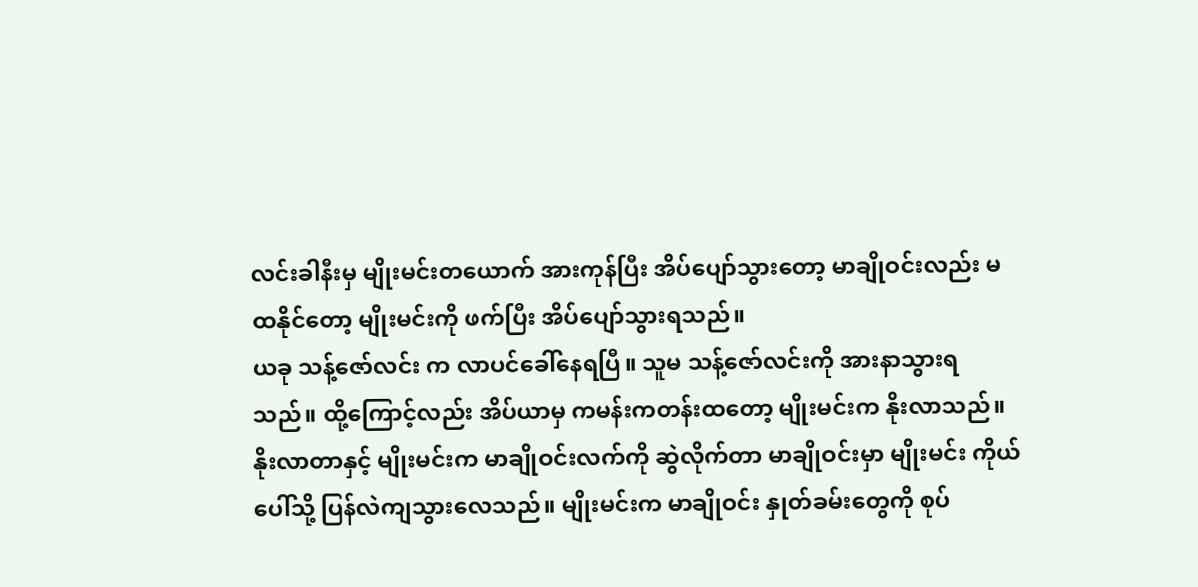လင်းခါနီးမှ မျိုးမင်းတယောက် အားကုန်ပြီး အိပ်ပျော်သွားတော့ မာချိုဝင်းလည်း မထနိုင်တော့ မျိုးမင်းကို ဖက်ပြီး အိပ်ပျော်သွားရသည်။
ယခု သန့်ဇော်လင်း က လာပင်ခေါ်နေရပြီ။ သူမ သန့်ဇော်လင်းကို အားနာသွားရသည်။ ထို့ကြောင့်လည်း အိပ်ယာမှ ကမန်းကတန်းထတော့ မျိုးမင်းက နိုးလာသည်။ နိုးလာတာနှင့် မျိုးမင်းက မာချိုဝင်းလက်ကို ဆွဲလိုက်တာ မာချိုဝင်းမှာ မျိုးမင်း ကိုယ်ပေါ်သို့ ပြန်လဲကျသွားလေသည်။ မျိုးမင်းက မာချိုဝင်း နှုတ်ခမ်းတွေကို စုပ်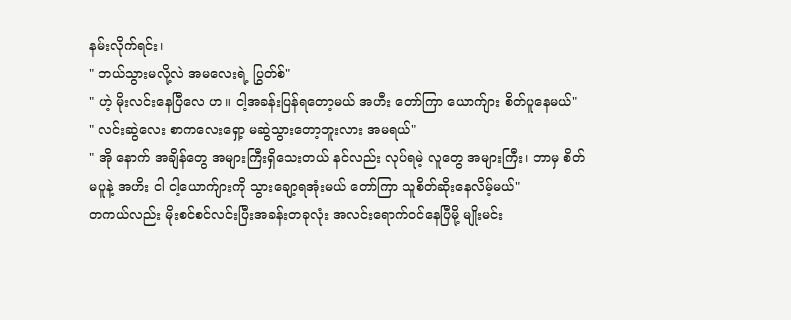နမ်းလိုက်ရင်း၊
" ဘယ်သွားမလို့လဲ အမလေးရဲ့ ပြွတ်စ်"
" ဟဲ့ မိုးလင်းနေပြီလေ ဟ။ ငါ့အခန်းပြန်ရတော့မယ် အဟီး တော်ကြာ ယောက်ျား စိတ်ပူနေမယ်"
" လင်းဆွဲလေး စာကလေးရှော့ မဆွဲသွားတော့ဘူးလား အမရယ်"
" အို နောက် အချိန်တွေ အများကြီးရှိသေးတယ် နင်လည်း လုပ်ရမဲ့ လူတွေ အများကြီး၊ ဘာမှ စိတ်မပူနဲ့ အဟိး ငါ ငါ့ယောက်ျားကို သွားချော့ရအုံးမယ် တော်ကြာ သူစိတ်ဆိုးနေလိမ့်မယ်"
တကယ်လည်း မိုးစင်စင်လင်းပြီးအခန်းတခုလုံး အလင်းရောက်ဝင်နေပြီမို့ မျိုးမင်း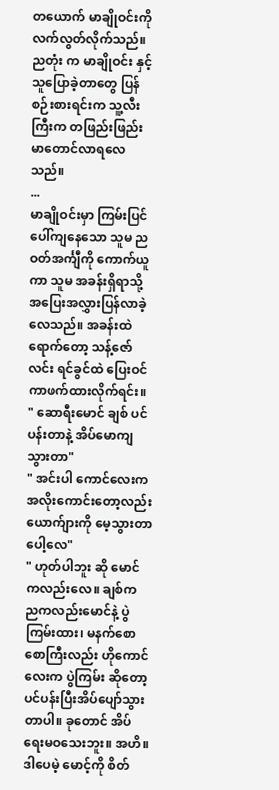တယောက် မာချိုဝင်းကို လက်လွတ်လိုက်သည်။ ညတုံး က မာချိုဝင်း နှင့် သူပြောခဲ့တာတွေ ပြန်စဉ်းစားရင်းက သူ့လီးကြီးက တဖြည်းဖြည်း မာတောင်လာရလေသည်။
...
မာချိုဝင်းမှာ ကြမ်းပြင်ပေါ်ကျနေသော သူမ ညဝတ်အင်္ကျီကို ကောက်ယူကာ သူမ အခန်းရှိရာသို့ အပြေးအလွှားပြန်လာခဲ့လေသည်။ အခန်းထဲ ရောက်တော့ သန့်ဇော်လင်း ရင်ခွင်ထဲ ပြေးဝင်ကာဖက်ထားလိုက်ရင်း။
" ဆောရီးမောင် ချစ် ပင်ပန်းတာနဲ့ အိပ်မောကျသွားတာ"
" အင်းပါ ကောင်လေးက အလိုးကောင်းတော့လည်း ယောက်ျားကို မေ့သွားတာပေါ့လေ"
" ဟုတ်ပါဘူး ဆို မောင်ကလည်းလေ။ ချစ်က ညကလည်းမောင်နဲ့ ပွဲကြမ်းထား၊ မနက်စောစောကြီးလည်း ဟိုကောင်လေးက ပွဲကြမ်း ဆိုတော့ပင်ပန်းပြီးအိပ်ပျော်သွားတာပါ။ ခုတောင် အိပ်ရေးမဝသေးဘူး။ အဟိ။ ဒါပေမဲ့ မောင့်ကို စိတ်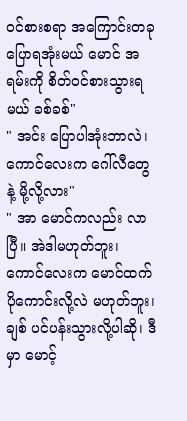ဝင်စားစရာ အကြောင်းတခု ပြောရအုံးမယ် မောင် အရမ်းကို စိတ်ဝင်စားသွားရမယ် ခစ်ခစ်"
" အင်း ပြောပါအုံးဘာလဲ၊ ကောင်လေးက ဂေါ်လီတွေနဲ့ မို့လို့လား"
" အာ မောင်ကလည်း လာပြီ။ အဲဒါမဟုတ်ဘူး၊ ကောင်လေးက မောင်ထက်ပိုကောင်းလို့လဲ မဟုတ်ဘူး၊ ချစ် ပင်ပန်းသွားလို့ပါဆို၊ ဒီမှာ မောင့်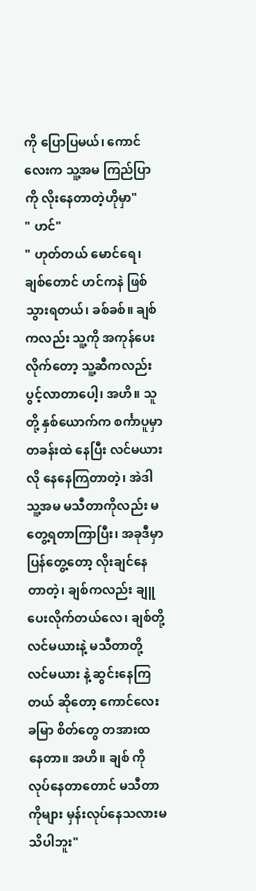ကို ပြောပြမယ်၊ ကောင်လေးက သူ့အမ ကြည်ပြာကို လိုးနေတာတဲ့ဟိုမှာ"
" ဟင်"
" ဟုတ်တယ် မောင်ရေ၊ ချစ်တောင် ဟင်ကနဲ ဖြစ်သွားရတယ်၊ ခစ်ခစ်။ ချစ် ကလည်း သူ့ကို အကုန်ပေးလိုက်တော့ သူ့ဆီကလည်းပွင့်လာတာပေါ့၊ အဟိ။ သူတို့ နှစ်ယောက်က စင်္ကာပူမှာ တခန်းထဲ နေပြီး လင်မယား လို နေနေကြတာတဲ့၊ အဲဒါ သူ့အမ မသီတာကိုလည်း မတွေ့ရတာကြာပြီး၊ အခုဒီမှာ ပြန်တွေ့တော့ လိုးချင်နေတာတဲ့၊ ချစ်ကလည်း ချူပေးလိုက်တယ်လေ၊ ချစ်တို့ လင်မယားနဲ့ မသီတာတို့ လင်မယား နဲ့ ဆွင်းနေကြတယ် ဆိုတော့ ကောင်လေးခမြာ စိတ်တွေ တအားထ နေတာ။ အဟိ။ ချစ် ကို လုပ်နေတာတောင် မသီတာကိုများ မှန်းလုပ်နေသလားမသိပါဘူး"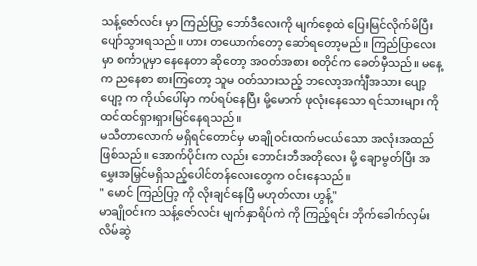သန့်ဇော်လင်း မှာ ကြည်ပြာ့ ဘော်ဒီလေးကို မျက်စေ့ထဲ ပြေးမြင်လိုက်မိပြီး ပျော်သွားရသည်။ ဟား တယောက်တော့ ဆော်ရတော့မည်။ ကြည်ပြာလေးမှာ စင်္ကာပူမှာ နေနေတာ ဆိုတော့ အဝတ်အစား စတိုင်က ခေတ်မှီသည်။ မနေ့ က ညနေစာ စားကြတော့ သူမ ဝတ်သားသည့် ဘလော့အင်္ကျီအသား ပျော့ပျော့ က ကိုယ်ပေါ်မှာ ကပ်ရပ်နေပြီး မို့မောက် ဖုလုံးနေသော ရင်သားများ ကို ထင်ထင်ရှားရှားမြင်နေရသည်။
မသီတာလောက် မရှိရင်တောင်မှ မာချိုဝင်းထက်မငယ်သော အလုံးအထည်ဖြစ်သည်။ အောက်ပိုင်းက လည်း ဘောင်းဘီအတိုလေး မို့ ချောမွတ်ပြီး အမွှေးအမြှင်မရှိသည့်ပေါင်တန်လေးတွေက ဝင်းနေသည်။
" မောင် ကြည်ပြာ့ ကို လိုးချင်နေပြီ မဟုတ်လား ဟွန့်"
မာချိုဝင်းက သန့်ဇော်လင်း မျက်နှာရိပ်ကဲ ကို ကြည့်ရင်း ဘိုက်ခေါက်လှမ်းလိမ်ဆွဲ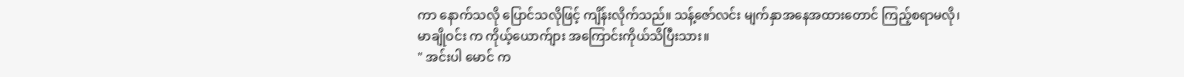ကာ နောက်သလို ပြောင်သလိုဖြင့် ကျိန်းလိုက်သည်။ သန့်ဇော်လင်း မျက်နှာအနေအထားတောင် ကြည့်စရာမလို၊ မာချိုဝင်း က ကိုယ့်ယောက်ျား အကြောင်းကိုယ်သိပြီးသား။
" အင်းပါ မောင် က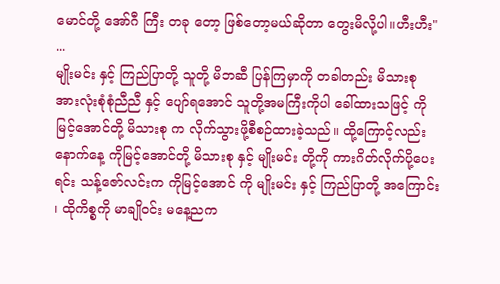မောင်တို့ အော်ဂီ ကြီး တခု တော့ ဖြစ်တော့မယ်ဆိုတာ တွေးမိလို့ပါ။ဟီးဟီး"
...
မျိုးမင်း နှင့် ကြည်ပြာတို့ သူတို့ မိဘဆီ ပြန်ကြမှာကို တခါတည်း မိသားစု အားလုံးစုံစုံညီညီ နှင့် ပျော်ရအောင် သူတို့အမကြီးကိုပါ ခေါ်ထားသဖြင့် ကိုမြင့်အောင်တို့ မိသားစု က လိုက်သွားဖို့စီစဉ်ထားခဲ့သည်။ ထို့ကြောင့်လည်း နောက်နေ့ ကိုမြင့်အောင်တို့ မိသားစု နှင့် မျိုးမင်း တို့ကို ကားဂိတ်လိုက်ပို့ပေးရင်း သန့်ဇော်လင်းက ကိုမြင့်အောင် ကို မျိုးမင်း နှင့် ကြည်ပြာတို့ အကြောင်း ၊ ထိုကိစ္စကို မာချိုဝင်း မနေ့ညက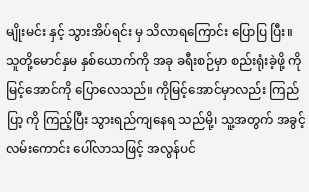မျိုးမင်း နှင့် သွားအိပ်ရင်း မှ သိလာရကြောင်း ပြောပြ ပြီး။
သူတို့မောင်နှမ နှစ်ယောက်ကို အခု ခရီးစဉ်မှာ စည်းရုံးခဲ့ဖို့ ကိုမြင့်အောင်ကို ပြောလေသည်။ ကိုမြင့်အောင်မှာလည်း ကြည်ပြာ့ ကို ကြည့်ပြီး သွားရည်ကျနေရ သည်မို့၊ သူ့အတွက် အခွင့်လမ်းကောင်း ပေါ်လာသဖြင့် အလွန်ပင်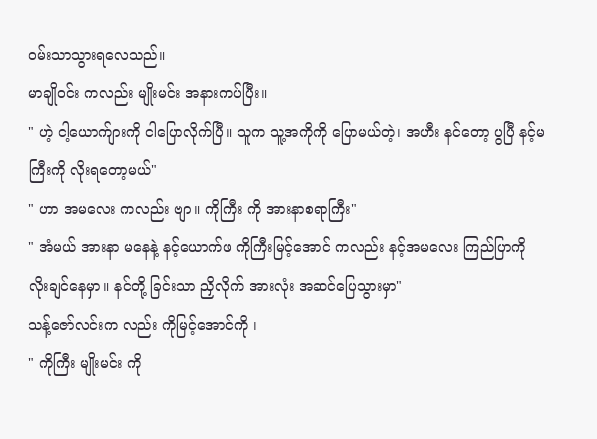ဝမ်းသာသွားရလေသည်။
မာချိုဝင်း ကလည်း မျိုးမင်း အနားကပ်ပြီး။
" ဟဲ့ ငါ့ယောက်ျားကို ငါပြောလိုက်ပြီ။ သူက သူ့အကိုကို ပြောမယ်တဲ့၊ အဟီး နင်တော့ ပွပြီ နင့်မကြီးကို လိုးရတော့မယ်"
" ဟာ အမလေး ကလည်း ဗျာ။ ကိုကြီး ကို အားနာစရာကြီး"
" အံမယ် အားနာ မနေနဲ့ နင့်ယောက်ဖ ကိုကြီးမြင့်အောင် ကလည်း နင့်အမလေး ကြည်ပြာကို လိုးချင်နေမှာ။ နင်တို့ ခြင်းသာ ညှိလိုက် အားလုံး အဆင်ပြေသွားမှာ"
သန့်ဇော်လင်းက လည်း ကိုမြင့်အောင်ကို ၊
" ကိုကြီး မျိုးမင်း ကို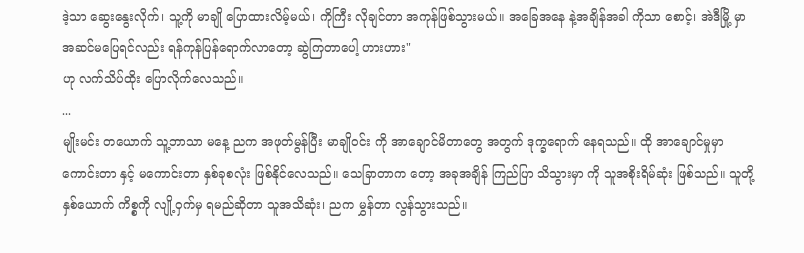ဒဲ့သာ ဆွေးနွေးလိုက်၊ သူ့ကို မာချို ပြောထားလိမ့်မယ်၊ ကိုကြီး လိုချင်တာ အကုန်ဖြစ်သွားမယ်။ အခြေအနေ နဲ့အချိန်အခါ ကိုသာ စောင့်၊ အဲဒီမြို့ မှာ အဆင်မပြေရင်လည်း ရန်ကုန်ပြန်ရောက်လာတော့ ဆွဲကြတာပေါ့ ဟားဟား"
ဟု လက်သိပ်ထိုး ပြောလိုက်လေသည်။
...
မျိုးမင်း တယောက် သူ့ဘာသာ မနေ့ ညက အဖုတ်မွန်ပြီး မာချိုဝင်း ကို အာချောင်မိတာတွေ အတွက် ဒုက္ခရောက် နေရသည်။ ထို အာချောင်မှုမှာ ကောင်းတာ နှင့် မကောင်းတာ နှစ်ခုစလုံး ဖြစ်နိုင်လေသည်။ သေခြာတာက တော့ အခုအချိန် ကြည်ပြာ သိသွားမှာ ကို သူအစိုးရိမ်ဆုံး ဖြစ်သည်။ သူတို့ နှစ်ယောက် ကိစ္စကို လျို့ဝှက်မှ ရမည်ဆိုတာ သူအသိဆုံး၊ ညက မွှန်တာ လွန်သွားသည်။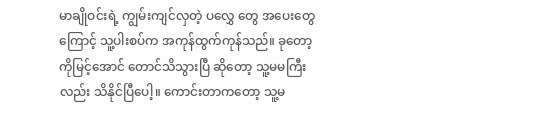မာချိုဝင်းရဲ့ ကျွမ်းကျင်လှတဲ့ ပလွှေ တွေ အပေးတွေ ကြောင့် သူ့ပါးစပ်က အကုန်ထွက်ကုန်သည်။ ခုတော့ ကိုမြင့်အောင် တောင်သိသွားပြီ ဆိုတော့ သူ့မမကြီးလည်း သိနိုင်ပြီပေါ့။ ကောင်းတာကတော့ သူ့မ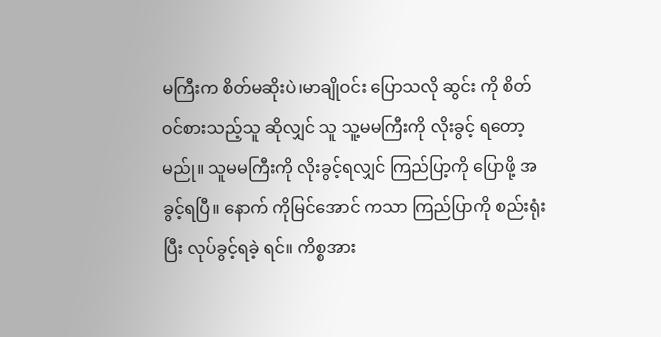မကြီးက စိတ်မဆိုးပဲ၊မာချိုဝင်း ပြောသလို ဆွင်း ကို စိတ်ဝင်စားသည့်သူ ဆိုလျှင် သူ သူ့မမကြီးကို လိုးခွင့် ရတော့မည်ု။ သူမမကြီးကို လိုးခွင့်ရလျှင် ကြည်ပြာ့ကို ပြောဖို့ အခွင့်ရပြီ။ နောက် ကိုမြင်အောင် ကသာ ကြည်ပြာကို စည်းရုံးပြီး လုပ်ခွင့်ရခဲ့ ရင်။ ကိစ္စအား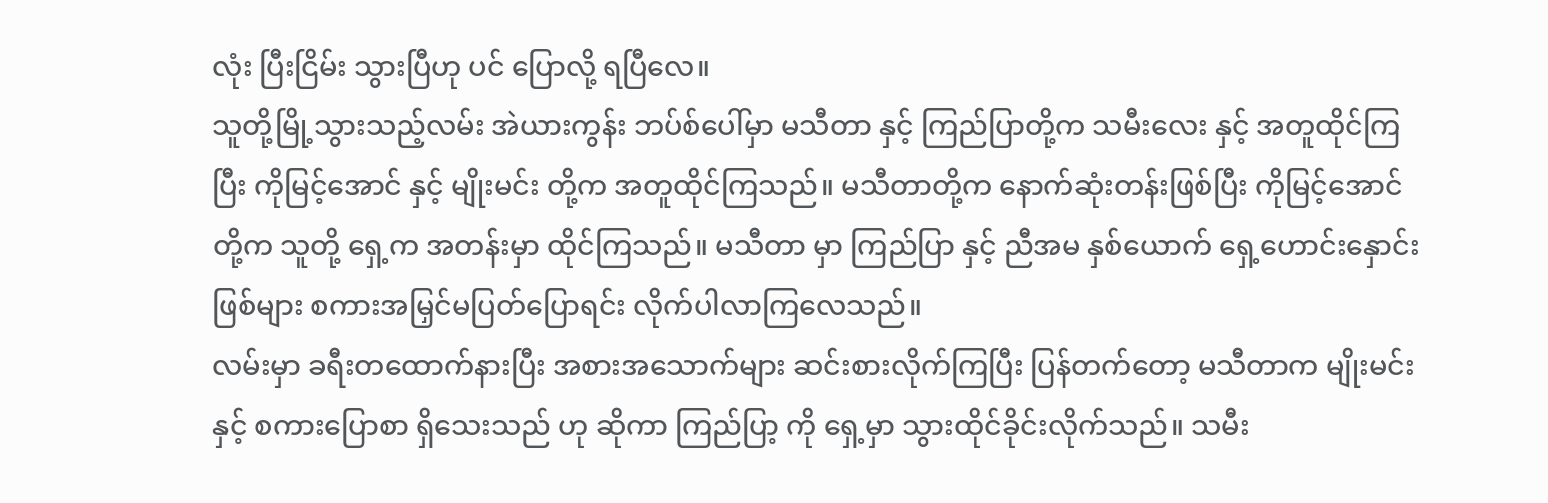လုံး ပြီးငြိမ်း သွားပြီဟု ပင် ပြောလို့ ရပြီလေ။
သူတို့မြို့သွားသည့်လမ်း အဲယားကွန်း ဘပ်စ်ပေါ်မှာ မသီတာ နှင့် ကြည်ပြာတို့က သမီးလေး နှင့် အတူထိုင်ကြပြီး ကိုမြင့်အောင် နှင့် မျိုးမင်း တို့က အတူထိုင်ကြသည်။ မသီတာတို့က နောက်ဆုံးတန်းဖြစ်ပြီး ကိုမြင့်အောင်တို့က သူတို့ ရှေ့က အတန်းမှာ ထိုင်ကြသည်။ မသီတာ မှာ ကြည်ပြာ နှင့် ညီအမ နှစ်ယောက် ရှေ့ဟောင်းနှောင်းဖြစ်များ စကားအမြှင်မပြတ်ပြောရင်း လိုက်ပါလာကြလေသည်။
လမ်းမှာ ခရီးတထောက်နားပြီး အစားအသောက်များ ဆင်းစားလိုက်ကြပြီး ပြန်တက်တော့ မသီတာက မျိုးမင်းနှင့် စကားပြောစာ ရှိသေးသည် ဟု ဆိုကာ ကြည်ပြာ့ ကို ရှေ့မှာ သွားထိုင်ခိုင်းလိုက်သည်။ သမီး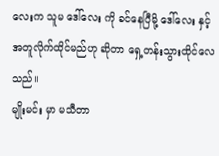လေးက သူမ ဒေါ်လေး ကို ခင်နေပြီမို့ ဒေါ်လေး နှင့် အတူလိုက်ထိုင်မည်ဟု ဆိုတာ ရှေ့တန်းသွားထိုင်လေသည်။
မျိုးမင်း မှာ မသီတာ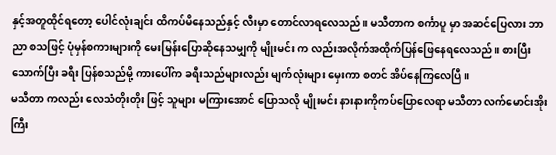နှင့်အတူထိုင်ရတော့ ပေါင်လုံးချင်း ထိကပ်မိနေသည်နှင့် လီးမှာ တောင်လာရလေသည်။ မသီတာက စင်္ကာပူ မှာ အဆင်ပြေလား ဘာညာ စသဖြင့် ပုံမှန်စကားများကို မေးမြန်းပြောဆိုနေသမျှကို မျိုးမင်း က လည်းအလိုက်အထိုက်ပြန်ဖြေနေရလေသည်။ စားပြီး သောက်ပြီး ခရီး ပြန်စသည်မို့ ကားပေါ်က ခရီးသည်များလည်း မျက်လုံးများ မှေးကာ စတင် အိပ်နေကြလေပြီ။
မသီတာ ကလည်း လေသံတိုးတိုး ဖြင့် သူများ မကြားအောင် ပြောသလို မျိုးမင်း နားနားကိုကပ်ပြောလေရာ မသီတာ လက်မောင်းအိုးကြီး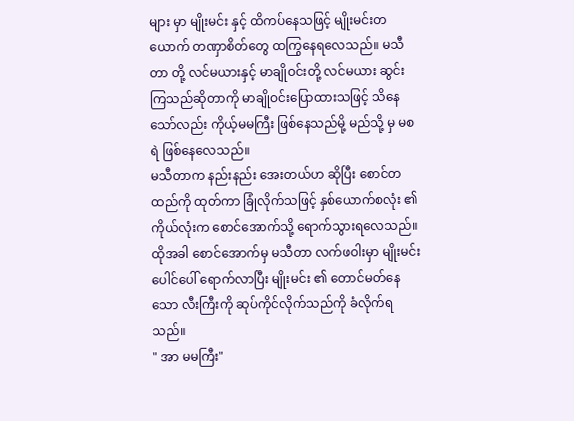များ မှာ မျိုးမင်း နှင့် ထိကပ်နေသဖြင့် မျိုးမင်းတယောက် တဏှာစိတ်တွေ ထကြွနေရလေသည်။ မသီတာ တို့ လင်မယားနှင့် မာချိုဝင်းတို့ လင်မယား ဆွင်းကြသည်ဆိုတာကို မာချိုဝင်းပြောထားသဖြင့် သိနေသော်လည်း ကိုယ့်မမကြီး ဖြစ်နေသည်မို့ မည်သို့ မှ မစရဲ ဖြစ်နေလေသည်။
မသီတာက နည်းနည်း အေးတယ်ဟ ဆိုပြီး စောင်တထည်ကို ထုတ်ကာ ခြုံလိုက်သဖြင့် နှစ်ယောက်စလုံး ၏ ကိုယ်လုံးက စောင်အောက်သို့ ရောက်သွားရလေသည်။ ထိုအခါ စောင်အောက်မှ မသီတာ လက်ဖဝါးမှာ မျိုးမင်း ပေါင်ပေါ် ရောက်လာပြီး မျိုးမင်း ၏ တောင်မတ်နေသော လီးကြီးကို ဆုပ်ကိုင်လိုက်သည်ကို ခံလိုက်ရသည်။
" အာ မမကြီး"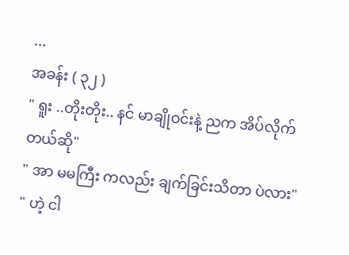...
အခန်း ( ၃၂ )
" ရူး ..တိုးတိုး.. နင် မာချိုဝင်းနဲ့ ညက အိပ်လိုက်တယ်ဆို"
" အာ မမကြီး ကလည်း ချက်ခြင်းသိတာ ပဲလား"
" ဟဲ့ ငါ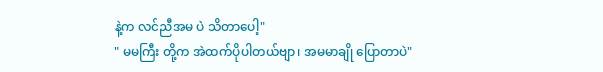နဲ့က လင်ညီအမ ပဲ သိတာပေါ့"
" မမကြီး တို့က အဲထက်ပိုပါတယ်ဗျာ၊ အမမာချို ပြောတာပဲ"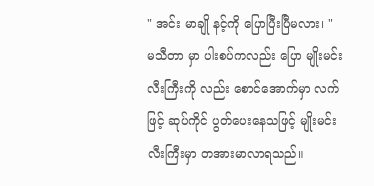" အင်း မာချို နင့်ကို ပြောပြီးပြီမလား၊ "
မသီတာ မှာ ပါးစပ်ကလည်း ပြော မျိုးမင်း လီးကြီးကို လည်း စောင်အောက်မှာ လက်ဖြင့် ဆုပ်ကိုင် ပွတ်ပေးနေသဖြင့် မျိုးမင်း လီးကြီးမှာ တအားမာလာရသည်။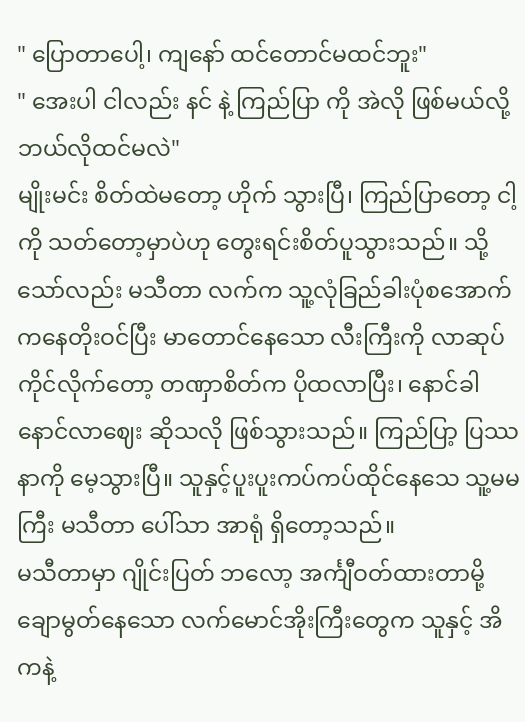" ပြောတာပေါ့၊ ကျနော် ထင်တောင်မထင်ဘူး"
" အေးပါ ငါလည်း နင် နဲ့ ကြည်ပြာ ကို အဲလို ဖြစ်မယ်လို့ ဘယ်လိုထင်မလဲ"
မျိုးမင်း စိတ်ထဲမတော့ ဟိုက် သွားပြီ၊ ကြည်ပြာတော့ ငါ့ကို သတ်တော့မှာပဲဟု တွေးရင်းစိတ်ပူသွားသည်။ သို့သော်လည်း မသီတာ လက်က သူ့လုံခြည်ခါးပုံစအောက်ကနေတိုးဝင်ပြီး မာတောင်နေသော လီးကြီးကို လာဆုပ်ကိုင်လိုက်တော့ တဏှာစိတ်က ပိုထလာပြီး၊ နောင်ခါ နောင်လာဈေး ဆိုသလို ဖြစ်သွားသည်။ ကြည်ပြာ့ ပြဿနာကို မေ့သွားပြီ။ သူနှင့်ပူးပူးကပ်ကပ်ထိုင်နေသေ သူ့မမကြီး မသီတာ ပေါ်သာ အာရုံ ရှိတော့သည်။
မသီတာမှာ ဂျိုင်းပြတ် ဘလော့ အင်္ကျီဝတ်ထားတာမို့ ချောမွတ်နေသော လက်မောင်အိုးကြီးတွေက သူနှင့် အိကနဲ့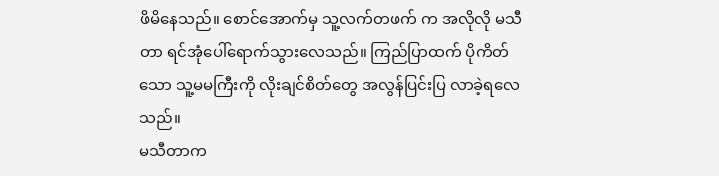ဖိမိနေသည်။ စောင်အောက်မှ သူ့လက်တဖက် က အလိုလို မသီတာ ရင်အုံပေါ်ရောက်သွားလေသည်။ ကြည်ပြာထက် ပိုကိတ်သော သူ့မမကြီးကို လိုးချင်စိတ်တွေ အလွန်ပြင်းပြ လာခဲ့ရလေသည်။
မသီတာက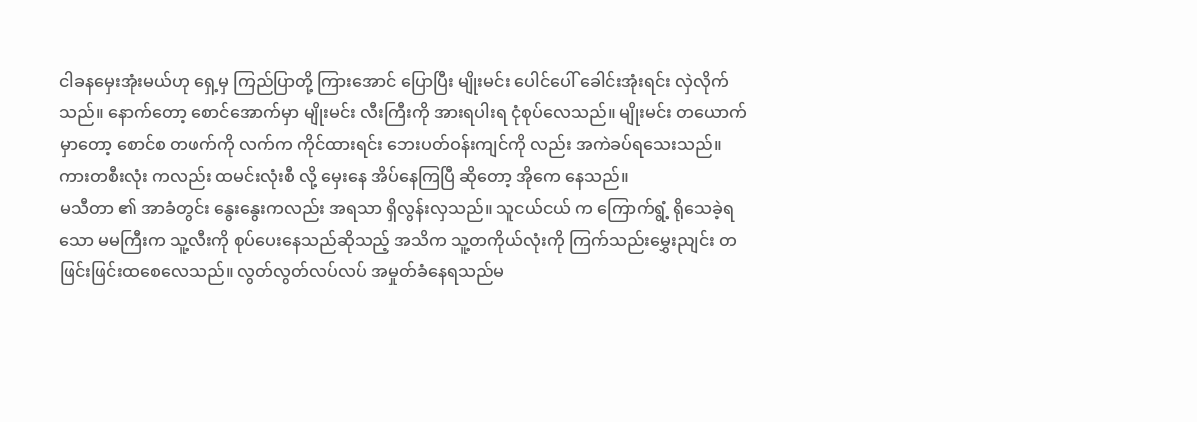ငါခနမှေးအုံးမယ်ဟု ရှေ့မှ ကြည်ပြာတို့ ကြားအောင် ပြောပြီး မျိုးမင်း ပေါင်ပေါ် ခေါင်းအုံးရင်း လှဲလိုက်သည်။ နောက်တော့ စောင်အောက်မှာ မျိုးမင်း လီးကြီးကို အားရပါးရ ငုံစုပ်လေသည်။ မျိုးမင်း တယောက်မှာတော့ စောင်စ တဖက်ကို လက်က ကိုင်ထားရင်း ဘေးပတ်ဝန်းကျင်ကို လည်း အကဲခပ်ရသေးသည်။ ကားတစီးလုံး ကလည်း ထမင်းလုံးစီ လို့ မှေးနေ အိပ်နေကြပြီ ဆိုတော့ အိုကေ နေသည်။
မသီတာ ၏ အာခံတွင်း နွေးနွေးကလည်း အရသာ ရှိလွန်းလှသည်။ သူငယ်ငယ် က ကြောက်ရွံ့ ရိုသေခဲ့ရသော မမကြီးက သူ့လီးကို စုပ်ပေးနေသည်ဆိုသည့် အသိက သူ့တကိုယ်လုံးကို ကြက်သည်းမွှေးညျင်း တဖြင်းဖြင်းထစေလေသည်။ လွတ်လွတ်လပ်လပ် အမှုတ်ခံနေရသည်မ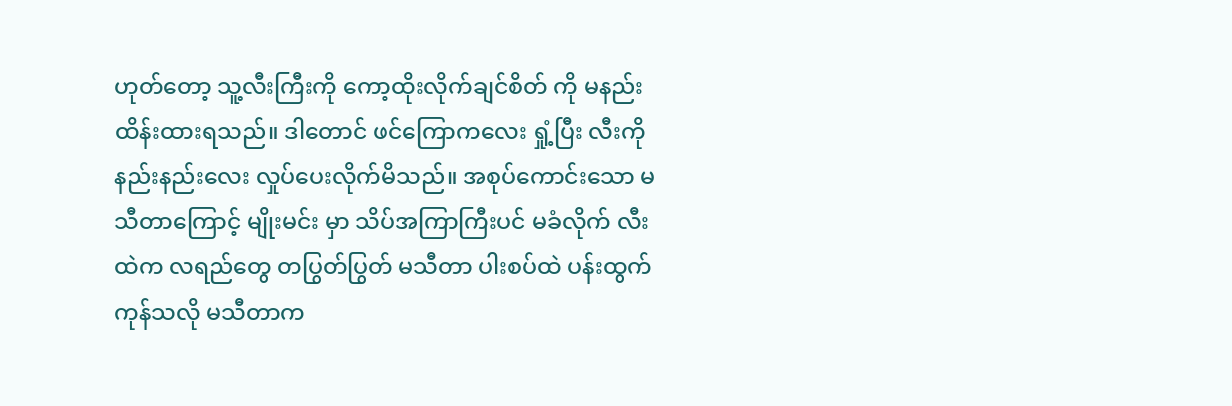ဟုတ်တော့ သူ့လီးကြီးကို ကော့ထိုးလိုက်ချင်စိတ် ကို မနည်းထိန်းထားရသည်။ ဒါတောင် ဖင်ကြောကလေး ရှုံ့ပြီး လီးကို နည်းနည်းလေး လှုပ်ပေးလိုက်မိသည်။ အစုပ်ကောင်းသော မသီတာကြောင့် မျိုးမင်း မှာ သိပ်အကြာကြီးပင် မခံလိုက် လီးထဲက လရည်တွေ တပြွတ်ပြွတ် မသီတာ ပါးစပ်ထဲ ပန်းထွက်ကုန်သလို မသီတာက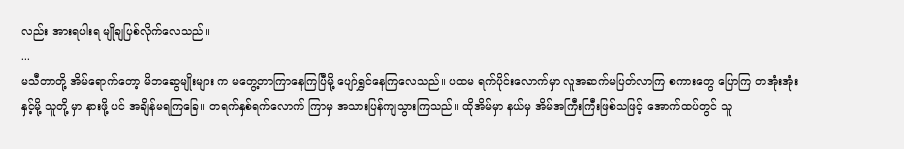လည်း အားရပါးရ မျိုချပြစ်လိုက်လေသည်။
...
မသီတာတို့ အိမ်ရောက်တော့ မိဘဆွေမျိုးများ က မတွေ့တာကြာနေကြပြီမို့ ပျော်ရွှင်နေကြလေသည်။ ပထမ ရက်ပိုင်းလောက်မှာ လူအဆက်မပြတ်လာကြ စကားတွေ ပြောကြ တအုံးအုံး နှင့်မို့ သူတို့ မှာ နားဖို့ ပင် အချိန်မရကြခြေ။ တရက်နှစ်ရက်လောက် ကြာမှ အသားပြန်ကျသွားကြသည်။ ထိုအိမ်မှာ နယ်မှ အိမ်အကြီးကြီးဖြစ်သဖြင့် အောက်ထပ်တွင် သူ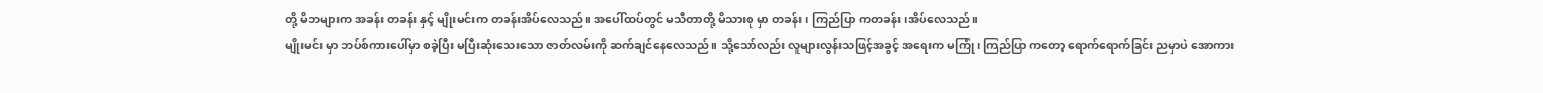တို့ မိဘများက အခန်း တခန်း နှင့် မျိုးမင်းက တခန်းအိပ်လေသည်။ အပေါ်ထပ်တွင် မသီတာတို့ မိသားစု မှာ တခန်း၊ ကြည်ပြာ ကတခန်း၊အိပ်လေသည်။
မျိုးမင်း မှာ ဘပ်စ်ကားပေါ်မှာ စခဲ့ပြီး မပြီးဆုံးသေးသော ဇာတ်လမ်းကို ဆက်ချင်နေလေသည်။ သို့သော်လည်း လူများလွန်းသဖြင့်အခွင့် အရေးက မကြုံ၊ ကြည်ပြာ ကတော့ ရောက်ရောက်ခြင်း ညမှာပဲ အောကား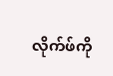လိုက်ဖ်ကို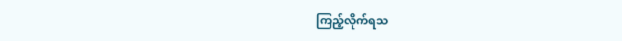ကြည့်လိုက်ရသ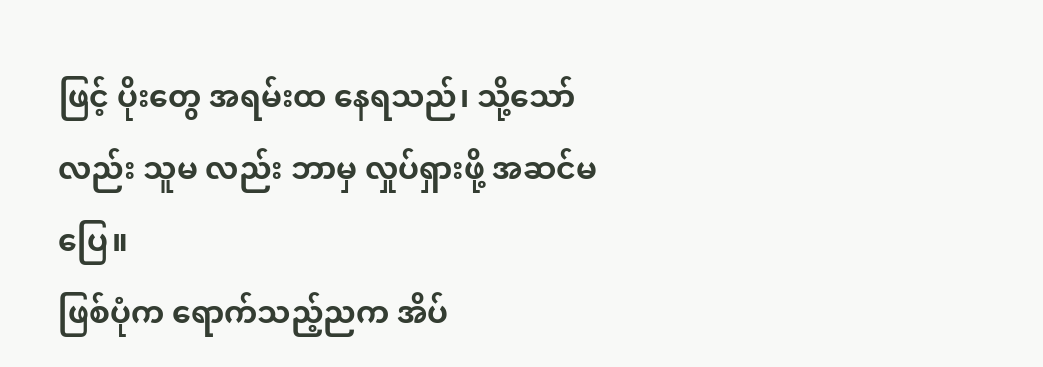ဖြင့် ပိုးတွေ အရမ်းထ နေရသည်၊ သို့သော်လည်း သူမ လည်း ဘာမှ လှုပ်ရှားဖို့ အဆင်မပြေ။
ဖြစ်ပုံက ရောက်သည့်ညက အိပ်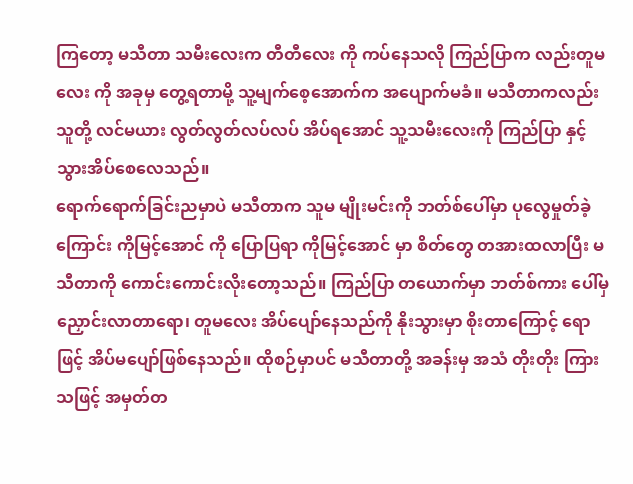ကြတော့ မသီတာ သမီးလေးက တီတီလေး ကို ကပ်နေသလို ကြည်ပြာက လည်းတူမလေး ကို အခုမှ တွေ့ရတာမို့ သူ့မျက်စေ့အောက်က အပျောက်မခံ။ မသီတာကလည်း သူတို့ လင်မယား လွတ်လွတ်လပ်လပ် အိပ်ရအောင် သူ့သမီးလေးကို ကြည်ပြာ နှင့် သွားအိပ်စေလေသည်။
ရောက်ရောက်ခြင်းညမှာပဲ မသီတာက သူမ မျိုးမင်းကို ဘတ်စ်ပေါ်မှာ ပုလွေမှုတ်ခဲ့ကြောင်း ကိုမြင့်အောင် ကို ပြောပြရာ ကိုမြင့်အောင် မှာ စိတ်တွေ တအားထလာပြီး မသီတာကို ကောင်းကောင်းလိုးတော့သည်။ ကြည်ပြာ တယောက်မှာ ဘတ်စ်ကား ပေါ်မှ ညှောင်းလာတာရော၊ တူမလေး အိပ်ပျော်နေသည်ကို နိုးသွားမှာ စိုးတာကြောင့် ရော ဖြင့် အိပ်မပျော်ဖြစ်နေသည်။ ထိုစဉ်မှာပင် မသီတာတို့ အခန်းမှ အသံ တိုးတိုး ကြားသဖြင့် အမှတ်တ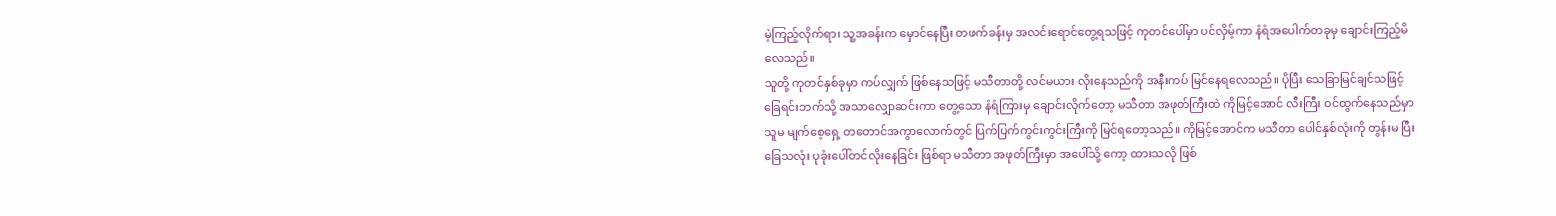မဲ့ကြည့်လိုက်ရာ၊ သူ့အခန်းက မှောင်နေပြီး တဖက်ခန်းမှ အလင်းရောင်တွေ့ရသဖြင့် ကုတင်ပေါ်မှာ ပင်လှိမ့်ကာ နံရံအပေါက်တခုမှ ချောင်းကြည့်မိလေသည်။
သူတို့ ကုတင်နှစ်ခုမှာ ကပ်လျှက် ဖြစ်နေသဖြင့် မသီတာတို့ လင်မယား လိုးနေသည်ကို အနီးကပ် မြင်နေရလေသည်။ ပိုပြီး သေခြာမြင်ချင်သဖြင့် ခြေရင်းဘက်သို့ အသာလျှောဆင်းကာ တွေ့သော နံရံကြားမှ ချောင်းလိုက်တော့ မသီတာ အဖုတ်ကြီးထဲ ကိုမြင့်အောင် လီးကြီး ဝင်ထွက်နေသည်မှာ သူမ မျက်စေ့ရှေ့ တတောင်အကွာလောက်တွင် ပြက်ပြက်ကွင်းကွင်းကြီးကို မြင်ရတော့သည်။ ကိုမြင့်အောင်က မသီတာ ပေါင်နှစ်လုံးကို တွန်းမ ပြီး ခြေသလုံး ပုခုံးပေါ်တင်လိုးနေခြင်း ဖြစ်ရာ မသီတာ အဖုတ်ကြီးမှာ အပေါ်သို့ ကော့ ထားသလို ဖြစ်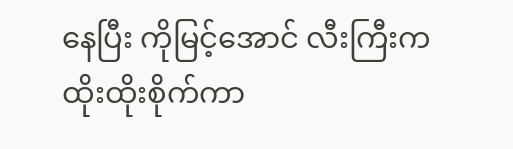နေပြီး ကိုမြင့်အောင် လီးကြီးက ထိုးထိုးစိုက်ကာ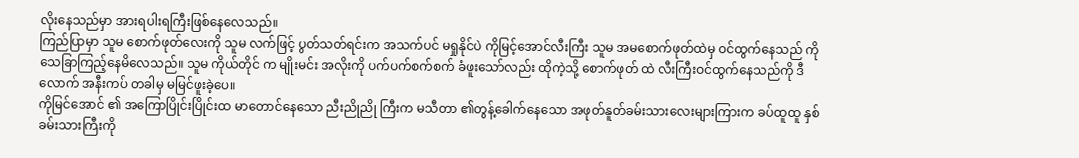လိုးနေသည်မှာ အားရပါးရကြီးဖြစ်နေလေသည်။
ကြည်ပြာမှာ သူမ စောက်ဖုတ်လေးကို သူမ လက်ဖြင့် ပွတ်သတ်ရင်းက အသက်ပင် မရှုနိုင်ပဲ ကိုမြင့်အောင်လီးကြီး သူမ အမစောက်ဖုတ်ထဲမှ ဝင်ထွက်နေသည် ကို သေခြာကြည့်နေမိလေသည်။ သူမ ကိုယ်တိုင် က မျိုးမင်း အလိုးကို ပက်ပက်စက်စက် ခံဖူးသော်လည်း ထိုကဲ့သို့ စောက်ဖုတ် ထဲ လီးကြီးဝင်ထွက်နေသည်ကို ဒီလောက် အနီးကပ် တခါမှ မမြင်ဖူးခဲ့ပေ။
ကိုမြင်အောင် ၏ အကြောပြိုင်းပြိုင်းထ မာတောင်နေသော ညီးညိုညို ကြီးက မသီတာ ၏တွန့်ခေါက်နေသော အဖုတ်နူတ်ခမ်းသားလေးများကြားက ခပ်ထူထူ နှစ်ခမ်းသားကြီးကို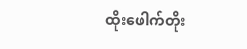ထိုးဖေါက်တိုး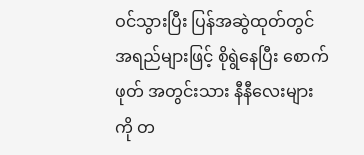ဝင်သွားပြီး ပြန်အဆွဲထုတ်တွင် အရည်များဖြင့် စိုရွဲနေပြီး စောက်ဖုတ် အတွင်းသား နီနီလေးများကို တ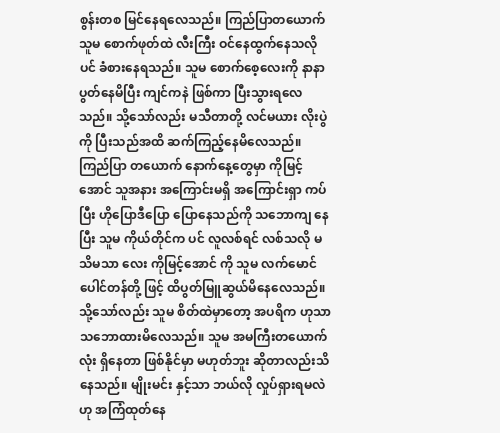စွန်းတစ မြင်နေရလေသည်။ ကြည်ပြာတယောက် သူမ စောက်ဖုတ်ထဲ လီးကြီး ဝင်နေထွက်နေသလိုပင် ခံစားနေရသည်။ သူမ စောက်စေ့လေးကို နာနာ ပွတ်နေမိပြီး ကျင်ကနဲ ဖြစ်ကာ ပြီးသွားရလေသည်။ သို့သော်လည်း မသီတာတို့ လင်မယား လိုးပွဲကို ပြီးသည်အထိ ဆက်ကြည့်နေမိလေသည်။
ကြည်ပြာ တယောက် နောက်နေ့တွေမှာ ကိုမြင့်အောင် သူအနား အကြောင်းမရှိ အကြောင်းရှာ ကပ်ပြီး ဟိုပြောဒီပြော ပြောနေသည်ကို သဘောကျ နေပြီး သူမ ကိုယ်တိုင်က ပင် လူလစ်ရင် လစ်သလို မသိမသာ လေး ကိုမြင့်အောင် ကို သူမ လက်မောင် ပေါင်တန်တို့ ဖြင့် ထိပွတ်မြူဆွယ်မိနေလေသည်။ သို့သော်လည်း သူမ စိတ်ထဲမှာတော့ အပရိက ဟုသာ သဘောထားမိလေသည်။ သူမ အမကြီးတယောက်လုံး ရှိနေတာ ဖြစ်နိုင်မှာ မဟုတ်ဘူး ဆိုတာလည်းသိနေသည်။ မျိုးမင်း နှင့်သာ ဘယ်လို လှုပ်ရှားရမလဲ ဟု အကြံထုတ်နေ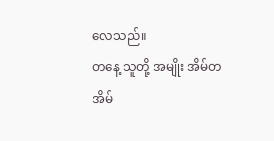လေသည်။
တနေ့ သူတို့ အမျိုး အိမ်တအိမ်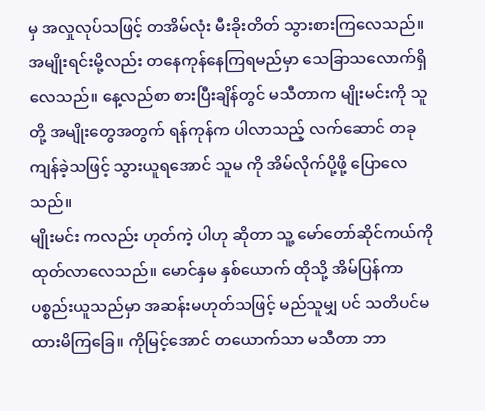မှ အလှုလုပ်သဖြင့် တအိမ်လုံး မီးခိုးတိတ် သွားစားကြလေသည်။ အမျိုးရင်းမို့လည်း တနေကုန်နေကြရမည်မှာ သေခြာသလောက်ရှိလေသည်။ နေ့လည်စာ စားပြီးချိန်တွင် မသီတာက မျိုးမင်းကို သူတို့ အမျိုးတွေအတွက် ရန်ကုန်က ပါလာသည့် လက်ဆောင် တခု ကျန်ခဲ့သဖြင့် သွားယူရအောင် သူမ ကို အိမ်လိုက်ပို့ဖို့ ပြောလေသည်။
မျိုးမင်း ကလည်း ဟုတ်ကဲ့ ပါဟု ဆိုတာ သူ့ မော်တော်ဆိုင်ကယ်ကို ထုတ်လာလေသည်။ မောင်နှမ နှစ်ယောက် ထိုသို့ အိမ်ပြန်ကာ ပစ္စည်းယူသည်မှာ အဆန်းမဟုတ်သဖြင့် မည်သူမျှ ပင် သတိပင်မထားမိကြခြေ။ ကိုမြင့်အောင် တယောက်သာ မသီတာ ဘာ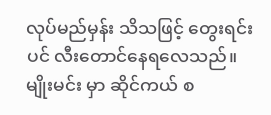လုပ်မည်မှန်း သိသဖြင့် တွေးရင်းပင် လီးတောင်နေရလေသည်။
မျိုးမင်း မှာ ဆိုင်ကယ် စ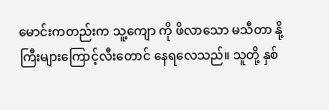မောင်းကတည်းက သူ့ကျော ကို ဖိလာသော မသီတာ နို့ကြီးများကြောင့်လီးတောင် နေရလေသည်။ သူတို့ နှစ်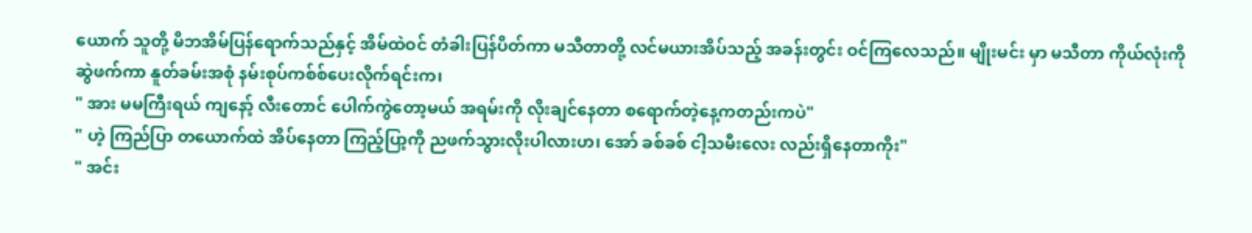ယောက် သူတို့ မိဘအိမ်ပြန်ရောက်သည်နှင့် အိမ်ထဲဝင် တံခါးပြန်ပိတ်ကာ မသီတာတို့ လင်မယားအိပ်သည့် အခန်းတွင်း ဝင်ကြလေသည်။ မျိုးမင်း မှာ မသီတာ ကိုယ်လုံးကို ဆွဲဖက်ကာ နူတ်ခမ်းအစုံ နမ်းစုပ်ကစ်စ်ပေးလိုက်ရင်းက၊
" အား မမကြီးရယ် ကျနော့် လီးတောင် ပေါက်ကွဲတော့မယ် အရမ်းကို လိုးချင်နေတာ စရောက်တဲ့နေ့ကတည်းကပဲ"
" ဟဲ့ ကြည်ပြာ တယောက်ထဲ အိပ်နေတာ ကြည့်ပြာ့ကို ညဖက်သွားလိုးပါလားဟ၊ အော် ခစ်ခစ် ငါ့သမီးလေး လည်းရှိနေတာကိုး"
" အင်း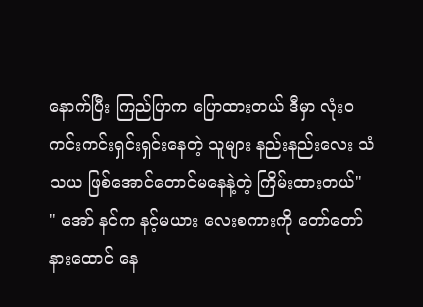နောက်ပြီး ကြည်ပြာက ပြောထားတယ် ဒီမှာ လုံးဝ ကင်းကင်းရှင်းရှင်းနေတဲ့ သူများ နည်းနည်းလေး သံသယ ဖြစ်အောင်တောင်မနေနဲ့တဲ့ ကြိမ်းထားတယ်"
" အော် နင်က နင့်မယား လေးစကားကို တော်တော်နားထောင် နေ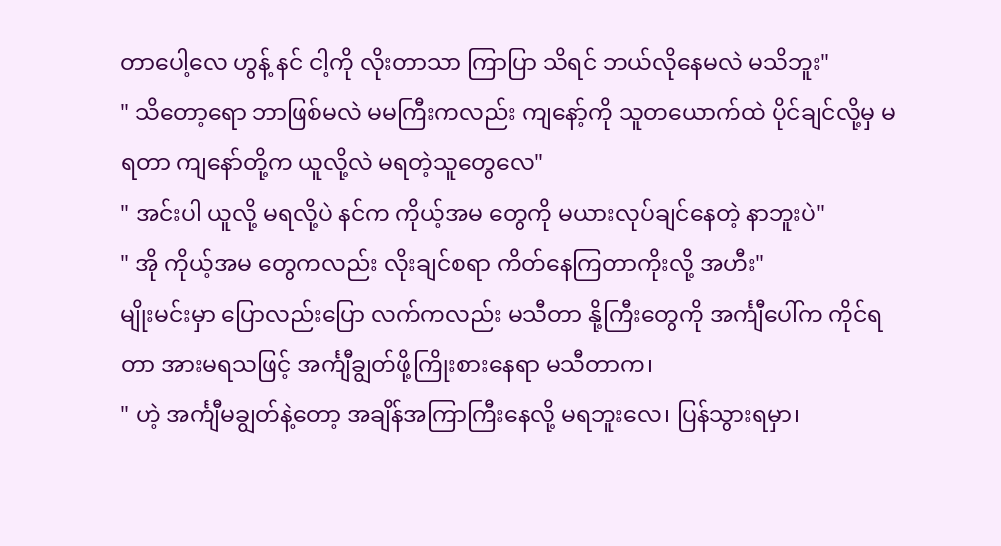တာပေါ့လေ ဟွန့် နင် ငါ့ကို လိုးတာသာ ကြာပြာ သိရင် ဘယ်လိုနေမလဲ မသိဘူး"
" သိတော့ရော ဘာဖြစ်မလဲ မမကြီးကလည်း ကျနော့်ကို သူတယောက်ထဲ ပိုင်ချင်လို့မှ မရတာ ကျနော်တို့က ယူလို့လဲ မရတဲ့သူတွေလေ"
" အင်းပါ ယူလို့ မရလို့ပဲ နင်က ကိုယ့်အမ တွေကို မယားလုပ်ချင်နေတဲ့ နာဘူးပဲ"
" အို ကိုယ့်အမ တွေကလည်း လိုးချင်စရာ ကိတ်နေကြတာကိုးလို့ အဟီး"
မျိုးမင်းမှာ ပြောလည်းပြော လက်ကလည်း မသီတာ နို့ကြီးတွေကို အင်္ကျီပေါ်က ကိုင်ရတာ အားမရသဖြင့် အင်္ကျီချွတ်ဖို့ကြိုးစားနေရာ မသီတာက၊
" ဟဲ့ အင်္ကျီမချွတ်နဲ့တော့ အချိန်အကြာကြီးနေလို့ မရဘူးလေ၊ ပြန်သွားရမှာ၊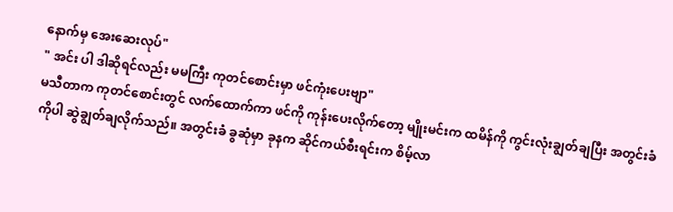နောက်မှ အေးဆေးလုပ်"
" အင်း ပါ ဒါဆိုရင်လည်း မမကြီး ကုတင်စောင်းမှာ ဖင်ကုံးပေးဗျာ"
မသီတာက ကုတင်စောင်းတွင် လက်ထောက်ကာ ဖင်ကို ကုန်းပေးလိုက်တော့ မျိုးမင်းက ထမိန်ကို ကွင်းလုံးချွတ်ချပြီး အတွင်းခံကိုပါ ဆွဲချွတ်ချလိုက်သည်။ အတွင်းခံ ခွဆုံမှာ ခုနက ဆိုင်ကယ်စီးရင်းက စိမ့်လာ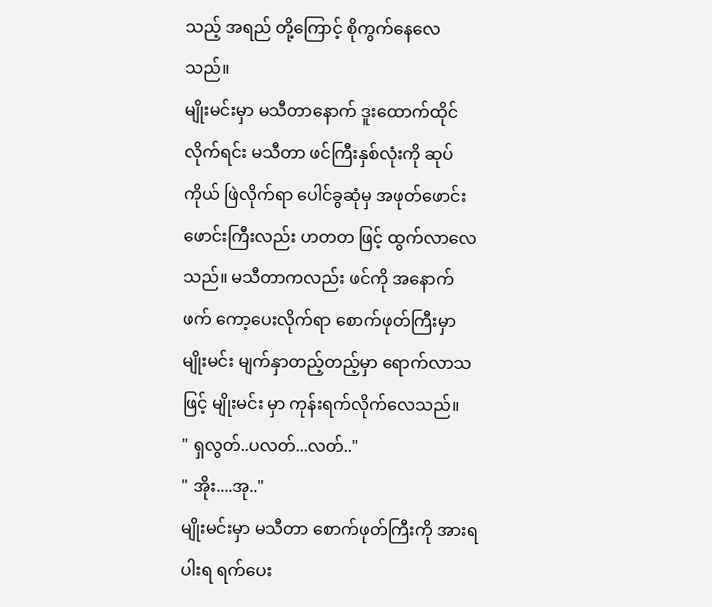သည့် အရည် တို့ကြောင့် စိုကွက်နေလေသည်။
မျိုးမင်းမှာ မသီတာနောက် ဒူးထောက်ထိုင်လိုက်ရင်း မသီတာ ဖင်ကြီးနှစ်လုံးကို ဆုပ်ကိုယ် ဖြဲလိုက်ရာ ပေါင်ခွဆုံမှ အဖုတ်ဖောင်းဖောင်းကြီးလည်း ဟတတ ဖြင့် ထွက်လာလေသည်။ မသီတာကလည်း ဖင်ကို အနောက်ဖက် ကော့ပေးလိုက်ရာ စောက်ဖုတ်ကြီးမှာ မျိုးမင်း မျက်နှာတည့်တည့်မှာ ရောက်လာသဖြင့် မျိုးမင်း မှာ ကုန်းရက်လိုက်လေသည်။
" ရှလွတ်..ပလတ်...လတ်.."
" အိုး....အု.."
မျိုးမင်းမှာ မသီတာ စောက်ဖုတ်ကြီးကို အားရပါးရ ရက်ပေး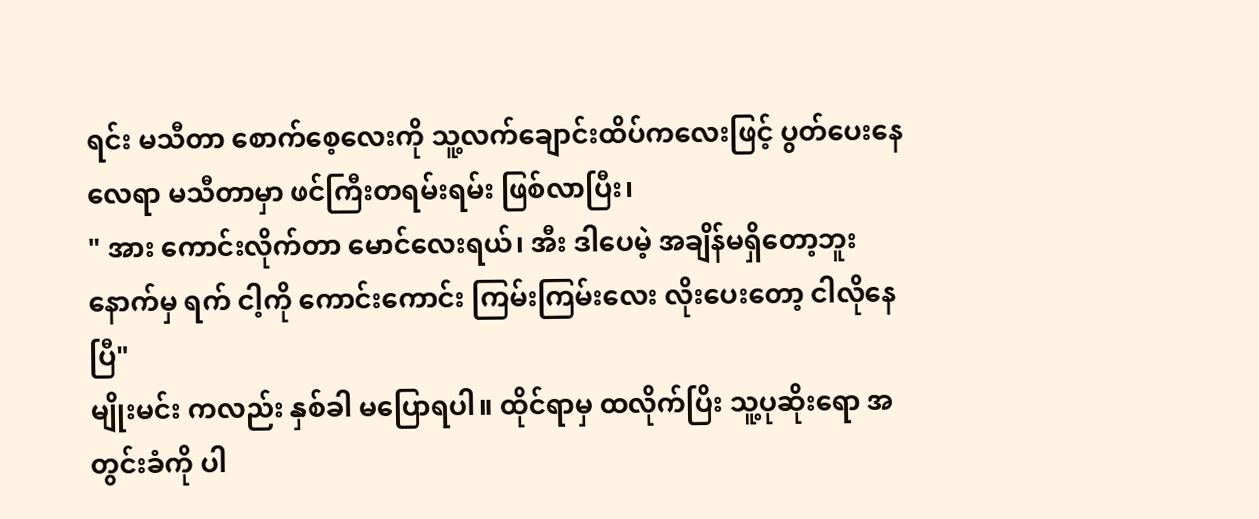ရင်း မသီတာ စောက်စေ့လေးကို သူ့လက်ချောင်းထိပ်ကလေးဖြင့် ပွတ်ပေးနေလေရာ မသီတာမှာ ဖင်ကြီးတရမ်းရမ်း ဖြစ်လာပြီး၊
" အား ကောင်းလိုက်တာ မောင်လေးရယ်၊ အီး ဒါပေမဲ့ အချိန်မရှိတော့ဘူး နောက်မှ ရက် ငါ့ကို ကောင်းကောင်း ကြမ်းကြမ်းလေး လိုးပေးတော့ ငါလိုနေပြီ"
မျိုးမင်း ကလည်း နှစ်ခါ မပြောရပါ။ ထိုင်ရာမှ ထလိုက်ပြိး သူ့ပုဆိုးရော အတွင်းခံကို ပါ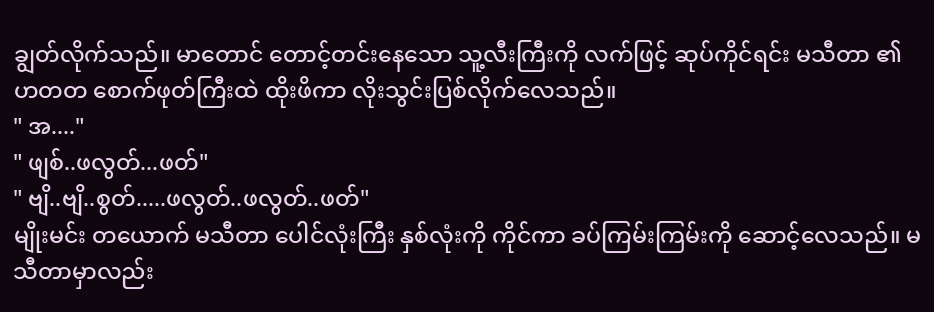ချွတ်လိုက်သည်။ မာတောင် တောင့်တင်းနေသော သူ့လီးကြီးကို လက်ဖြင့် ဆုပ်ကိုင်ရင်း မသီတာ ၏ ဟတတ စောက်ဖုတ်ကြီးထဲ ထိုးဖိကာ လိုးသွင်းပြစ်လိုက်လေသည်။
" အ...."
" ဖျစ်..ဖလွတ်...ဖတ်"
" ဗျိ..ဗျိ..စွတ်.....ဖလွတ်..ဖလွတ်..ဖတ်"
မျိုးမင်း တယောက် မသီတာ ပေါင်လုံးကြီး နှစ်လုံးကို ကိုင်ကာ ခပ်ကြမ်းကြမ်းကို ဆောင့်လေသည်။ မသီတာမှာလည်း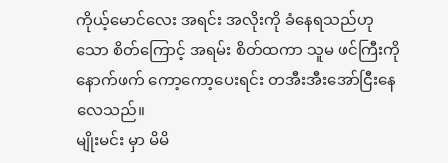ကိုယ့်မောင်လေး အရင်း အလိုးကို ခံနေရသည်ဟုသော စိတ်ကြောင့် အရမ်း စိတ်ထကာ သူမ ဖင်ကြီးကို နောက်ဖက် ကော့ကော့ပေးရင်း တအီးအီးအော်ငြီးနေလေသည်။
မျိုးမင်း မှာ မိမိ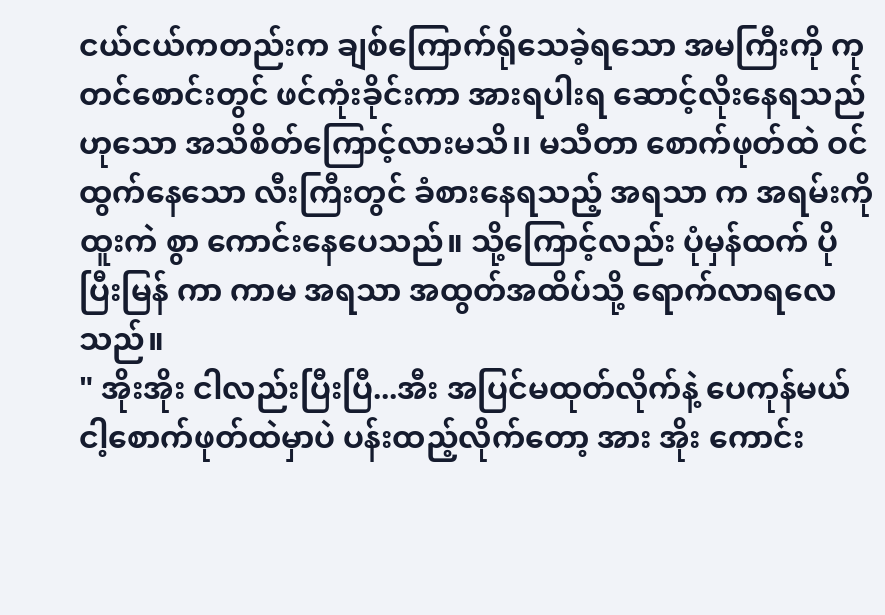ငယ်ငယ်ကတည်းက ချစ်ကြောက်ရိုသေခဲ့ရသော အမကြီးကို ကုတင်စောင်းတွင် ဖင်ကုံးခိုင်းကာ အားရပါးရ ဆောင့်လိုးနေရသည်ဟုသော အသိစိတ်ကြောင့်လားမသိ၊၊ မသီတာ စောက်ဖုတ်ထဲ ဝင်ထွက်နေသော လီးကြီးတွင် ခံစားနေရသည့် အရသာ က အရမ်းကို ထူးကဲ စွာ ကောင်းနေပေသည်။ သို့ကြောင့်လည်း ပုံမှန်ထက် ပိုပြီးမြန် ကာ ကာမ အရသာ အထွတ်အထိပ်သို့ ရောက်လာရလေသည်။
" အိုးအိုး ငါလည်းပြီးပြီ...အီး အပြင်မထုတ်လိုက်နဲ့ ပေကုန်မယ် ငါ့စောက်ဖုတ်ထဲမှာပဲ ပန်းထည့်လိုက်တော့ အား အိုး ကောင်း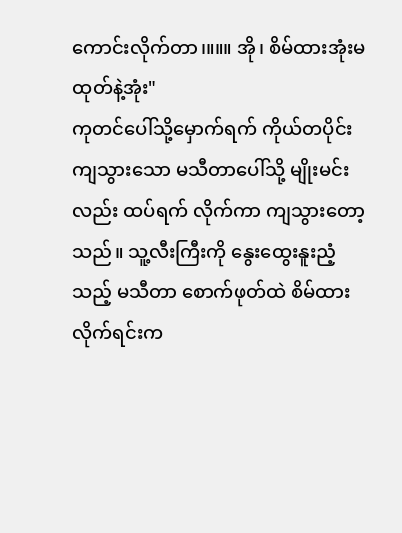ကောင်းလိုက်တာ၊။။။ အို၊ စိမ်ထားအုံးမထုတ်နဲ့အုံး"
ကုတင်ပေါ်သို့မှောက်ရက် ကိုယ်တပိုင်းကျသွားသော မသီတာပေါ်သို့ မျိုးမင်းလည်း ထပ်ရက် လိုက်ကာ ကျသွားတော့သည်။ သူ့လီးကြီးကို နွေးထွေးနူးညံ့သည့် မသီတာ စောက်ဖုတ်ထဲ စိမ်ထားလိုက်ရင်းက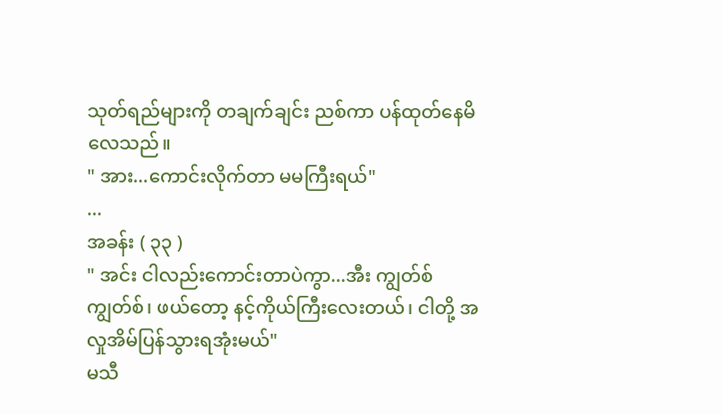သုတ်ရည်များကို တချက်ချင်း ညစ်ကာ ပန်ထုတ်နေမိလေသည်။
" အား...ကောင်းလိုက်တာ မမကြီးရယ်"
...
အခန်း ( ၃၃ )
" အင်း ငါလည်းကောင်းတာပဲကွာ...အီး ကျွတ်စ်ကျွတ်စ်၊ ဖယ်တော့ နင့်ကိုယ်ကြီးလေးတယ်၊ ငါတို့ အလှုအိမ်ပြန်သွားရအုံးမယ်"
မသီ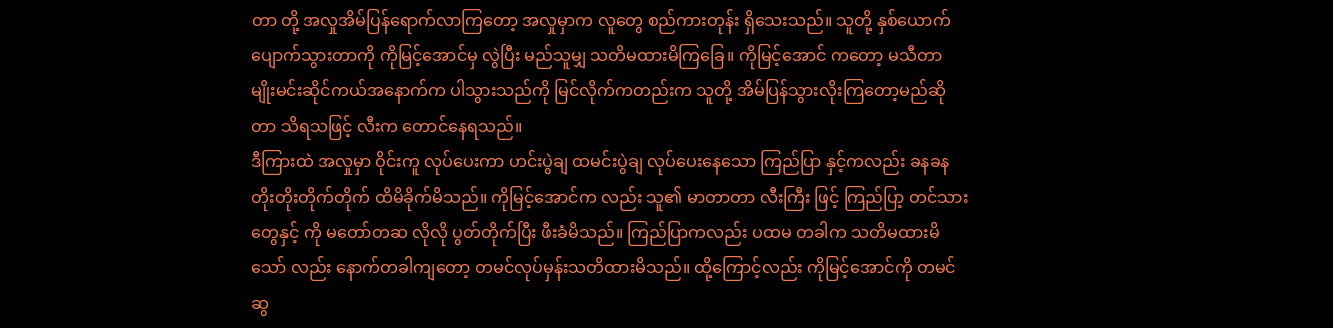တာ တို့ အလှုအိမ်ပြန်ရောက်လာကြတော့ အလှုမှာက လူတွေ စည်ကားတုန်း ရှိသေးသည်။ သူတို့ နှစ်ယောက် ပျောက်သွားတာကို ကိုမြင့်အောင်မှ လွဲပြီး မည်သူမျှ သတိမထားမိကြခြေ။ ကိုမြင့်အောင် ကတော့ မသီတာ မျိုးမင်းဆိုင်ကယ်အနောက်က ပါသွားသည်ကို မြင်လိုက်ကတည်းက သူတို့ အိမ်ပြန်သွားလိုးကြတော့မည်ဆိုတာ သိရသဖြင့် လီးက တောင်နေရသည်။
ဒီကြားထဲ အလှုမှာ ဝိုင်းကူ လုပ်ပေးကာ ဟင်းပွဲချ ထမင်းပွဲချ လုပ်ပေးနေသော ကြည်ပြာ နှင့်ကလည်း ခနခန တိုးတိုးတိုက်တိုက် ထိမိခိုက်မိသည်။ ကိုမြင့်အောင်က လည်း သူ၏ မာတာတာ လီးကြီး ဖြင့် ကြည်ပြာ့ တင်သားတွေနှင့် ကို မတော်တဆ လိုလို ပွတ်တိုက်ပြီး ဖီးခံမိသည်။ ကြည်ပြာကလည်း ပထမ တခါက သတိမထားမိသော် လည်း နောက်တခါကျတော့ တမင်လုပ်မှန်းသတိထားမိသည်။ ထို့ကြောင့်လည်း ကိုမြင့်အောင်ကို တမင်ဆွ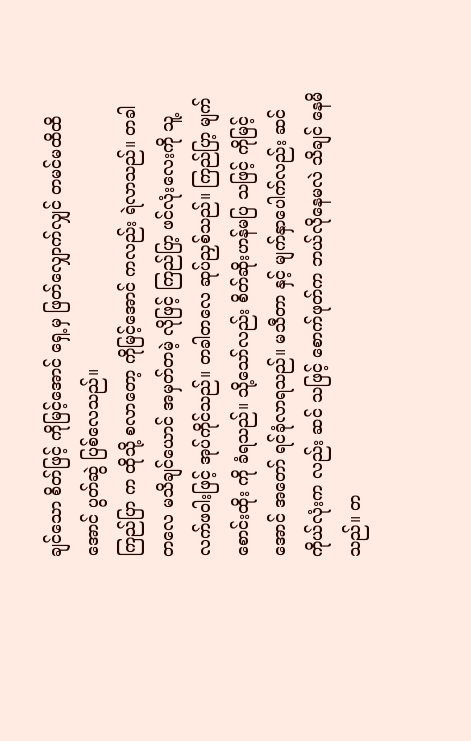ချင်သော စိတ်ဖြင့် ကိုမြင့်အောင် ရှေ့မှ ဖြတ်လျှောက်လျှင် တမင်မထိထိ အောင် ပွတ်ဆွဲ ပြစ်လေသည်။
ကြည်ပြာ က ထိုသို့ စလာတော့ ကိုမြင့်အောင် ကလည်း ရဲလာသည်။ တခါတလေ မသိချင်ယောင် အမှတ်တမဲ့ လိုဖြင့် ကြည်ပြာ့ ဖင်လုံးလေးကို သူ့လက်ဖဝါးဖြင့် အုပ်ကိုင်သည်။ တခါတလေ ဆုပ်ညှစ်သည်။ ကြည်ပြာ့ မျက်စောင်းထိုး ကို ခံရသည်။ သို့သော်လည်း စိတ်ဆိုးဟန်မပြ သဖြင့် ကိုမြင့်အောင် အတော် ရင်ခုံလာရသည်။ မသီတာ နှင့် မျက်နှာပေါက်လည်း ဆင် ကိုယ်လုံးက လည်း ဆင် သဖြင့် စောက်ဖုတ်က ဘယ်လိုနေမလဲ သိချင် နေမိသည်။ တ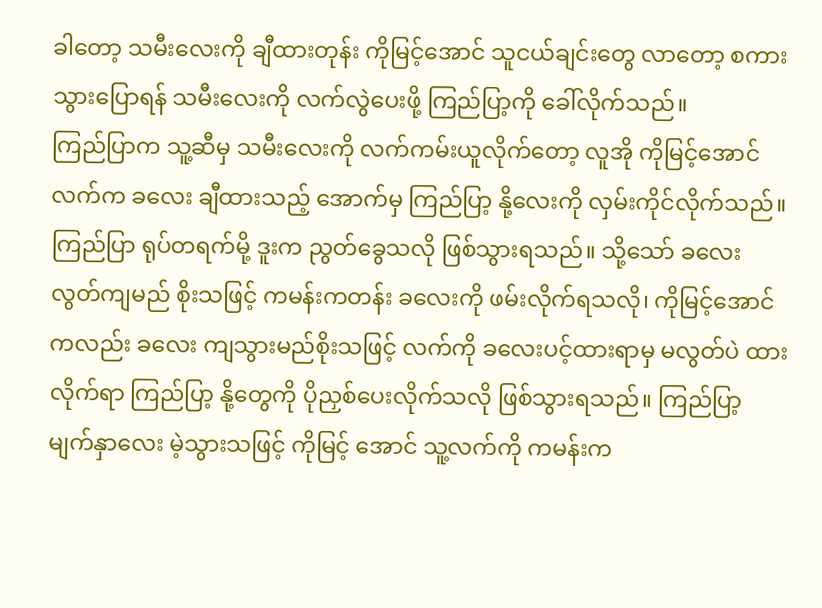ခါတော့ သမီးလေးကို ချီထားတုန်း ကိုမြင့်အောင် သူငယ်ချင်းတွေ လာတော့ စကားသွားပြောရန် သမီးလေးကို လက်လွဲပေးဖို့ ကြည်ပြာ့ကို ခေါ်လိုက်သည်။
ကြည်ပြာက သူ့ဆီမှ သမီးလေးကို လက်ကမ်းယူလိုက်တော့ လူအို ကိုမြင့်အောင် လက်က ခလေး ချီထားသည့် အောက်မှ ကြည်ပြာ့ နို့လေးကို လှမ်းကိုင်လိုက်သည်။ ကြည်ပြာ ရုပ်တရက်မို့ ဒူးက ညွတ်ခွေသလို ဖြစ်သွားရသည်။ သို့သော် ခလေး လွတ်ကျမည် စိုးသဖြင့် ကမန်းကတန်း ခလေးကို ဖမ်းလိုက်ရသလို၊ ကိုမြင့်အောင်ကလည်း ခလေး ကျသွားမည်စိုးသဖြင့် လက်ကို ခလေးပင့်ထားရာမှ မလွတ်ပဲ ထားလိုက်ရာ ကြည်ပြာ့ နို့တွေကို ပိုညှစ်ပေးလိုက်သလို ဖြစ်သွားရသည်။ ကြည်ပြာ့ မျက်နှာလေး မဲ့သွားသဖြင့် ကိုမြင့် အောင် သူ့လက်ကို ကမန်းက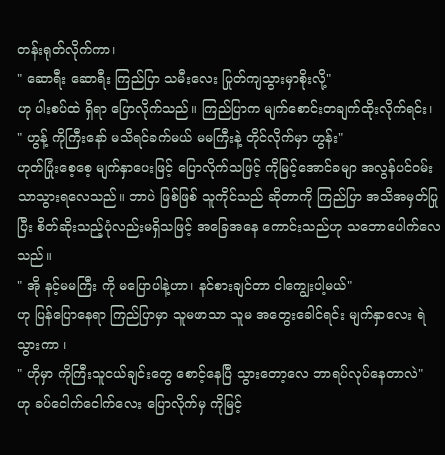တန်းရုတ်လိုက်ကာ၊
" ဆောရီး ဆောရီး ကြည်ပြာ သမီးလေး ပြုတ်ကျသွားမှာစိုးလို့"
ဟု ပါးစပ်ထဲ ရှိရာ ပြောလိုက်သည်။ ကြည်ပြာက မျက်စောင်းတချက်ထိုးလိုက်ရင်း၊
" ဟွန့် ကိုကြီးနော် မသိရင်ခက်မယ် မမကြီးနဲ့ တိုင်လိုက်မှာ ဟွန်း"
ဟုတ်ပြုံးစေ့စေ့ မျက်နှာပေးဖြင့် ပြောလိုက်သဖြင့် ကိုမြင့်အောင်ခမျာ အလွန်ပင်ဝမ်းသာသွားရလေသည်။ ဘာပဲ ဖြစ်ဖြစ် သူကိုင်သည် ဆိုတာကို ကြည်ပြာ အသိအမှတ်ပြုပြီး စိတ်ဆိုးသည့်ပုံလည်းမရှိသဖြင့် အခြေအနေ ကောင်းသည်ဟု သဘောပေါက်လေသည်။
" အို နင့်မမကြီး ကို မပြောပါနဲ့ဟာ၊ နင်စားချင်တာ ငါကျွေးပါ့မယ်"
ဟု ပြန်ပြောနေရာ ကြည်ပြာမှာ သူမဖာသာ သူမ အတွေးခေါင်ရင်း မျက်နှာလေး ရဲသွားကာ ၊
" ဟိုမှာ ကိုကြီးသူငယ်ချင်းတွေ စောင့်နေပြီ သွားတော့လေ ဘာရပ်လုပ်နေတာလဲ"
ဟု ခပ်ငေါက်ငေါက်လေး ပြောလိုက်မှ ကိုမြင့်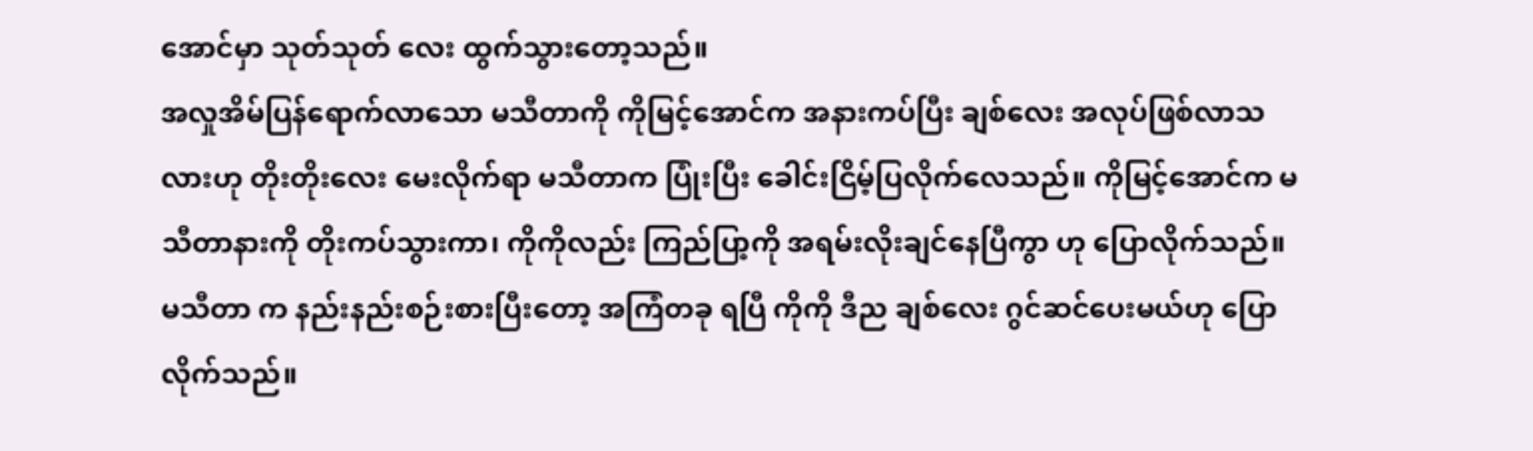အောင်မှာ သုတ်သုတ် လေး ထွက်သွားတော့သည်။
အလှုအိမ်ပြန်ရောက်လာသော မသီတာကို ကိုမြင့်အောင်က အနားကပ်ပြီး ချစ်လေး အလုပ်ဖြစ်လာသလားဟု တိုးတိုးလေး မေးလိုက်ရာ မသီတာက ပြုံးပြီး ခေါင်းငြိမ့်ပြလိုက်လေသည်။ ကိုမြင့်အောင်က မသီတာနားကို တိုးကပ်သွားကာ၊ ကိုကိုလည်း ကြည်ပြာ့ကို အရမ်းလိုးချင်နေပြီကွာ ဟု ပြောလိုက်သည်။ မသီတာ က နည်းနည်းစဉ်းစားပြီးတော့ အကြံတခု ရပြီ ကိုကို ဒီည ချစ်လေး ဂွင်ဆင်ပေးမယ်ဟု ပြောလိုက်သည်။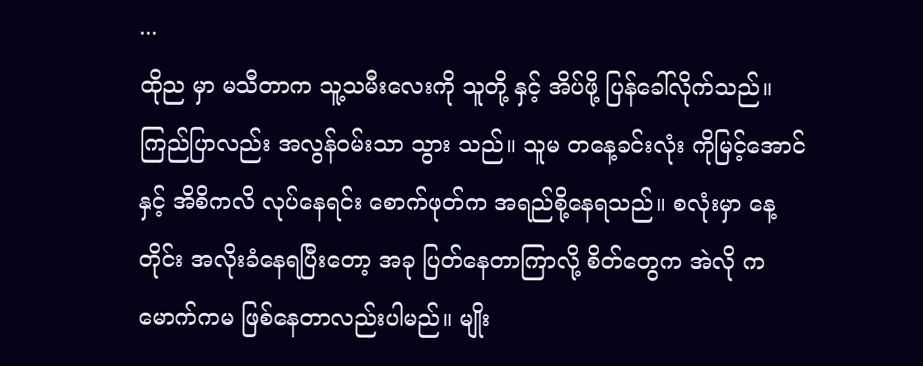...
ထိုည မှာ မသီတာက သူ့သမီးလေးကို သူတို့ နှင့် အိပ်ဖို့ ပြန်ခေါ်လိုက်သည်။ ကြည်ပြာလည်း အလွန်ဝမ်းသာ သွား သည်။ သူမ တနေ့ခင်းလုံး ကိုမြင့်အောင် နှင့် အိစိကလိ လုပ်နေရင်း စောက်ဖုတ်က အရည်စို့နေရသည်။ စလုံးမှာ နေ့တိုင်း အလိုးခံနေရပြီးတော့ အခု ပြတ်နေတာကြာလို့ စိတ်တွေက အဲလို ကမောက်ကမ ဖြစ်နေတာလည်းပါမည်။ မျိုး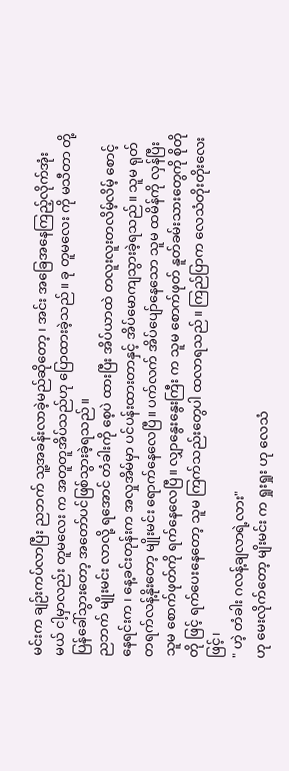မင်းက ချဉ်းကပ်လာပြီး ညဘက် သူ့အခန်းလာခဲ့မည်ဆိုတော့ ၊ အင်း အခြေအနေကြည့်လိုက်အုံးမယ် ငါ့မှာလည်း တူမလေး က အတူတူအိပ်သည်ဟု ပြောထားခဲ့သည်။ ခု တူမလေး ကို မသီတာ တို့ ပြန်ခေါ်သွားတော့ အတော်ပင်ဖြစ်သွားခဲ့ရသည်။
ညဘက် မျိုးမင်း လာလို့ ရအောင် တံခါးကို စေ့ပဲ ထားပြီး အိပ်ယာထဲ တလူးလူးတလိမ့်လိမ့် စောင့်နေရင်းက ၊ နေ့ခင်းတုန်းက အလှုအိမ်မှာ ပင်ပန်းထားတာနှင့် အိပ်မောကျသွားခဲ့ရသည်။ သူမ ရုတ်တရက်လန့်နိုးတော့ မျိုးမင်း ရောက်နေလေပြီ။ ပက်လက် အိပ်ပျော်နေသော သူမ ထမိန်ကို လှန်ပြီး သူမ စောက်ဖုတ်ကို ရက်နေလေပြီ။ လျှာနွေးနွေးကြီး က သူမ စောက်ဖုတ် နူတ်ခမ်းသားတွေကို စိုတိုတို ဖြင့် ရက်ပေးနေတော့ သူမ ကြက်သည်းတွေပါ ထလာရသည်။ ကြည်ပြာက လေသံတိုးတိုးလေးဖြင့်၊
" ဟဲ့ တံခါး ဂလန့်ချလာရဲ့လား"
ဟု မေးလိုက်တော့ မျိးမင်း က ရှုးရှုး ဟု လေသံ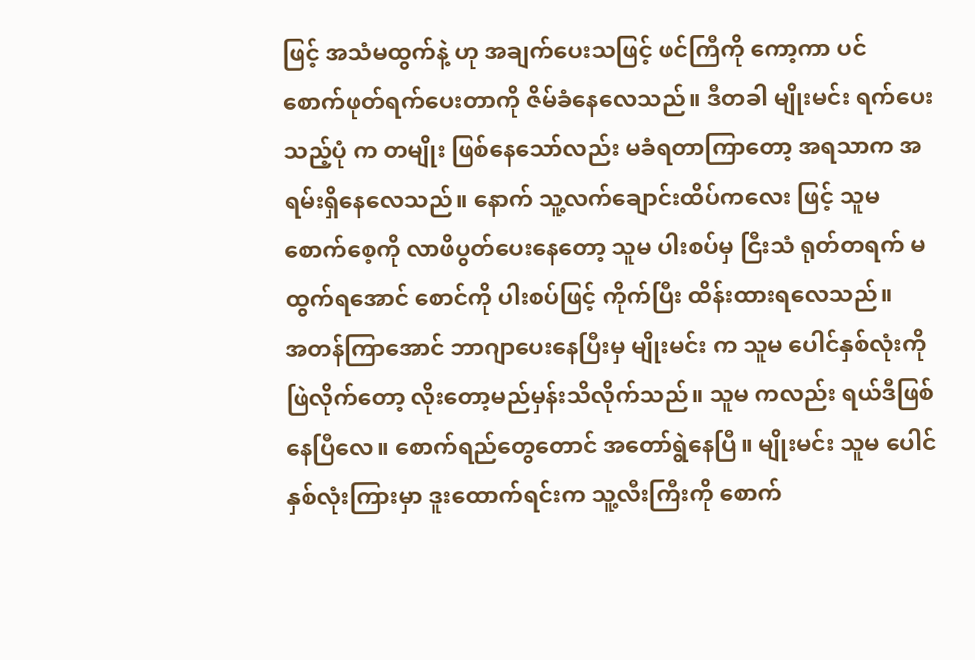ဖြင့် အသံမထွက်နဲ့ ဟု အချက်ပေးသဖြင့် ဖင်ကြီကို ကော့ကာ ပင် စောက်ဖုတ်ရက်ပေးတာကို ဇိမ်ခံနေလေသည်။ ဒီတခါ မျိုးမင်း ရက်ပေးသည့်ပုံ က တမျိုး ဖြစ်နေသော်လည်း မခံရတာကြာတော့ အရသာက အရမ်းရှိနေလေသည်။ နောက် သူ့လက်ချောင်းထိပ်ကလေး ဖြင့် သူမ စောက်စေ့ကို လာဖိပွတ်ပေးနေတော့ သူမ ပါးစပ်မှ ငြီးသံ ရုတ်တရက် မထွက်ရအောင် စောင်ကို ပါးစပ်ဖြင့် ကိုက်ပြီး ထိန်းထားရလေသည်။
အတန်ကြာအောင် ဘာဂျာပေးနေပြီးမှ မျိုးမင်း က သူမ ပေါင်နှစ်လုံးကို ဖြဲလိုက်တော့ လိုးတော့မည်မှန်းသိလိုက်သည်။ သူမ ကလည်း ရယ်ဒီဖြစ်နေပြီလေ။ စောက်ရည်တွေတောင် အတော်ရွဲနေပြီ။ မျိုးမင်း သူမ ပေါင်နှစ်လုံးကြားမှာ ဒူးထောက်ရင်းက သူ့လီးကြီးကို စောက်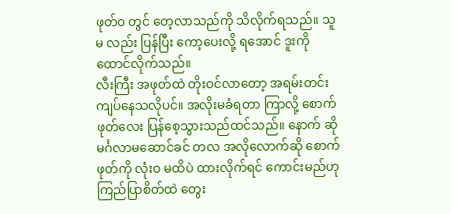ဖုတ်ဝ တွင် တေ့လာသည်ကို သိလိုက်ရသည်။ သူမ လည်း ပြန်ပြီး ကော့ပေးလို့ ရအောင် ဒူးကို ထောင်လိုက်သည်။
လီးကြီး အဖုတ်ထဲ တိုးဝင်လာတော့ အရမ်းတင်းကျပ်နေသလိုပင်။ အလိုးမခံရတာ ကြာလို့ စောက်ဖုတ်လေး ပြန်စေ့သွားသည်ထင်သည်။ နောက် ဆို မင်္ဂလာမဆောင်ခင် တလ အလိုလောက်ဆို စောက်ဖုတ်ကို လုံးဝ မထိပဲ ထားလိုက်ရင် ကောင်းမည်ဟု ကြည်ပြာစိတ်ထဲ တွေး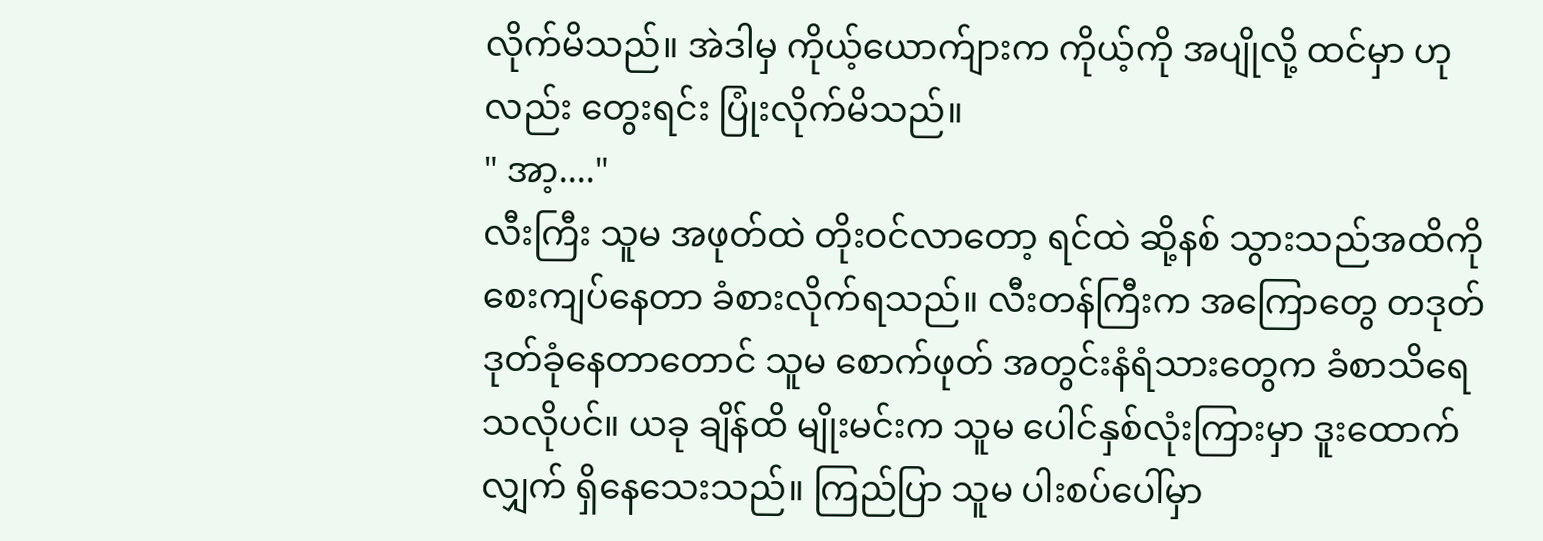လိုက်မိသည်။ အဲဒါမှ ကိုယ့်ယောက်ျားက ကိုယ့်ကို အပျိုလို့ ထင်မှာ ဟု လည်း တွေးရင်း ပြုံးလိုက်မိသည်။
" အာ့...."
လီးကြီး သူမ အဖုတ်ထဲ တိုးဝင်လာတော့ ရင်ထဲ ဆို့နစ် သွားသည်အထိကို စေးကျပ်နေတာ ခံစားလိုက်ရသည်။ လီးတန်ကြီးက အကြောတွေ တဒုတ်ဒုတ်ခုံနေတာတောင် သူမ စောက်ဖုတ် အတွင်းနံရံသားတွေက ခံစာသိရေသလိုပင်။ ယခု ချိန်ထိ မျိုးမင်းက သူမ ပေါင်နှစ်လုံးကြားမှာ ဒူးထောက်လျှက် ရှိနေသေးသည်။ ကြည်ပြာ သူမ ပါးစပ်ပေါ်မှာ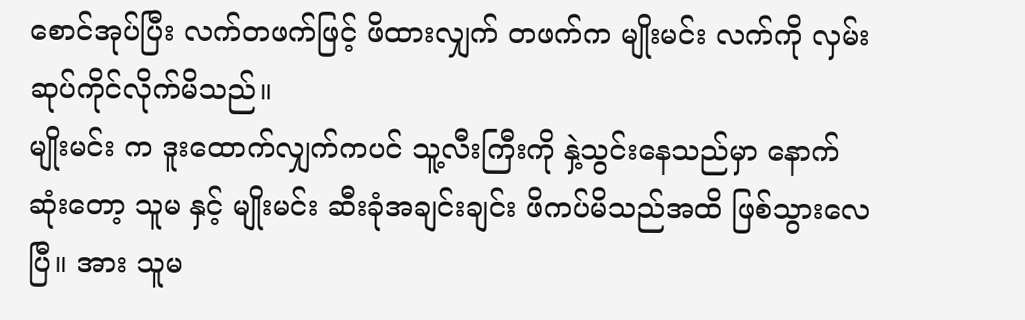စောင်အုပ်ပြီး လက်တဖက်ဖြင့် ဖိထားလျှက် တဖက်က မျိုးမင်း လက်ကို လှမ်းဆုပ်ကိုင်လိုက်မိသည်။
မျိုးမင်း က ဒူးထောက်လျှက်ကပင် သူ့လီးကြီးကို နှဲ့သွင်းနေသည်မှာ နောက်ဆုံးတော့ သူမ နှင့် မျိုးမင်း ဆီးခုံအချင်းချင်း ဖိကပ်မိသည်အထိ ဖြစ်သွားလေပြီ။ အား သူမ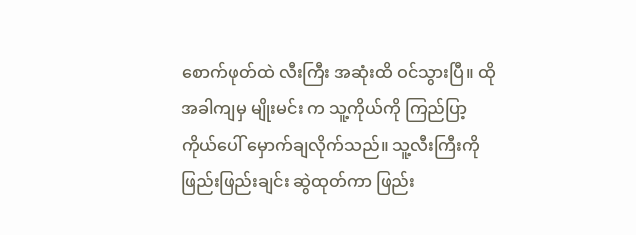စောက်ဖုတ်ထဲ လီးကြီး အဆုံးထိ ဝင်သွားပြီ။ ထိုအခါကျမှ မျိုးမင်း က သူ့ကိုယ်ကို ကြည်ပြာ့ ကိုယ်ပေါ် မှောက်ချလိုက်သည်။ သူ့လီးကြီးကို ဖြည်းဖြည်းချင်း ဆွဲထုတ်ကာ ဖြည်း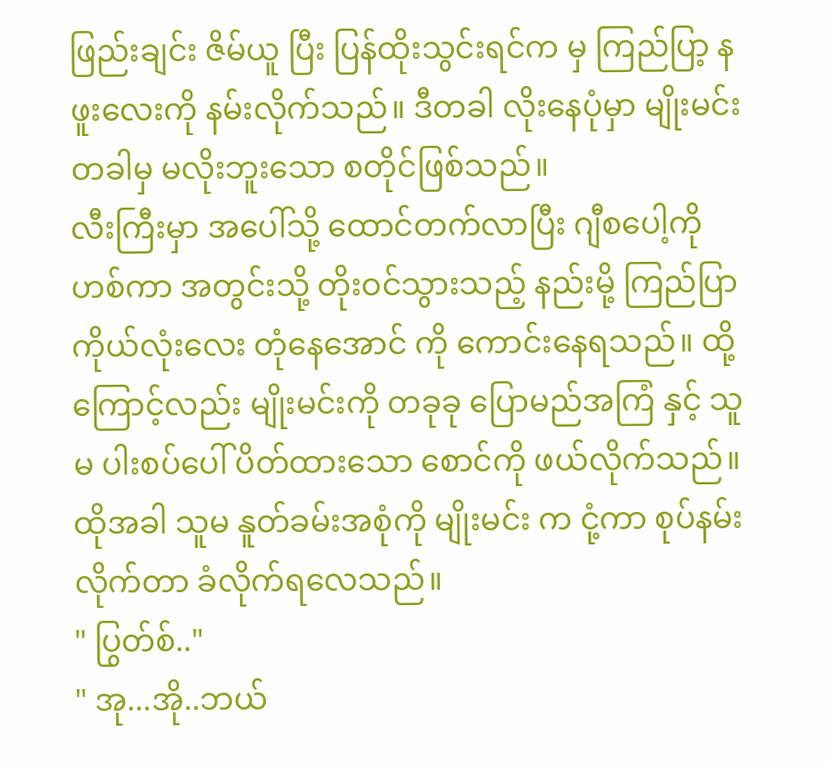ဖြည်းချင်း ဇိမ်ယူ ပြီး ပြန်ထိုးသွင်းရင်က မှ ကြည်ပြာ့ နဖူးလေးကို နမ်းလိုက်သည်။ ဒီတခါ လိုးနေပုံမှာ မျိုးမင်း တခါမှ မလိုးဘူးသော စတိုင်ဖြစ်သည်။
လီးကြီးမှာ အပေါ်သို့ ထောင်တက်လာပြီး ဂျီစပေါ့ကို ဟစ်ကာ အတွင်းသို့ တိုးဝင်သွားသည့် နည်းမို့ ကြည်ပြာ ကိုယ်လုံးလေး တုံနေအောင် ကို ကောင်းနေရသည်။ ထို့ကြောင့်လည်း မျိုးမင်းကို တခုခု ပြောမည်အကြံ နှင့် သူမ ပါးစပ်ပေါ် ပိတ်ထားသော စောင်ကို ဖယ်လိုက်သည်။ ထိုအခါ သူမ နူတ်ခမ်းအစုံကို မျိုးမင်း က ငုံ့ကာ စုပ်နမ်းလိုက်တာ ခံလိုက်ရလေသည်။
" ပြွတ်စ်.."
" အု...အို..ဘယ်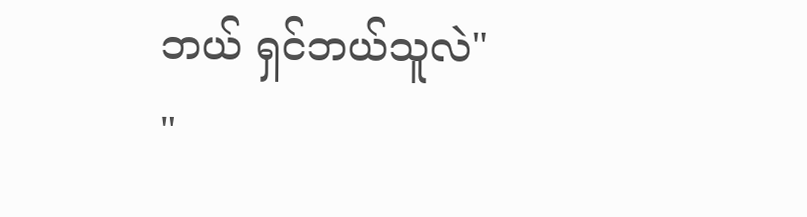ဘယ် ရှင်ဘယ်သူလဲ"
"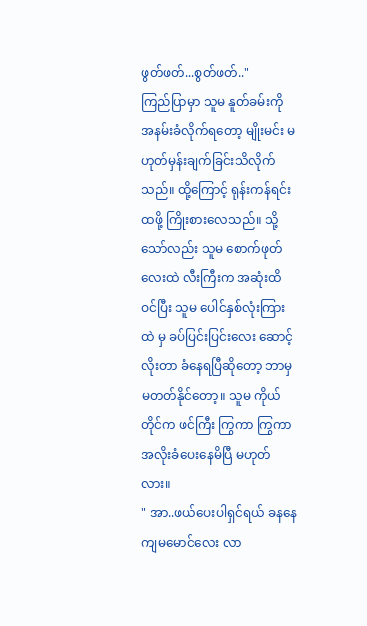ဖွတ်ဖတ်...စွတ်ဖတ်.."
ကြည်ပြာမှာ သူမ နူတ်ခမ်းကို အနမ်းခံလိုက်ရတော့ မျိုးမင်း မဟုတ်မှန်းချက်ခြင်းသိလိုက်သည်။ ထို့ကြောင့် ရုန်းကန်ရင်း ထဖို့ ကြိုးစားလေသည်။ သို့သော်လည်း သူမ စောက်ဖုတ်လေးထဲ လီးကြီးက အဆုံးထိ ဝင်ပြီး သူမ ပေါင်နှစ်လုံးကြားထဲ မှ ခပ်ပြင်းပြင်းလေး ဆောင့်လိုးတာ ခံနေရပြီဆိုတော့ ဘာမှ မတတ်နိုင်တော့။ သူမ ကိုယ်တိုင်က ဖင်ကြီး ကြွကာ ကြွကာ အလိုးခံပေးနေမိပြီ မဟုတ်လား။
" အာ..ဖယ်ပေးပါရှင်ရယ် ခနနေ ကျမမောင်လေး လာ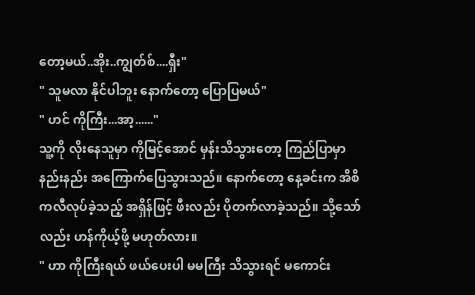တော့မယ်..အိုး..ကျွတ်စ်....ရှီး"
" သူမလာ နိုင်ပါဘူး နောက်တော့ ပြောပြမယ်"
" ဟင် ကိုကြီး...အာ့......"
သူ့ကို လိုးနေသူမှာ ကိုမြင့်အောင် မှန်းသိသွားတော့ ကြည်ပြာမှာ နည်းနည်း အကြောက်ပြေသွားသည်။ နောက်တော့ နေ့ခင်းက အိစိကလီလုပ်ခဲ့သည့် အရှိန်ဖြင့် ဖီးလည်း ပိုတက်လာခဲ့သည်။ သို့သော်လည်း ဟန်ကိုယ့်ဖို့ မဟုတ်လား။
" ဟာ ကိုကြီးရယ် ဖယ်ပေးပါ မမကြီး သိသွားရင် မကောင်း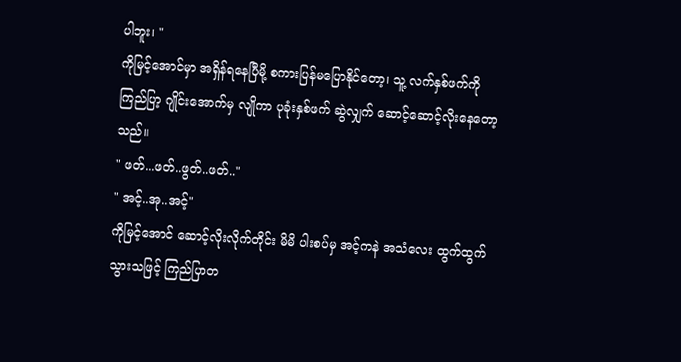ပါဘူး၊ "
ကိုမြင့်အောင်မှာ အရှိန်ရနေပြီမို့ စကားပြန်မပြောနိုင်တော့၊ သူ့ လက်နှစ်ဖက်ကို ကြည်ပြာ့ ဂျိုင်းအောက်မှ လျိုကာ ပုခုံးနှစ်ဖက် ဆွဲလျှက် ဆောင့်ဆောင့်လိုးနေတော့သည်။
" ဖတ်...ဖတ်..ဖွတ်..ဖတ်.."
" အင့်..အု..အင့်"
ကိုမြင့်အောင် ဆောင့်လိုးလိုက်တိုင်း မိမိ ပါးစပ်မှ အင့်ကနဲ အသံလေး ထွက်ထွက်သွားသဖြင့် ကြည်ပြာတ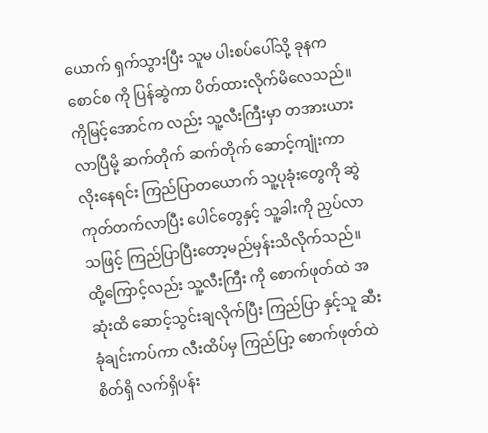ယောက် ရှက်သွားပြီး သူမ ပါးစပ်ပေါ်သို့ ခုနက စောင်စ ကို ပြန်ဆွဲကာ ပိတ်ထားလိုက်မိလေသည်။ ကိုမြင့်အောင်က လည်း သူ့လီးကြီးမှာ တအားယားလာပြီမို့ ဆက်တိုက် ဆက်တိုက် ဆောင့်ကျုံးကာ လိုးနေရင်း ကြည်ပြာတယောက် သူ့ပုခုံးတွေကို ဆွဲကုတ်တက်လာပြီး ပေါင်တွေနှင့် သူ့ခါးကို ညှပ်လာသဖြင့် ကြည်ပြာပြီးတော့မည်မှန်းသိလိုက်သည်။ ထို့ကြောင့်လည်း သူ့လီးကြီး ကို စောက်ဖုတ်ထဲ အဆုံးထိ ဆောင့်သွင်းချလိုက်ပြီး ကြည်ပြာ နှင့်သူ ဆီးခုံချင်းကပ်ကာ လီးထိပ်မှ ကြည်ပြာ့ စောက်ဖုတ်ထဲ စိတ်ရှိ လက်ရှိပန်း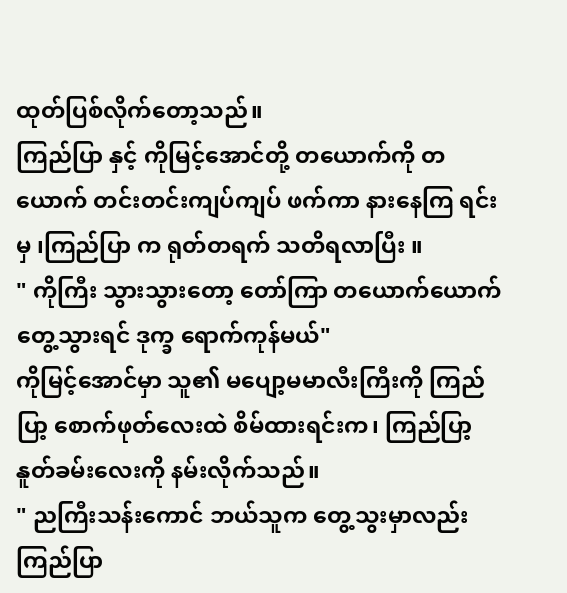ထုတ်ပြစ်လိုက်တော့သည်။
ကြည်ပြာ နှင့် ကိုမြင့်အောင်တို့ တယောက်ကို တယောက် တင်းတင်းကျပ်ကျပ် ဖက်ကာ နားနေကြ ရင်းမှ ၊ကြည်ပြာ က ရုတ်တရက် သတိရလာပြီး ။
" ကိုကြီး သွားသွားတော့ တော်ကြာ တယောက်ယောက် တွေ့သွားရင် ဒုက္ခ ရောက်ကုန်မယ်"
ကိုမြင့်အောင်မှာ သူ၏ မပျော့မမာလီးကြီးကို ကြည်ပြာ့ စောက်ဖုတ်လေးထဲ စိမ်ထားရင်းက၊ ကြည်ပြာ့ နူတ်ခမ်းလေးကို နမ်းလိုက်သည်။
" ညကြီးသန်းကောင် ဘယ်သူက တွေ့သွးမှာလည်း ကြည်ပြာ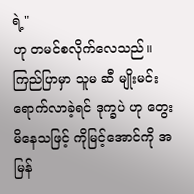ရဲ့"
ဟု တမင်စလိုက်လေသည်။ ကြည်ပြာမှာ သူမ ဆီ မျိုးမင်း ရောက်လာခဲ့ရင် ဒုက္ခပဲ ဟု တွေးမိနေသဖြင့် ကိုမြင့်အောင်ကို အမြန်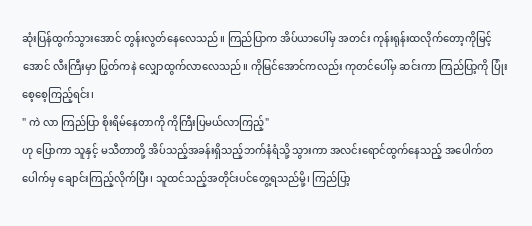ဆုံးပြန်ထွက်သွားအောင် တွန်းလွတ်နေလေသည်။ ကြည်ပြာက အိပ်ယာပေါ်မှ အတင်း ကုန်းရုန်းထလိုက်တော့ကိုမြင့်အောင် လီးကြီးမှာ ပြွတ်ကနဲ လျှောထွက်လာလေသည်။ ကိုမြင်အောင်ကလည်း ကုတင်ပေါ်မှ ဆင်းကာ ကြည်ပြာ့ကို ပြုံးစေ့စေ့ကြည့်ရင်း၊
" ကဲ လာ ကြည်ပြာ စိုးရိမ်နေတာကို ကိုကြီးပြမယ်လာကြည့်"
ဟု ပြောကာ သူနှင့် မသီတာတို့ အိပ်သည့်အခန်းရှိသည့်ဘက်နံရံသို့ သွားကာ အလင်းရောင်ထွက်နေသည့် အပေါက်တပေါက်မှ ချောင်းကြည့်လိုက်ပြီး၊ သူထင်သည့်အတိုင်းပင်တွေ့ရသည်မို့၊ ကြည်ပြာ့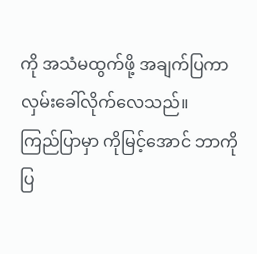ကို အသံမထွက်ဖို့ အချက်ပြကာ လှမ်းခေါ်လိုက်လေသည်။
ကြည်ပြာမှာ ကိုမြင့်အောင် ဘာကို ပြ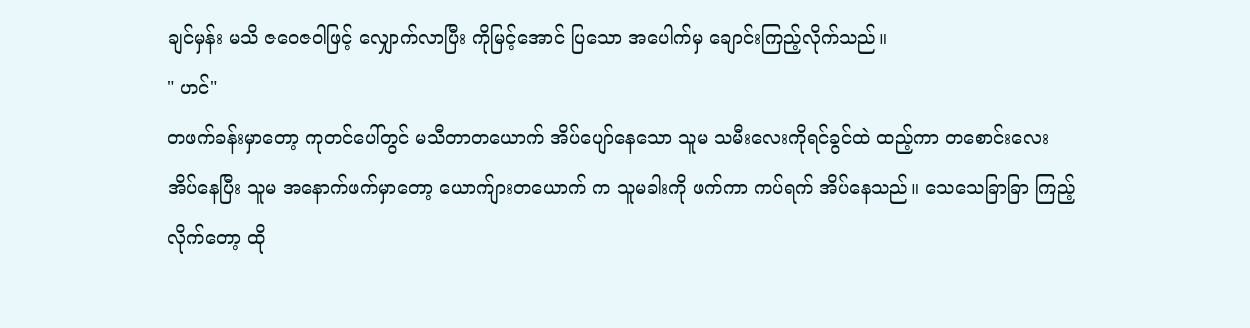ချင်မှန်း မသိ ဇဝေဇဝါဖြင့် လျှောက်လာပြီး ကိုမြင့်အောင် ပြသော အပေါက်မှ ချောင်းကြည့်လိုက်သည်။
" ဟင်"
တဖက်ခန်းမှာတော့ ကုတင်ပေါ်တွင် မသီတာတယောက် အိပ်ပျော်နေသော သူမ သမီးလေးကိုရင်ခွင်ထဲ ထည့်ကာ တစောင်းလေး အိပ်နေပြီး သူမ အနောက်ဖက်မှာတော့ ယောက်ျားတယောက် က သူမခါးကို ဖက်ကာ ကပ်ရက် အိပ်နေသည်။ သေသေခြာခြာ ကြည့်လိုက်တော့ ထို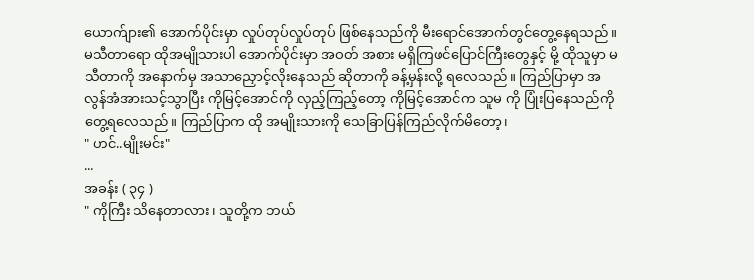ယောက်ျား၏ အောက်ပိုင်းမှာ လှုပ်တုပ်လှုပ်တုပ် ဖြစ်နေသည်ကို မီးရောင်အောက်တွင်တွေ့နေရသည်။
မသီတာရော ထိုအမျိုသားပါ အောက်ပိုင်းမှာ အဝတ် အစား မရှိကြဖင်ပြောင်ကြီးတွေနှင့် မို့ ထိုသူမှာ မသီတာကို အနောက်မှ အသာညှောင့်လိုးနေသည် ဆိုတာကို ခန့်မှန်းလို့ ရလေသည်။ ကြည်ပြာမှာ အလွန်အံအားသင့်သွာပြီး ကိုမြင့်အောင်ကို လှည့်ကြည့်တော့ ကိုမြင့်အောင်က သူမ ကို ပြုံးပြနေသည်ကို တွေ့ရလေသည်။ ကြည်ပြာက ထို အမျိုးသားကို သေခြာပြန်ကြည်လိုက်မိတော့၊
" ဟင်..မျိုးမင်း"
...
အခန်း ( ၃၄ )
" ကိုကြီး သိနေတာလား၊ သူတို့က ဘယ်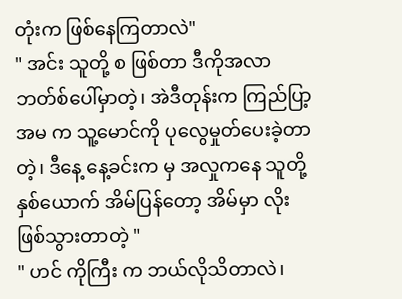တုံးက ဖြစ်နေကြတာလဲ"
" အင်း သူတို့ စ ဖြစ်တာ ဒီကိုအလာ ဘတ်စ်ပေါ်မှာတဲ့၊ အဲဒီတုန်းက ကြည်ပြာ့ အမ က သူ့မောင်ကို ပုလွေမှုတ်ပေးခဲ့တာတဲ့၊ ဒီနေ့ နေ့ခင်းက မှ အလှုကနေ သူတို့ နှစ်ယောက် အိမ်ပြန်တော့ အိမ်မှာ လိုးဖြစ်သွားတာတဲ့ "
" ဟင် ကိုကြီး က ဘယ်လိုသိတာလဲ၊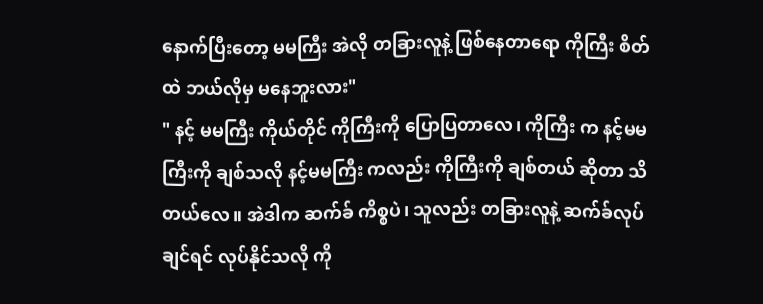နောက်ပြီးတော့ မမကြီး အဲလို တခြားလူနဲ့ ဖြစ်နေတာရော ကိုကြီး စိတ်ထဲ ဘယ်လိုမှ မနေဘူးလား"
" နင့် မမကြီး ကိုယ်တိုင် ကိုကြီးကို ပြောပြတာလေ၊ ကိုကြီး က နင့်မမကြီးကို ချစ်သလို နင့်မမကြီး ကလည်း ကိုကြီးကို ချစ်တယ် ဆိုတာ သိတယ်လေ။ အဲဒါက ဆက်ခ် ကိစ္စပဲ၊ သူလည်း တခြားလူနဲ့ ဆက်ခ်လုပ်ချင်ရင် လုပ်နိုင်သလို ကို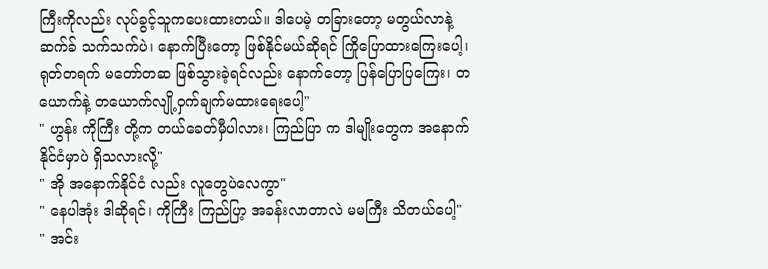ကြီးကိုလည်း လုပ်ခွင့်သူကပေးထားတယ်။ ဒါပေမဲ့ တခြားတော့ မတွယ်လာနဲ့ ဆက်ခ် သက်သက်ပဲ၊ နောက်ပြီးတော့ ဖြစ်နိုင်မယ်ဆိုရင် ကြိုပြောထားကြေးပေါ့၊ ရုတ်တရက် မတော်တဆ ဖြစ်သွားခဲ့ရင်လည်း နောက်တော့ ပြန်ပြောပြကြေး၊ တယောက်နဲ့ တယောက်လျို့ဝှက်ချက်မထားရေးပေါ့"
" ဟွန်း ကိုကြီး တို့က တယ်ခေတ်မှီပါလား၊ ကြည်ပြာ က ဒါမျိုးတွေက အနောက်နိုင်ငံမှာပဲ ရှိသလားလို့"
" အို အနောက်နိုင်ငံ လည်း လူတွေပဲလေကွာ"
" နေပါအုံး ဒါဆိုရင်၊ ကိုကြီး ကြည်ပြာ့ အခန်းလာတာလဲ မမကြီး သိတယ်ပေါ့"
" အင်း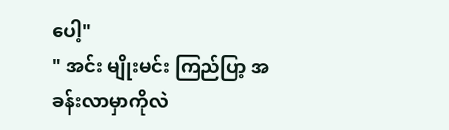ပေါ့"
" အင်း မျိုးမင်း ကြည်ပြာ့ အခန်းလာမှာကိုလဲ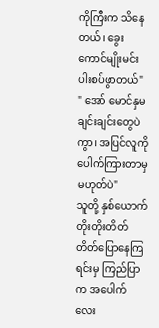ကိုကြီးက သိနေတယ်၊ ခွေးကောင်မျိုးမင်း ပါးစပ်ဖွာတယ်"
" အော် မောင်နှမ ချင်းချင်းတွေပဲ ကွာ၊ အပြင်လူကို ပေါက်ကြားတာမှ မဟုတ်ပဲ"
သူတို့ နှစ်ယောက် တိုးတိုးတိတ်တိတ်ပြောနေကြရင်းမှ ကြည်ပြာ က အပေါက်လေး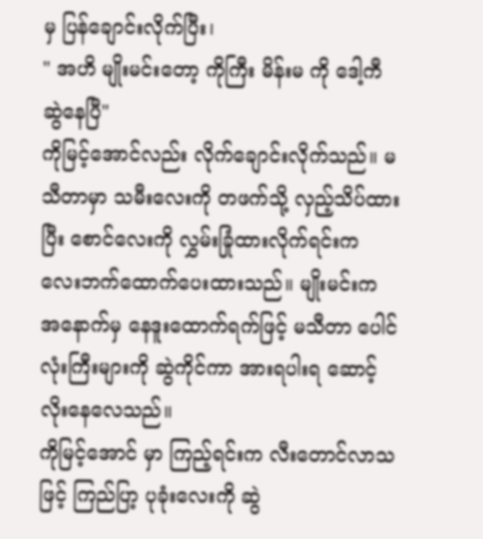မှ ပြန်ချောင်းလိုက်ပြီး၊
" အဟိ မျိုးမင်းတော့ ကိုကြီး မိန်းမ ကို ဒေါ့ကီ ဆွဲနေပြီ"
ကိုမြင့်အောင်လည်း လိုက်ချောင်းလိုက်သည်။ မသီတာမှာ သမီးလေးကို တဖက်သို့ လှည့်သိပ်ထားပြီး စောင်လေးကို လွှမ်းခြုံထားလိုက်ရင်းက လေးဘက်ထောက်ပေးထားသည်။ မျိုးမင်းက အနောက်မှ နေဒူးထောက်ရက်ဖြင့် မသီတာ ပေါင်လုံးကြီးများကို ဆွဲကိုင်ကာ အားရပါးရ ဆောင့်လိုးနေလေသည်။
ကိုမြင့်အောင် မှာ ကြည့်ရင်းက လီးတောင်လာသဖြင့် ကြည်ပြာ့ ပုခုံးလေးကို ဆွဲ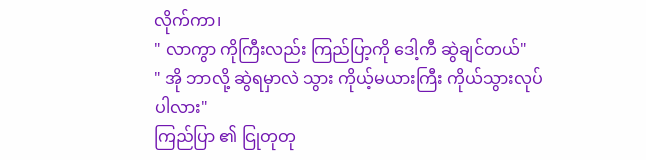လိုက်ကာ၊
" လာကွာ ကိုကြီးလည်း ကြည်ပြာ့ကို ဒေါ့ကီ ဆွဲချင်တယ်"
" အို ဘာလို့ ဆွဲရမှာလဲ သွား ကိုယ့်မယားကြီး ကိုယ်သွားလုပ်ပါလား"
ကြည်ပြာ ၏ ငြုတုတု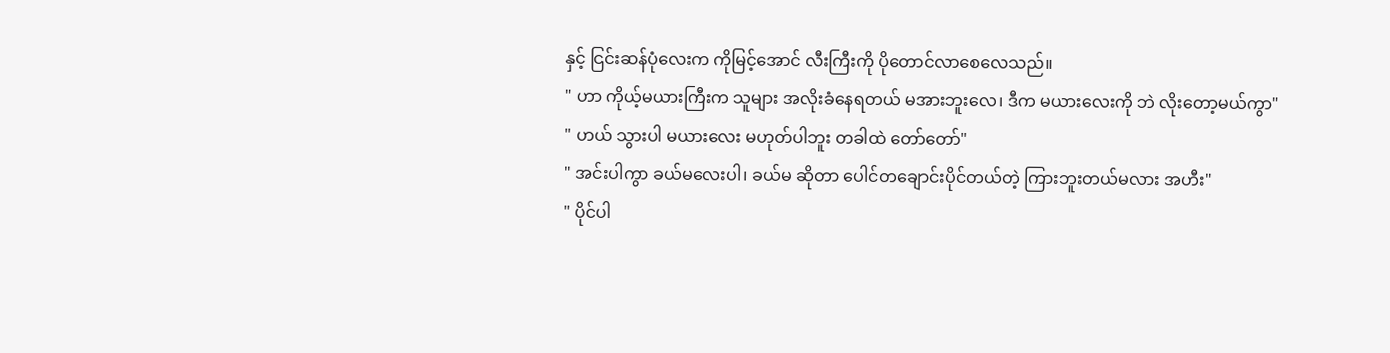နှင့် ငြင်းဆန်ပုံလေးက ကိုမြင့်အောင် လီးကြီးကို ပိုတောင်လာစေလေသည်။
" ဟာ ကိုယ့်မယားကြီးက သူများ အလိုးခံနေရတယ် မအားဘူးလေ၊ ဒီက မယားလေးကို ဘဲ လိုးတော့မယ်ကွာ"
" ဟယ် သွားပါ မယားလေး မဟုတ်ပါဘူး တခါထဲ တော်တော်"
" အင်းပါကွာ ခယ်မလေးပါ၊ ခယ်မ ဆိုတာ ပေါင်တချောင်းပိုင်တယ်တဲ့ ကြားဘူးတယ်မလား အဟီး"
" ပိုင်ပါ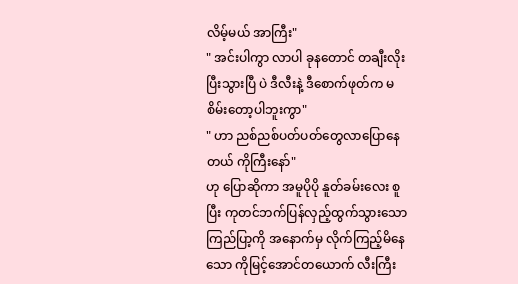လိမ့်မယ် အာကြီး"
" အင်းပါကွာ လာပါ ခုနတောင် တချီးလိုးပြီးသွားပြီ ပဲ ဒီလီးနဲ့ ဒီစောက်ဖုတ်က မစိမ်းတော့ပါဘူးကွာ"
" ဟာ ညစ်ညစ်ပတ်ပတ်တွေလာပြောနေတယ် ကိုကြီးနော်"
ဟု ပြောဆိုကာ အမူပိုပို နူတ်ခမ်းလေး စူပြီး ကုတင်ဘက်ပြန်လှည့်ထွက်သွားသော ကြည်ပြာ့ကို အနောက်မှ လိုက်ကြည့်မိနေသော ကိုမြင့်အောင်တယောက် လီးကြီး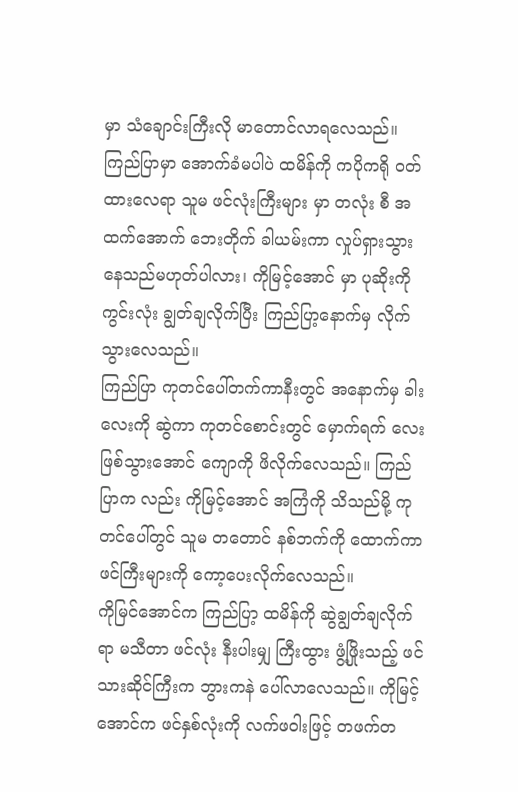မှာ သံချောင်းကြီးလို မာတောင်လာရလေသည်။ ကြည်ပြာမှာ အောက်ခံမပါပဲ ထမိန်ကို ကပိုကရို ဝတ်ထားလေရာ သူမ ဖင်လုံးကြီးများ မှာ တလုံး စီ အထက်အောက် ဘေးတိုက် ခါယမ်းကာ လှုပ်ရှားသွားနေသည်မဟုတ်ပါလား၊ ကိုမြင့်အောင် မှာ ပုဆိုးကို ကွင်းလုံး ချွတ်ချလိုက်ပြီး ကြည်ပြာ့နောက်မှ လိုက်သွားလေသည်။
ကြည်ပြာ ကုတင်ပေါ်တက်ကာနီးတွင် အနောက်မှ ခါးလေးကို ဆွဲကာ ကုတင်စောင်းတွင် မှောက်ရက် လေး ဖြစ်သွားအောင် ကျောကို ဖိလိုက်လေသည်။ ကြည်ပြာက လည်း ကိုမြင့်အောင် အကြံကို သိသည်မို့ ကုတင်ပေါ်တွင် သူမ တတောင် နစ်ဘက်ကို ထောက်ကာ ဖင်ကြီးများကို ကော့ပေးလိုက်လေသည်။
ကိုမြင်အောင်က ကြည်ပြာ့ ထမိန်ကို ဆွဲချွတ်ချလိုက်ရာ မသီတာ ဖင်လုံး နီးပါးမျှ ကြီးထွား ဖွံ့ဖြိုးသည့် ဖင်သားဆိုင်ကြီးက ဘွားကနဲ ပေါ်လာလေသည်။ ကိုမြင့်အောင်က ဖင်နှစ်လုံးကို လက်ဖဝါးဖြင့် တဖက်တ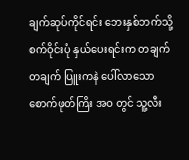ချက်ဆုပ်ကိုင်ရင်း ဘေးနှစ်ဘက်သို့ စက်ဝိုင်းပုံ နှယ်ပေးရင်းက တချက်တချက် ပြူးကနဲ ပေါ်လာသော စောက်ဖုတ်ကြိး အဝ တွင် သူ့လီး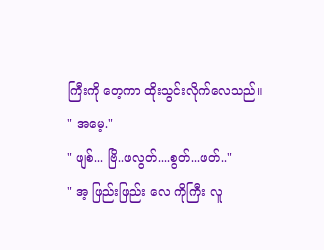ကြီးကို တေ့ကာ ထိုးသွင်းလိုက်လေသည်။
" အမေ့."
" ဖျစ်... ဗြိ..ဖလွတ်....စွတ်...ဖတ်.."
" အ့ ဖြည်းဖြည်း လေ ကိုကြီး လူ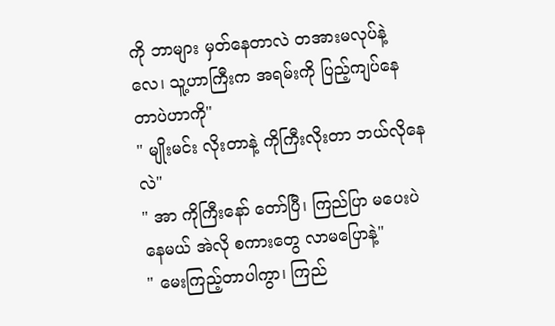ကို ဘာများ မှတ်နေတာလဲ တအားမလုပ်နဲ့လေ၊ သူ့ဟာကြီးက အရမ်းကို ပြည့်ကျပ်နေတာပဲဟာကို"
" မျိုးမင်း လိုးတာနဲ့ ကိုကြီးလိုးတာ ဘယ်လိုနေလဲ"
" အာ ကိုကြီးနော် တော်ပြီ၊ ကြည်ပြာ မပေးပဲ နေမယ် အဲလို စကားတွေ လာမပြောနဲ့"
" မေးကြည့်တာပါကွာ၊ ကြည်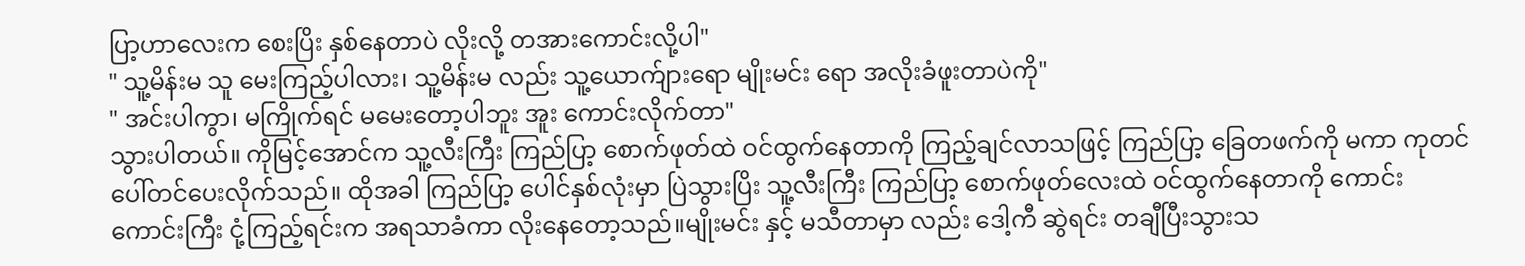ပြာ့ဟာလေးက စေးပြိး နှစ်နေတာပဲ လိုးလို့ တအားကောင်းလို့ပါ"
" သူ့မိန်းမ သူ မေးကြည့်ပါလား၊ သူ့မိန်းမ လည်း သူ့ယောက်ျားရော မျိုးမင်း ရော အလိုးခံဖူးတာပဲကို"
" အင်းပါကွာ၊ မကြိုက်ရင် မမေးတော့ပါဘူး အူး ကောင်းလိုက်တာ"
သွားပါတယ်။ ကိုမြင့်အောင်က သူ့လီးကြီး ကြည်ပြာ့ စောက်ဖုတ်ထဲ ဝင်ထွက်နေတာကို ကြည့်ချင်လာသဖြင့် ကြည်ပြာ့ ခြေတဖက်ကို မကာ ကုတင်ပေါ်တင်ပေးလိုက်သည်။ ထိုအခါ ကြည်ပြာ့ ပေါင်နှစ်လုံးမှာ ပြဲသွားပြိး သူ့လီးကြီး ကြည်ပြာ့ စောက်ဖုတ်လေးထဲ ဝင်ထွက်နေတာကို ကောင်းကောင်းကြီး ငုံ့ကြည့်ရင်းက အရသာခံကာ လိုးနေတော့သည်။မျိုးမင်း နှင့် မသီတာမှာ လည်း ဒေါ့ကီ ဆွဲရင်း တချီပြီးသွားသ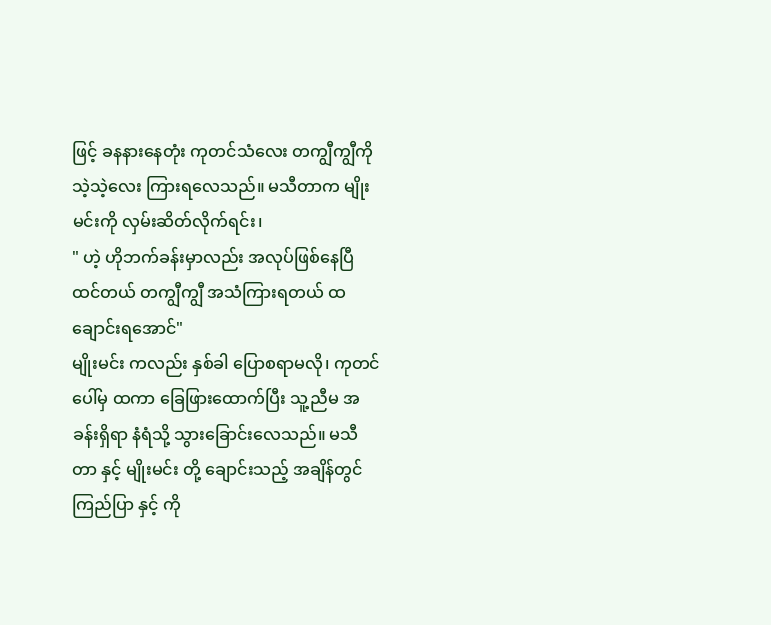ဖြင့် ခနနားနေတုံး ကုတင်သံလေး တကျွီကျွီကို သဲ့သဲ့လေး ကြားရလေသည်။ မသီတာက မျိုးမင်းကို လှမ်းဆိတ်လိုက်ရင်း၊
" ဟဲ့ ဟိုဘက်ခန်းမှာလည်း အလုပ်ဖြစ်နေပြီ ထင်တယ် တကျွီကျွီ အသံကြားရတယ် ထချောင်းရအောင်"
မျိုးမင်း ကလည်း နှစ်ခါ ပြောစရာမလို၊ ကုတင်ပေါ်မှ ထကာ ခြေဖြားထောက်ပြီး သူ့ညီမ အခန်းရှိရာ နံရံသို့ သွားခြောင်းလေသည်။ မသီတာ နှင့် မျိုးမင်း တို့ ချောင်းသည့် အချိန်တွင် ကြည်ပြာ နှင့် ကို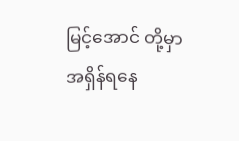မြင့်အောင် တို့မှာ အရှိန်ရနေ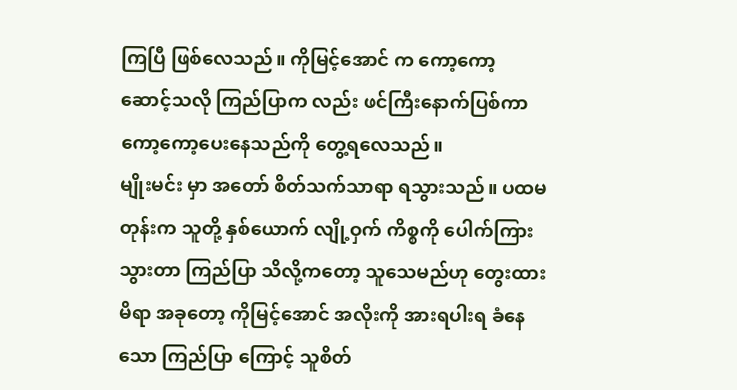ကြပြီ ဖြစ်လေသည်။ ကိုမြင့်အောင် က ကော့ကော့ ဆောင့်သလို ကြည်ပြာက လည်း ဖင်ကြီးနောက်ပြစ်ကာ ကော့ကော့ပေးနေသည်ကို တွေ့ရလေသည်။
မျိုးမင်း မှာ အတော် စိတ်သက်သာရာ ရသွားသည်။ ပထမတုန်းက သူတို့ နှစ်ယောက် လျို့ဝှက် ကိစ္စကို ပေါက်ကြားသွားတာ ကြည်ပြာ သိလို့ကတော့ သူသေမည်ဟု တွေးထားမိရာ အခုတော့ ကိုမြင့်အောင် အလိုးကို အားရပါးရ ခံနေသော ကြည်ပြာ ကြောင့် သူစိတ်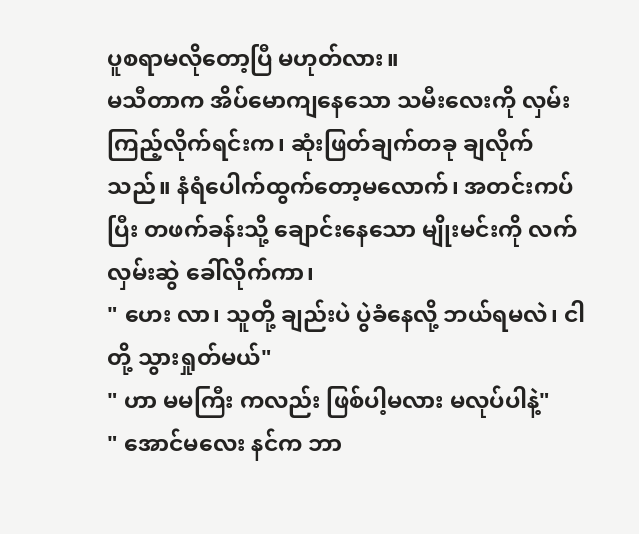ပူစရာမလိုတော့ပြီ မဟုတ်လား။
မသီတာက အိပ်မောကျနေသော သမီးလေးကို လှမ်းကြည့်လိုက်ရင်းက၊ ဆုံးဖြတ်ချက်တခု ချလိုက်သည်။ နံရံပေါက်ထွက်တော့မလောက်၊ အတင်းကပ်ပြီး တဖက်ခန်းသို့ ချောင်းနေသော မျိုးမင်းကို လက်လှမ်းဆွဲ ခေါ်လိုက်ကာ၊
" ဟေး လာ၊ သူတို့ ချည်းပဲ ပွဲခံနေလို့ ဘယ်ရမလဲ၊ ငါတို့ သွားရှုတ်မယ်"
" ဟာ မမကြီး ကလည်း ဖြစ်ပါ့မလား မလုပ်ပါနဲ့"
" အောင်မလေး နင်က ဘာ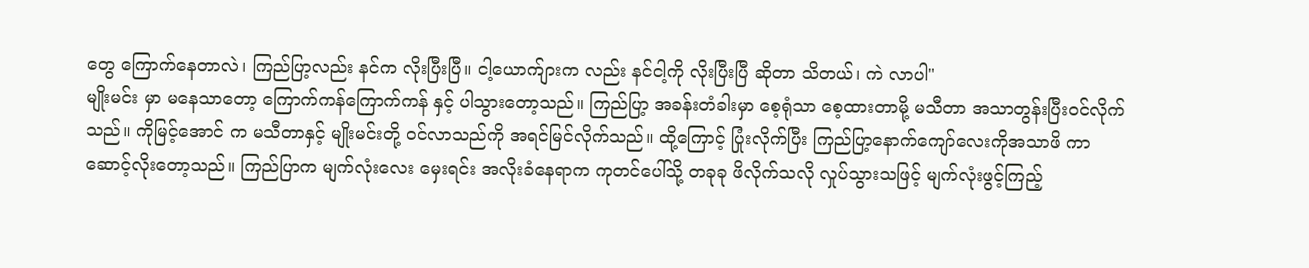တွေ ကြောက်နေတာလဲ၊ ကြည်ပြာ့လည်း နင်က လိုးပြီးပြီ။ ငါ့ယောက်ျားက လည်း နင်ငါ့ကို လိုးပြီးပြီ ဆိုတာ သိတယ်၊ ကဲ လာပါ"
မျိုးမင်း မှာ မနေသာတော့ ကြောက်ကန်ကြောက်ကန် နှင့် ပါသွားတော့သည်။ ကြည်ပြာ့ အခန်းတံခါးမှာ စေ့ရုံသာ စေ့ထားတာမို့ မသီတာ အသာတွန်းပြီးဝင်လိုက်သည်။ ကိုမြင့်အောင် က မသီတာနှင့် မျိုးမင်းတို့ ဝင်လာသည်ကို အရင်မြင်လိုက်သည်။ ထို့ကြောင့် ပြုံးလိုက်ပြီး ကြည်ပြာ့နောက်ကျော်လေးကိုအသာဖိ ကာ ဆောင့်လိုးတော့သည်။ ကြည်ပြာက မျက်လုံးလေး မှေးရင်း အလိုးခံနေရာက ကုတင်ပေါ်သို့ တခုခု ဖိလိုက်သလို လှုပ်သွားသဖြင့် မျက်လုံးဖွင့်ကြည့်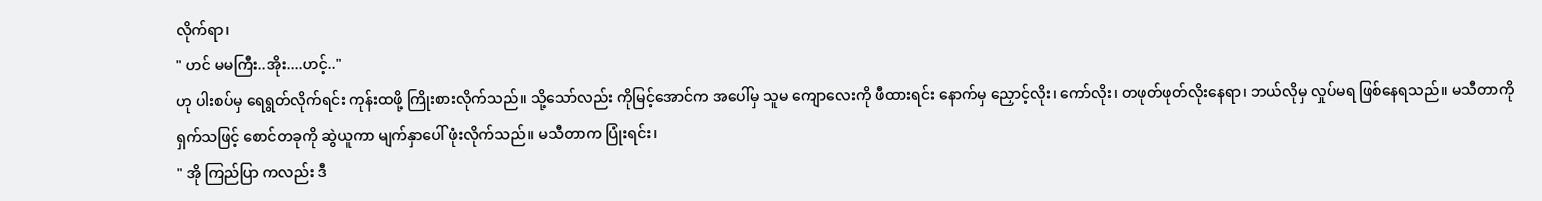လိုက်ရာ၊
" ဟင် မမကြီး..အိုး....ဟင့်.."
ဟု ပါးစပ်မှ ရေရွတ်လိုက်ရင်း ကုန်းထဖို့ ကြိုးစားလိုက်သည်။ သို့သော်လည်း ကိုမြင့်အောင်က အပေါ်မှ သူမ ကျောလေးကို ဖီထားရင်း နောက်မှ ညှောင့်လိုး၊ ကော်လိုး၊ တဖုတ်ဖုတ်လိုးနေရာ၊ ဘယ်လိုမှ လှုပ်မရ ဖြစ်နေရသည်။ မသီတာကို ရှက်သဖြင့် စောင်တခုကို ဆွဲယူကာ မျက်နှာပေါ် ဖုံးလိုက်သည်။ မသီတာက ပြုံးရင်း၊
" အို ကြည်ပြာ ကလည်း ဒီ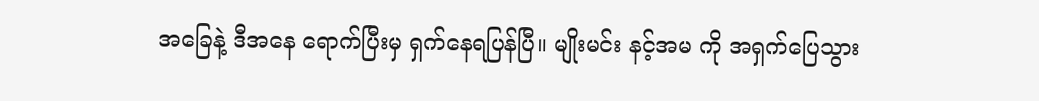အခြေနဲ့ ဒီအနေ ရောက်ပြီးမှ ရှက်နေရပြန်ပြီ။ မျိုးမင်း နင့်အမ ကို အရှက်ပြေသွား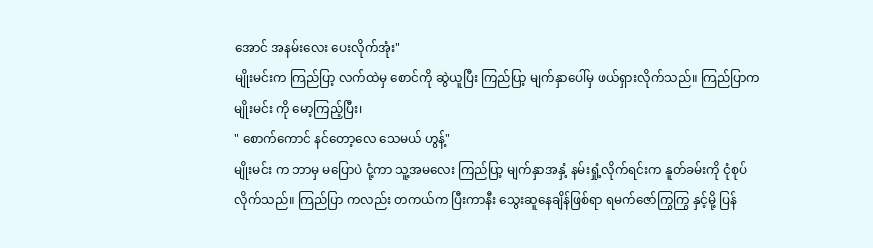အောင် အနမ်းလေး ပေးလိုက်အုံး"
မျိုးမင်းက ကြည်ပြာ့ လက်ထဲမှ စောင်ကို ဆွဲယူပြီး ကြည်ပြာ့ မျက်နှာပေါ်မှ ဖယ်ရှားလိုက်သည်။ ကြည်ပြာက မျိုးမင်း ကို မော့ကြည့်ပြီး၊
" စောက်ကောင် နင်တော့လေ သေမယ် ဟွန့်"
မျိုးမင်း က ဘာမှ မပြောပဲ ငုံ့ကာ သူ့အမလေး ကြည်ပြာ့ မျက်နှာအနှံ့ နမ်းရှုံ့လိုက်ရင်းက နူတ်ခမ်းကို ငုံစုပ်လိုက်သည်။ ကြည်ပြာ ကလည်း တကယ်က ပြီးကာနီး သွေးဆူနေချိန်ဖြစ်ရာ ရမက်ဇော်ကြွကြွ နှင့်မို့ ပြန်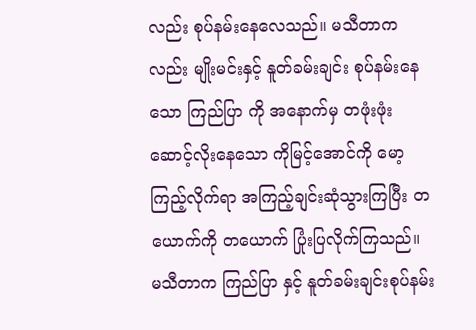လည်း စုပ်နမ်းနေလေသည်။ မသီတာကလည်း မျိုးမင်းနှင့် နူတ်ခမ်းချင်း စုပ်နမ်းနေသော ကြည်ပြာ ကို အနောက်မှ တဖုံးဖုံး ဆောင့်လိုးနေသော ကိုမြင့်အောင်ကို မော့ကြည့်လိုက်ရာ အကြည့်ချင်းဆုံသွားကြပြီး တယောက်ကို တယောက် ပြုံးပြလိုက်ကြသည်။
မသီတာက ကြည်ပြာ နှင့် နူတ်ခမ်းချင်းစုပ်နမ်း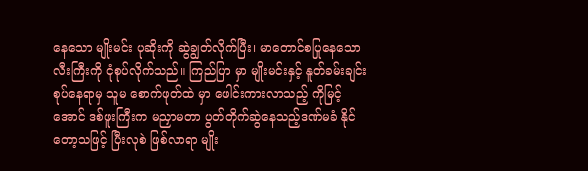နေသော မျိုးမင်း ပုဆိုးကို ဆွဲချွတ်လိုက်ပြီး၊ မာတောင်စပြုနေသောလီးကြီးကို ငုံစုပ်လိုက်သည်။ ကြည်ပြာ မှာ မျိုးမင်းနှင့် နူတ်ခမ်းချင်း စုပ်နေရာမှ သူမ စောက်ဖုတ်ထဲ မှာ ဖေါင်းကားလာသည့် ကိုမြင့်အောင် ဒစ်ဖူးကြီးက မညှာမတာ ပွတ်တိုက်ဆွဲနေသည့်ဒဏ်မခံ နိုင်တော့သဖြင့် ပြီးလုစဲ ဖြစ်လာရာ မျိုး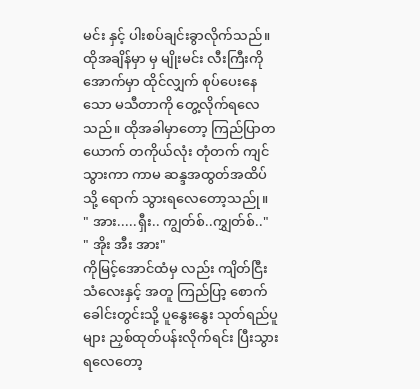မင်း နှင့် ပါးစပ်ချင်းခွာလိုက်သည်။ ထိုအချိန်မှာ မှ မျိုးမင်း လီးကြီးကို အောက်မှာ ထိုင်လျှက် စုပ်ပေးနေသော မသီတာကို တွေ့လိုက်ရလေသည်။ ထိုအခါမှာတော့ ကြည်ပြာတယောက် တကိုယ်လုံး တုံတက် ကျင်သွားကာ ကာမ ဆန္ဒအထွတ်အထိပ်သို့ ရောက် သွားရလေတော့သည်ု။
" အား.....ရှီး.. ကျွတ်စ်..ကျွှတ်စ်.."
" အိုး အီး အား"
ကိုမြင့်အောင်ထံမှ လည်း ကျိတ်ငြီးသံလေးနှင့် အတူ ကြည်ပြာ့ စောက်ခေါင်းတွင်းသို့ ပူနွေးနွေး သုတ်ရည်ပူများ ညှစ်ထုတ်ပန်းလိုက်ရင်း ပြီးသွားရလေတော့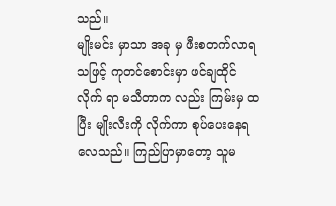သည်။
မျိုးမင်း မှာသာ အခု မှ ဖီးစတက်လာရသဖြင့် ကုတင်စောင်းမှာ ဖင်ချထိုင်လိုက် ရာ မသီတာက လည်း ကြမ်းမှ ထ ပြီး မျိုးလီးကို လိုက်ကာ စုပ်ပေးနေရလေသည်။ ကြည်ပြာမှာတော့ သူမ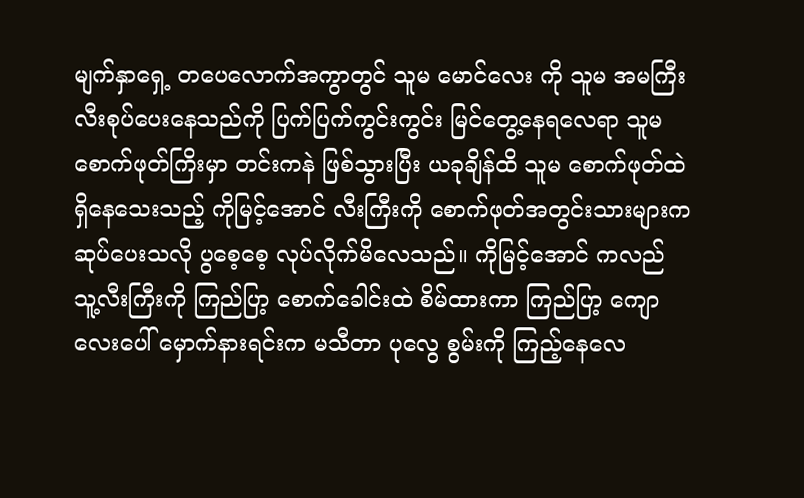မျက်နှာရှေ့ တပေလောက်အကွာတွင် သူမ မောင်လေး ကို သူမ အမကြီး လီးစုပ်ပေးနေသည်ကို ပြက်ပြက်ကွင်းကွင်း မြင်တွေ့နေရလေရာ သူမ စောက်ဖုတ်ကြိးမှာ တင်းကနဲ ဖြစ်သွားပြီး ယခုချိန်ထိ သူမ စောက်ဖုတ်ထဲ ရှိနေသေးသည့် ကိုမြင့်အောင် လီးကြီးကို စောက်ဖုတ်အတွင်းသားများက ဆုပ်ပေးသလို ပွစေ့စေ့ လုပ်လိုက်မိလေသည်။ ကိုမြင့်အောင် ကလည် သူ့လီးကြီးကို ကြည်ပြာ့ စောက်ခေါင်းထဲ စိမ်ထားကာ ကြည်ပြာ့ ကျောလေးပေါ် မှောက်နားရင်းက မသီတာ ပုလွေ စွမ်းကို ကြည့်နေလေ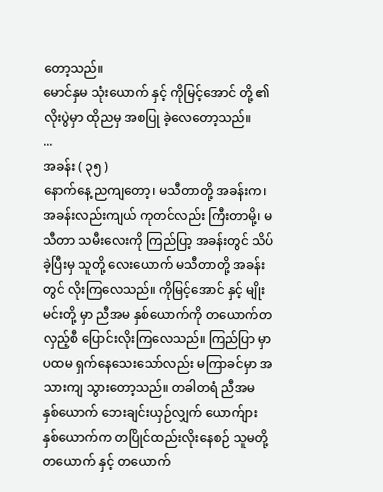တော့သည်။
မောင်နှမ သုံးယောက် နှင့် ကိုမြင့်အောင် တို့ ၏ လိုးပွဲမှာ ထိုညမှ အစပြု ခဲ့လေတော့သည်။
...
အခန်း ( ၃၅ )
နောက်နေ့ ညကျတော့၊ မသီတာတို့ အခန်းက၊ အခန်းလည်းကျယ် ကုတင်လည်း ကြီးတာမို့၊ မသီတာ သမီးလေးကို ကြည်ပြာ့ အခန်းတွင် သိပ်ခဲ့ပြီးမှ သူတို့ လေးယောက် မသီတာတို့ အခန်းတွင် လိုးကြလေသည်။ ကိုမြင့်အောင် နှင့် မျိုးမင်းတို့ မှာ ညီအမ နှစ်ယောက်ကို တယောက်တလှည့်စီ ပြောင်းလိုးကြလေသည်။ ကြည်ပြာ မှာ ပထမ ရှက်နေသေးသော်လည်း မကြာခင်မှာ အသားကျ သွားတော့သည်။ တခါတရံ ညီအမ နှစ်ယောက် ဘေးချင်းယှဉ်လျှက် ယောက်ျား နှစ်ယောက်က တပြိုင်ထည်းလိုးနေစဉ် သူမတို့ တယောက် နှင့် တယောက်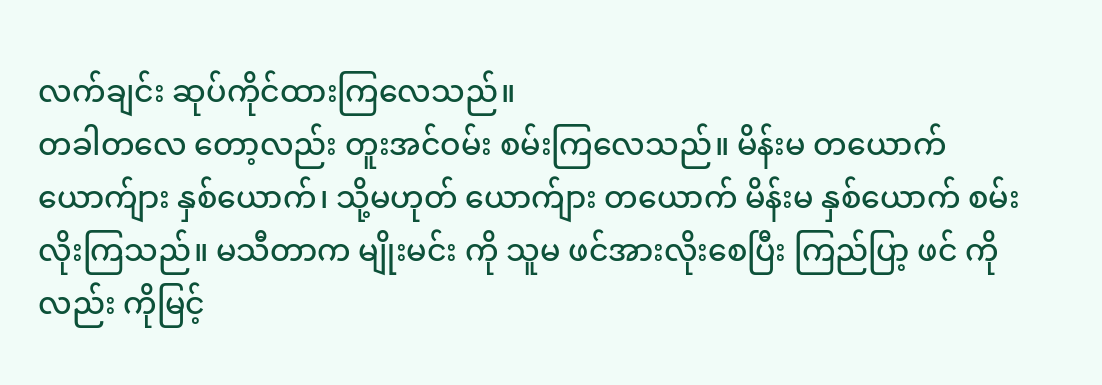လက်ချင်း ဆုပ်ကိုင်ထားကြလေသည်။
တခါတလေ တော့လည်း တူးအင်ဝမ်း စမ်းကြလေသည်။ မိန်းမ တယောက် ယောက်ျား နှစ်ယောက်၊ သို့မဟုတ် ယောက်ျား တယောက် မိန်းမ နှစ်ယောက် စမ်းလိုးကြသည်။ မသီတာက မျိုးမင်း ကို သူမ ဖင်အားလိုးစေပြီး ကြည်ပြာ့ ဖင် ကိုလည်း ကိုမြင့်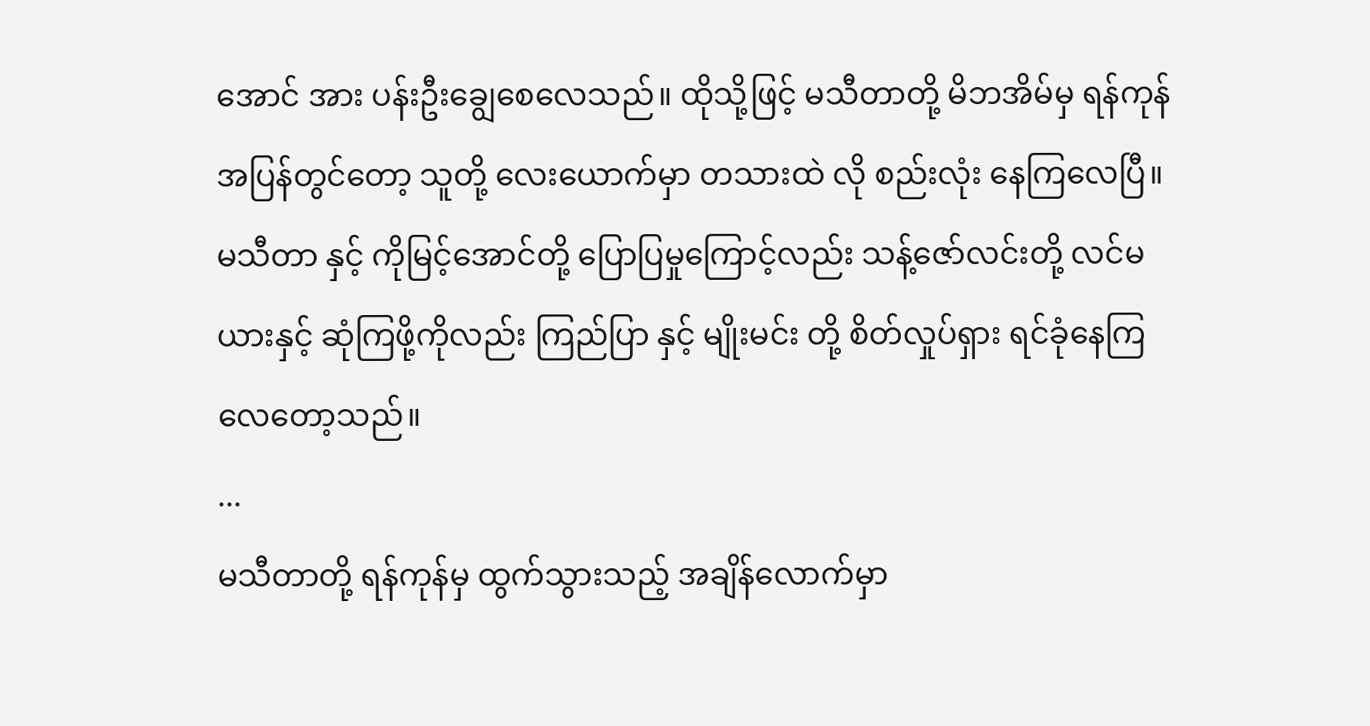အောင် အား ပန်းဦးချွေစေလေသည်။ ထိုသို့ဖြင့် မသီတာတို့ မိဘအိမ်မှ ရန်ကုန်အပြန်တွင်တော့ သူတို့ လေးယောက်မှာ တသားထဲ လို စည်းလုံး နေကြလေပြီ။ မသီတာ နှင့် ကိုမြင့်အောင်တို့ ပြောပြမှုကြောင့်လည်း သန့်ဇော်လင်းတို့ လင်မယားနှင့် ဆုံကြဖို့ကိုလည်း ကြည်ပြာ နှင့် မျိုးမင်း တို့ စိတ်လှုပ်ရှား ရင်ခုံနေကြလေတော့သည်။
...
မသီတာတို့ ရန်ကုန်မှ ထွက်သွားသည့် အချိန်လောက်မှာ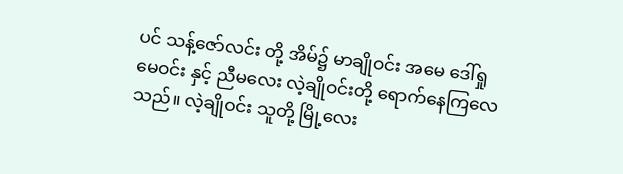ပင် သန့်ဇော်လင်း တို့ အိမ်၌ မာချိုဝင်း အမေ ဒေါ်ရှုမေဝင်း နှင့် ညီမလေး လဲ့ချိုဝင်းတို့ ရောက်နေကြလေသည်။ လဲ့ချိုဝင်း သူတို့ မြို့လေး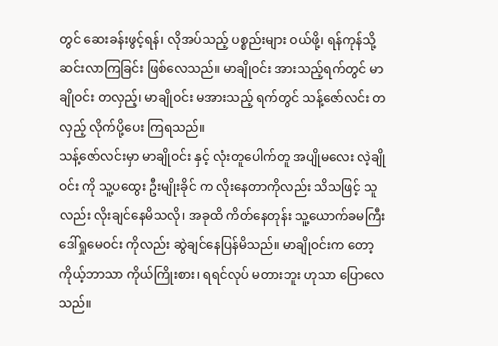တွင် ဆေးခန်းဖွင့်ရန်၊ လိုအပ်သည့် ပစ္စည်းများ ဝယ်ဖို့၊ ရန်ကုန်သို့ ဆင်းလာကြခြင်း ဖြစ်လေသည်။ မာချိုဝင်း အားသည့်ရက်တွင် မာချိုဝင်း တလှည့်၊ မာချိုဝင်း မအားသည့် ရက်တွင် သန့်ဇော်လင်း တလှည့် လိုက်ပို့ပေး ကြရသည်။
သန့်ဇော်လင်းမှာ မာချိုဝင်း နှင့် လုံးတူပေါက်တူ အပျိုမလေး လဲ့ချိုဝင်း ကို သူ့ပထွေး ဦးမျိုးခိုင် က လိုးနေတာကိုလည်း သိသဖြင့် သူလည်း လိုးချင်နေမိသလို၊ အခုထိ ကိတ်နေတုန်း သူ့ယောက်ခမကြီး ဒေါ်ရှုမေဝင်း ကိုလည်း ဆွဲချင်နေပြန်မိသည်။ မာချိုဝင်းက တော့ ကိုယ့်ဘာသာ ကိုယ်ကြိုးစား၊ ရရင်လုပ် မတားဘူး ဟုသာ ပြောလေသည်။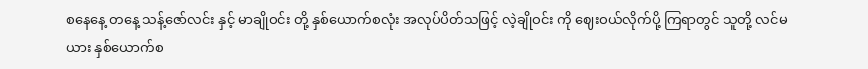စနေနေ့ တနေ့ သန့်ဇော်လင်း နှင့် မာချိုဝင်း တို့ နှစ်ယောက်စလုံး အလုပ်ပိတ်သဖြင့် လဲ့ချိုဝင်း ကို ဈေးဝယ်လိုက်ပို့ ကြရာတွင် သူတို့ လင်မယား နှစ်ယောက်စ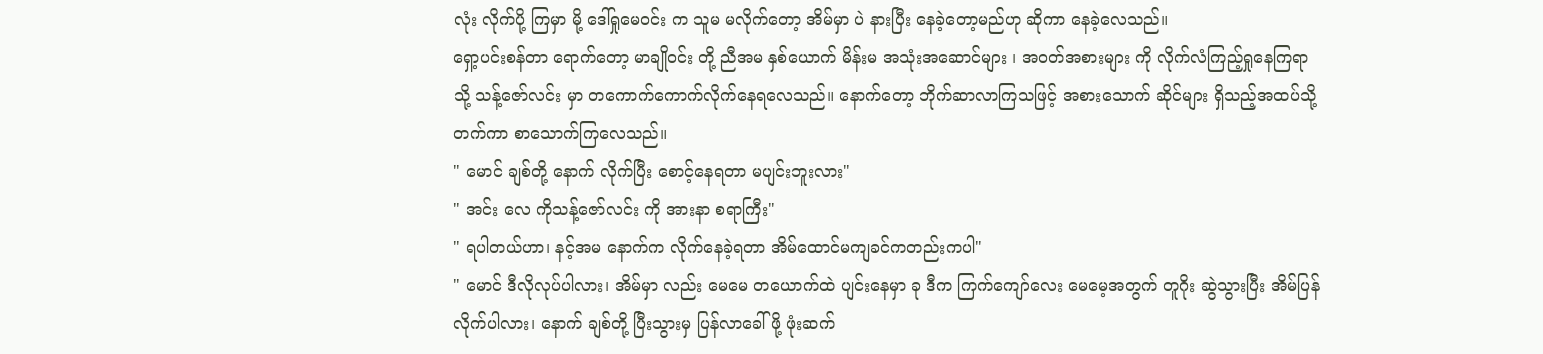လုံး လိုက်ပို့ ကြမှာ မို့ ဒေါ်ရှုမေဝင်း က သူမ မလိုက်တော့ အိမ်မှာ ပဲ နားပြီး နေခဲ့တော့မည်ဟု ဆိုကာ နေခဲ့လေသည်။
ရှော့ပင်းစန်တာ ရောက်တော့ မာချိုဝင်း တို့ ညီအမ နှစ်ယောက် မိန်းမ အသုံးအဆောင်များ ၊ အဝတ်အစားများ ကို လိုက်လံကြည့်ရှုနေကြရာသို့ သန့်ဇော်လင်း မှာ တကောက်ကောက်လိုက်နေရလေသည်။ နောက်တော့ ဘိုက်ဆာလာကြသဖြင့် အစားသောက် ဆိုင်များ ရှိသည့်အထပ်သို့ တက်ကာ စာသောက်ကြလေသည်။
" မောင် ချစ်တို့ နောက် လိုက်ပြီး စောင့်နေရတာ မပျင်းဘူးလား"
" အင်း လေ ကိုသန့်ဇော်လင်း ကို အားနာ စရာကြီး"
" ရပါတယ်ဟာ၊ နင့်အမ နောက်က လိုက်နေခဲ့ရတာ အိမ်ထောင်မကျခင်ကတည်းကပါ"
" မောင် ဒီလိုလုပ်ပါလား၊ အိမ်မှာ လည်း မေမေ တယောက်ထဲ ပျင်းနေမှာ ခု ဒီက ကြက်ကျော်လေး မေမေ့အတွက် တူဂိုး ဆွဲသွားပြီး အိမ်ပြန်လိုက်ပါလား၊ နောက် ချစ်တို့ ပြီးသွားမှ ပြန်လာခေါ်ဖို့ ဖုံးဆက်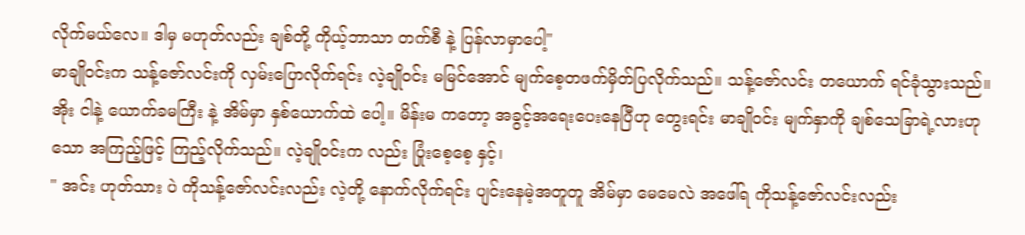လိုက်မယ်လေ။ ဒါမှ မဟုတ်လည်း ချစ်တို့ ကိုယ့်ဘာသာ တက်စီ နဲ့ ပြန်လာမှာပေါ့"
မာချိုဝင်းက သန့်ဇော်လင်းကို လှမ်းပြောလိုက်ရင်း လဲ့ချိုဝင်း မမြင်အောင် မျက်စေ့တဖက်မှိတ်ပြလိုက်သည်။ သန့်ဇော်လင်း တယောက် ရင်ခုံသွားသည်။ အိုး ငါနဲ့ ယောက်ခမကြီး နဲ့ အိမ်မှာ နှစ်ယောက်ထဲ ပေါ့။ မိန်းမ ကတော့ အခွင့်အရေးပေးနေပြီဟု တွေးရင်း မာချိုဝင်း မျက်နှာကို ချစ်သေခြာရဲ့လားဟုသော အကြည့်ဖြင့် ကြည့်လိုက်သည်။ လဲ့ချိုဝင်းက လည်း ပြုံးစေ့စေ့ နှင့်၊
" အင်း ဟုတ်သား ပဲ ကိုသန့်ဇော်လင်းလည်း လဲ့တို့ နောက်လိုက်ရင်း ပျင်းနေမဲ့အတူတူ အိမ်မှာ မေမေလဲ အဖေါ်ရ ကိုသန့်ဇော်လင်းလည်း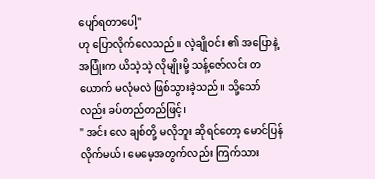ပျော်ရတာပေါ့"
ဟု ပြောလိုက်လေသည်။ လဲ့ချိုဝင်း ၏ အပြောနဲ့ အပြုံးက ယိသဲ့သဲ့ လိုမျိုးမို့ သန့်ဇော်လင်း တယောက် မလုံမလဲ ဖြစ်သွားခဲ့သည်။ သို့သော်လည်း ခပ်တည်တည်ဖြင့်၊
" အင်း လေ ချစ်တို့ မလိုဘူး ဆိုရင်တော့ မောင်ပြန်လိုက်မယ်၊ မေမေ့အတွက်လည်း ကြက်သား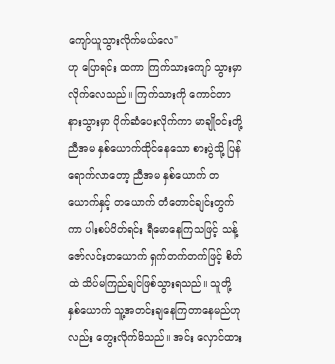ကျော်ယူသွားလိုက်မယ်လေ"
ဟု ပြောရင်း ထကာ ကြက်သားကျော် သွားမှာလိုက်လေသည်။ ကြက်သားကို ကောင်တာ နားသွားမှာ ပိုက်ဆံပေးလိုက်ကာ မာချိုဝင်းတို့ ညီအမ နှစ်ယောက်ထိုင်နေသော စားပွဲသို့ ပြန်ရောက်လာတော့ ညီအမ နှစ်ယောက် တယောက်နှင့် တယောက် တံတောင်ချင်းတွက်ကာ ပါးစပ်ပိတ်ရင်း ရီမောနေကြသဖြင့် သန့်ဇော်လင်းတယောက် ရှက်တက်တက်ဖြင့် စိတ်ထဲ သိပ်မကြည်ချင်ဖြစ်သွားရသည်။ သူတို့ နှစ်ယောက် သူ့အတင်းချနေကြတာနေမည်ဟု လည်း တွေးလိုက်မိသည်။ အင်း လှောင်ထား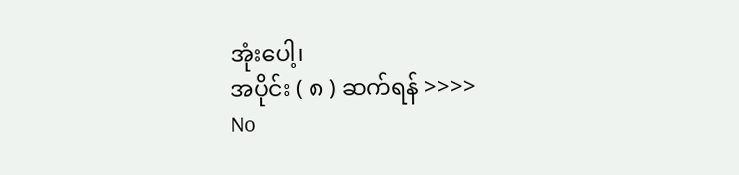အုံးပေါ့၊
အပိုင်း ( ၈ ) ဆက်ရန် >>>>
No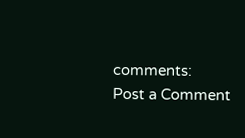comments:
Post a Comment